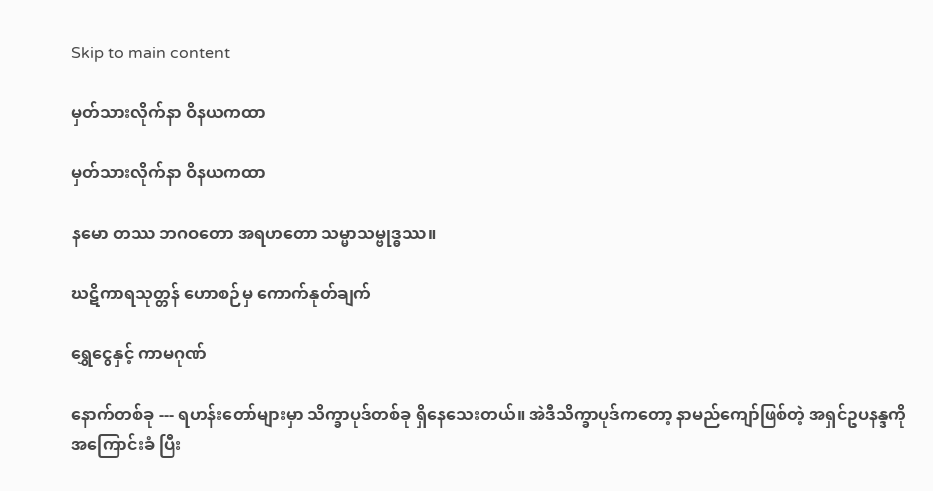Skip to main content

မှတ်သားလိုက်နာ ဝိနယကထာ

မှတ်သားလိုက်နာ ဝိနယကထာ

နမော တဿ ဘဂဝတော အရဟတော သမ္မာသမ္ဗုဒ္ဓဿ။

ဃဋိကာရသုတ္တန် ဟောစဉ်မှ ကောက်နုတ်ချက်

ရွှေငွေနှင့် ကာမဂုဏ်

နောက်တစ်ခု --- ရဟန်းတော်များမှာ သိက္ခာပုဒ်တစ်ခု ရှိနေသေးတယ်။ အဲဒီသိက္ခာပုဒ်ကတော့ နာမည်ကျော်ဖြစ်တဲ့ အရှင်ဥပနန္ဒကို အကြောင်းခံ ပြီး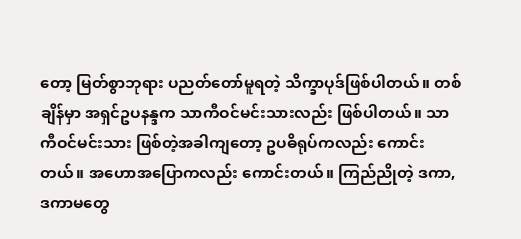တော့ မြတ်စွာဘုရား ပညတ်တော်မူရတဲ့ သိက္ခာပုဒ်ဖြစ်ပါတယ်။ တစ်ချိန်မှာ အရှင်ဥပနန္ဒက သာကီဝင်မင်းသားလည်း ဖြစ်ပါတယ်။ သာကီဝင်မင်းသား ဖြစ်တဲ့အခါကျတော့ ဥပဓိရုပ်ကလည်း ကောင်းတယ်။ အဟောအပြောကလည်း ကောင်းတယ်။ ကြည်ညိုတဲ့ ဒကာ, ဒကာမတွေ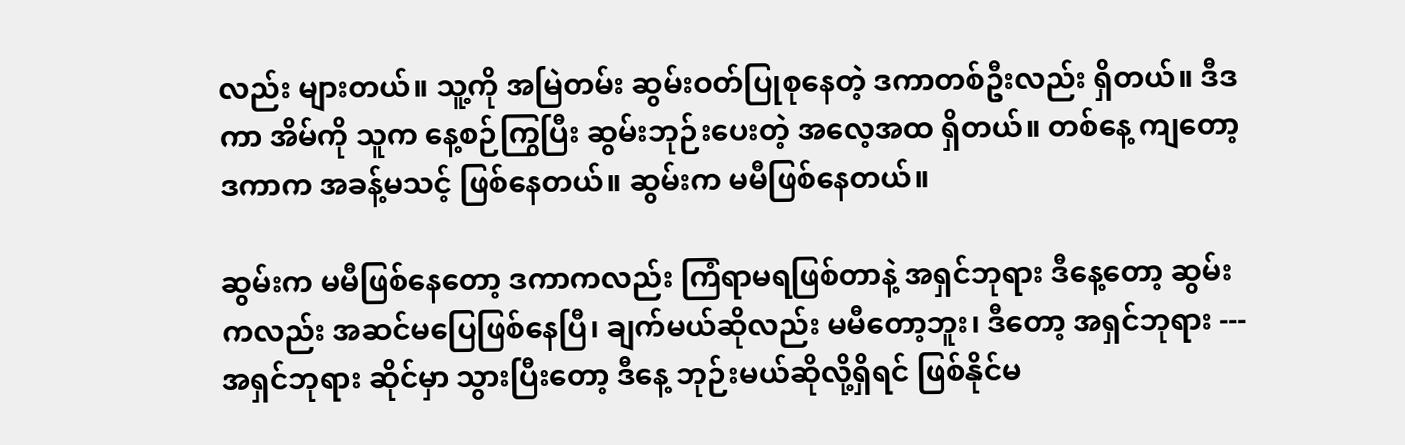လည်း များတယ်။ သူ့ကို အမြဲတမ်း ဆွမ်းဝတ်ပြုစုနေတဲ့ ဒကာတစ်ဦးလည်း ရှိတယ်။ ဒီဒကာ အိမ်ကို သူက နေ့စဉ်ကြွပြီး ဆွမ်းဘုဉ်းပေးတဲ့ အလေ့အထ ရှိတယ်။ တစ်နေ့ ကျတော့ ဒကာက အခန့်မသင့် ဖြစ်နေတယ်။ ဆွမ်းက မမီဖြစ်နေတယ်။

ဆွမ်းက မမီဖြစ်နေတော့ ဒကာကလည်း ကြံရာမရဖြစ်တာနဲ့ အရှင်ဘုရား ဒီနေ့တော့ ဆွမ်းကလည်း အဆင်မပြေဖြစ်နေပြီ၊ ချက်မယ်ဆိုလည်း မမီတော့ဘူး၊ ဒီတော့ အရှင်ဘုရား --- အရှင်ဘုရား ဆိုင်မှာ သွားပြီးတော့ ဒီနေ့ ဘုဉ်းမယ်ဆိုလို့ရှိရင် ဖြစ်နိုင်မ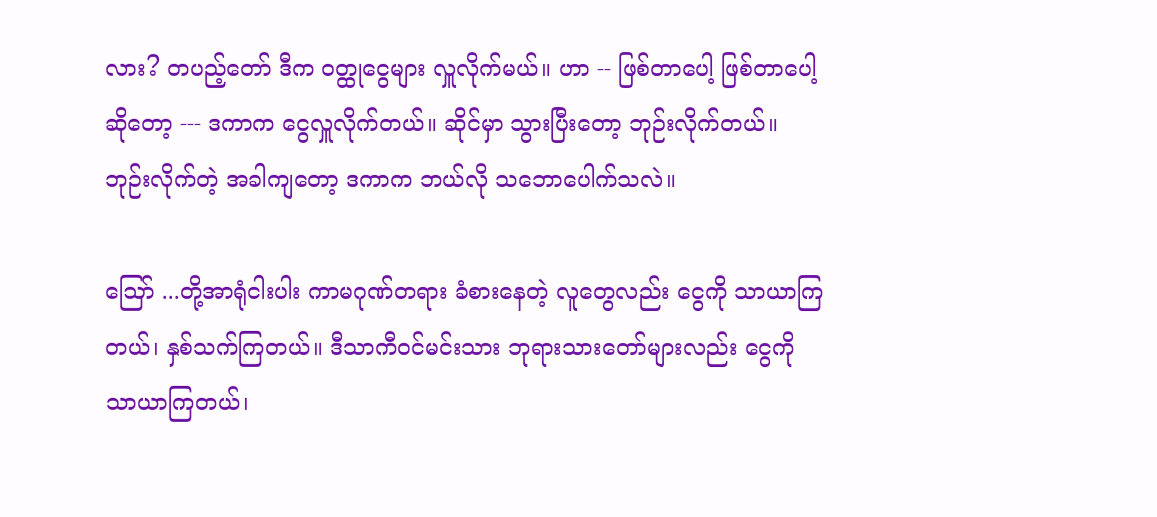လား? တပည့်တော် ဒီက ဝတ္ထုငွေများ လှူလိုက်မယ်။ ဟာ -- ဖြစ်တာပေါ့ ဖြစ်တာပေါ့ဆိုတော့ --- ဒကာက ငွေလှူလိုက်တယ်။ ဆိုင်မှာ သွားပြီးတော့ ဘုဉ်းလိုက်တယ်။ ဘုဉ်းလိုက်တဲ့ အခါကျတော့ ဒကာက ဘယ်လို သဘောပေါက်သလဲ။

ဩော် ...တို့အာရုံငါးပါး ကာမဂုဏ်တရား ခံစားနေတဲ့ လူတွေလည်း ငွေကို သာယာကြတယ်၊ နှစ်သက်ကြတယ်။ ဒီသာကီဝင်မင်းသား ဘုရားသားတော်များလည်း ငွေကို သာယာကြတယ်၊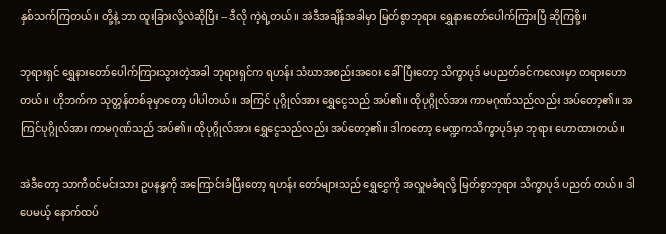နှစ်သက်ကြတယ်။ တို့နဲ့ ဘာ ထူးခြားလို့လဲဆိုပြီး -- ဒီလို ကဲ့ရဲ့တယ်။ အဲဒီအချိန်အခါမှာ မြတ်စွာဘုရား ရွှေနားတော်ပေါက်ကြားပြီ ဆိုကြစို့။

ဘုရားရှင် ရွှေနားတော်ပေါက်ကြားသွားတဲ့အခါ ဘုရားရှင်က ရဟန်း သံဃာအစည်းအဝေး ခေါ်ပြီးတော့ သိက္ခာပုဒ် မပညတ်ခင်ကလေးမှာ တရားဟောတယ်။ ဟိုဘက်က သုတ္တန်တစ်ခုမှာတော့ ပါပါတယ်။ အကြင် ပုဂ္ဂိုလ်အား ရွှေငွေသည် အပ်၏။ ထိုပုဂ္ဂိုလ်အား ကာမဂုဏ်သည်လည်း အပ်တော့၏။ အကြင်ပုဂ္ဂိုလ်အား ကာမဂုဏ်သည် အပ်၏။ ထိုပုဂ္ဂိုလ်အား ရွှေငွေသည်လည်း အပ်တော့၏။ ဒါကတော့ မေဏ္ဍကသိက္ခာပုဒ်မှာ ဘုရား ဟောထားတယ်။

အဲဒီတော့ သာကီဝင်မင်းသား ဥပနန္ဒကို အကြောင်းခံပြီးတော့ ရဟန်း တော်များသည် ရွှေငွှေကို အလှူမခံရလို့ မြတ်စွာဘုရား သိက္ခာပုဒ် ပညတ် တယ်။ ဒါပေမယ့် နောက်ထပ်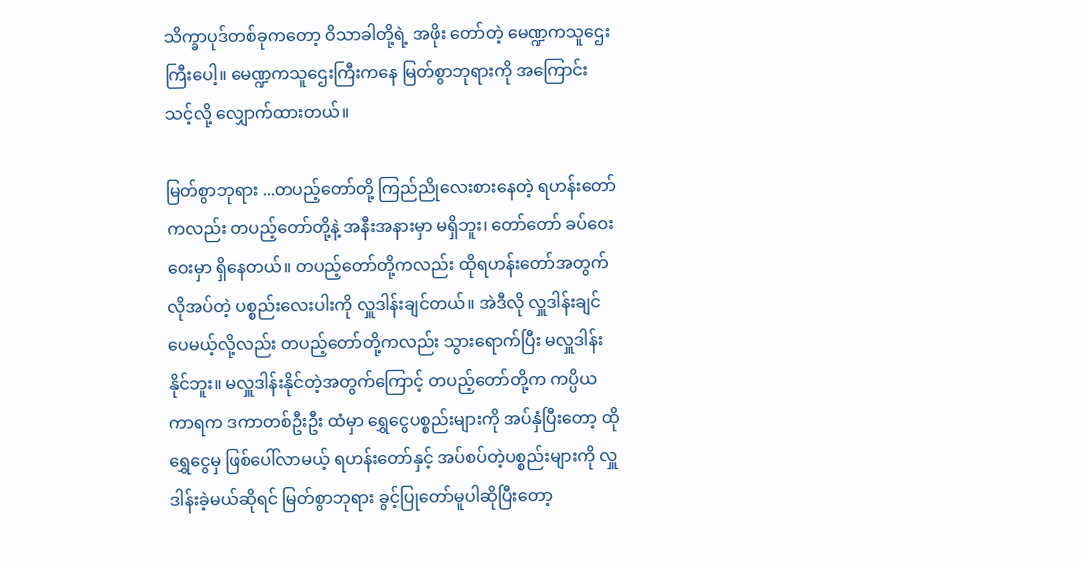သိက္ခာပုဒ်တစ်ခုကတော့ ဝိသာခါတို့ရဲ့ အဖိုး တော်တဲ့ မေဏ္ဍကသူဌေးကြီးပေါ့။ မေဏ္ဍကသူဌေးကြီးကနေ မြတ်စွာဘုရားကို အကြောင်းသင့်လို့ လျှောက်ထားတယ်။

မြတ်စွာဘုရား ...တပည့်တော်တို့ ကြည်ညိုလေးစားနေတဲ့ ရဟန်းတော်ကလည်း တပည့်တော်တို့နဲ့ အနီးအနားမှာ မရှိဘူး၊ တော်တော် ခပ်ဝေးဝေးမှာ ရှိနေတယ်။ တပည့်တော်တို့ကလည်း ထိုရဟန်းတော်အတွက် လိုအပ်တဲ့ ပစ္စည်းလေးပါးကို လှူဒါန်းချင်တယ်။ အဲဒီလို လှူဒါန်းချင်ပေမယ့်လို့လည်း တပည့်တော်တို့ကလည်း သွားရောက်ပြီး မလှူဒါန်းနိုင်ဘူး။ မလှူဒါန်းနိုင်တဲ့အတွက်ကြောင့် တပည့်တော်တို့က ကပ္ပိယကာရက ဒကာတစ်ဦးဦး ထံမှာ ရွှေငွေပစ္စည်းများကို အပ်နှံပြီးတော့ ထိုရွှေငွေမှ ဖြစ်ပေါ်လာမယ့် ရဟန်းတော်နှင့် အပ်စပ်တဲ့ပစ္စည်းများကို လှူဒါန်းခဲ့မယ်ဆိုရင် မြတ်စွာဘုရား ခွင့်ပြုတော်မူပါဆိုပြီးတော့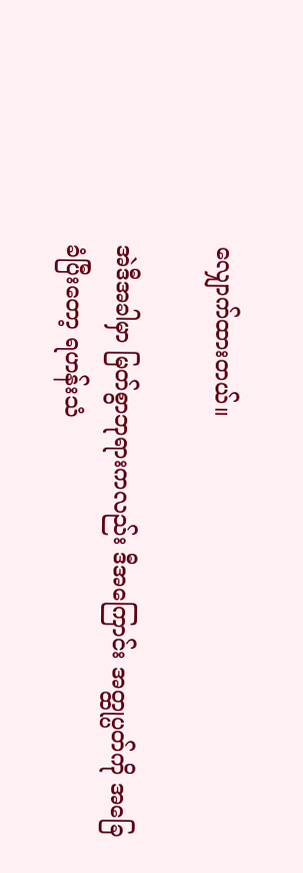လျှောက်ထားတယ်။

အဲဒီအခါမှာ မြတ်စွာဘုရားကလည်း ဒီအကြောင်း အတ္ထုပ္ပတ်ကို အခြေခံပြီးတော့ ရဟန်းသံ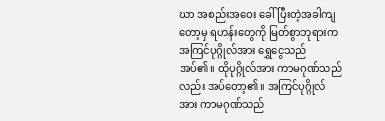ဃာ အစည်းအဝေး ခေါ်ပြီးတဲ့အခါကျတော့မှ ရဟန်းတွေကို မြတ်စွာဘုရားက အကြင်ပုဂ္ဂိုလ်အား ရွှေငွေသည် အပ်၏။ ထိုပုဂ္ဂိုလ်အား ကာမဂုဏ်သည်လည်း အပ်တော့၏။ အကြင်ပုဂ္ဂိုလ်အား ကာမဂုဏ်သည်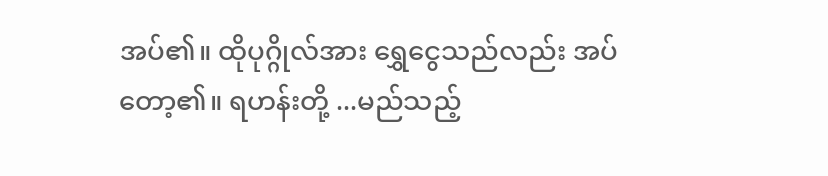အပ်၏။ ထိုပုဂ္ဂိုလ်အား ရွှေငွေသည်လည်း အပ်တော့၏။ ရဟန်းတို့ ...မည်သည့်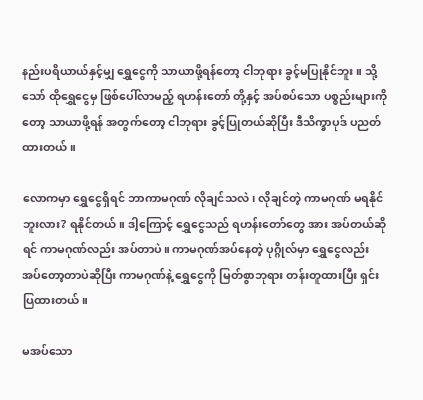နည်းပရိယာယ်နှင့်မျှ ရွှေငွေကို သာယာဖို့ရန်တော့ ငါဘုရား ခွင့်မပြုနိုင်ဘူး။ သို့သော် ထိုရွှေငွေမှ ဖြစ်ပေါ်လာမည့် ရဟန်းတော် တို့နှင့် အပ်စပ်သော ပစ္စည်းများကိုတော့ သာယာဖို့ရန် အတွက်တော့ ငါဘုရား ခွင့်ပြုတယ်ဆိုပြီး ဒီသိက္ခာပုဒ် ပညတ်ထားတယ်။

လောကမှာ ရွှေငွေရှိရင် ဘာကာမဂုဏ် လိုချင်သလဲ၊ လိုချင်တဲ့ ကာမဂုဏ် မရနိုင်ဘူးလား? ရနိုင်တယ်။ ဒါ့ကြောင့် ရွှေငွေသည် ရဟန်းတော်တွေ အား အပ်တယ်ဆိုရင် ကာမဂုဏ်လည်း အပ်တာပဲ။ ကာမဂုဏ်အပ်နေတဲ့ ပုဂ္ဂိုလ်မှာ ရွှေငွေလည်း အပ်တော့တာပဲဆိုပြီး ကာမဂုဏ်နဲ့ ရွှေငွေကို မြတ်စွာဘုရား တန်းတူထားပြီး ရှင်းပြထားတယ်။

မအပ်သော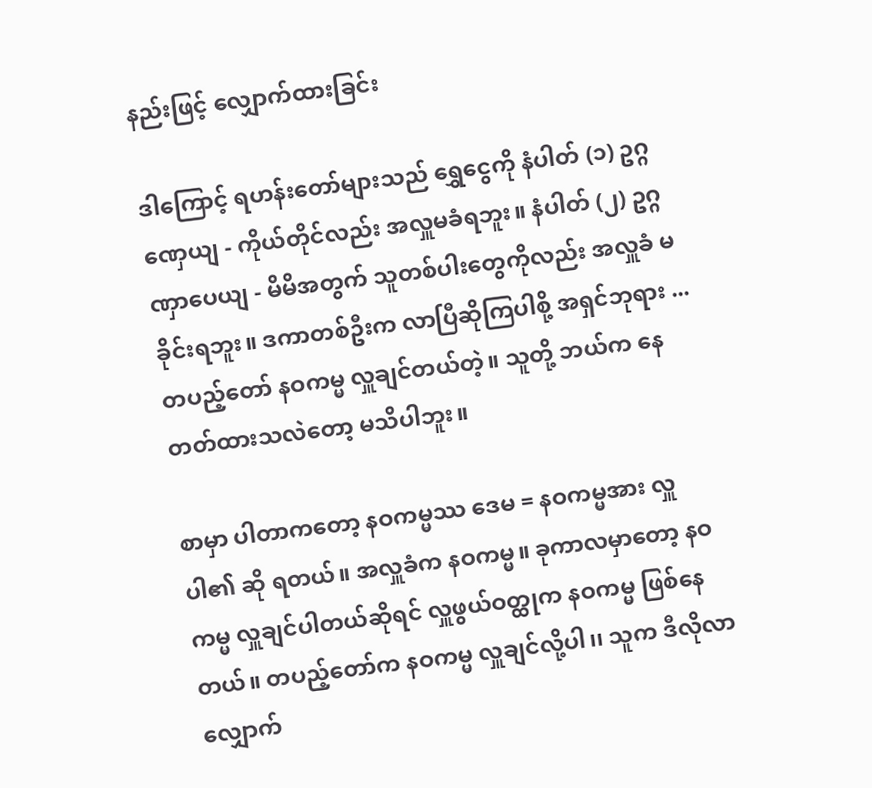နည်းဖြင့် လျှောက်ထားခြင်း

ဒါကြောင့် ရဟန်းတော်များသည် ရွှေငွေကို နံပါတ် (၁) ဥဂ္ဂဏှေယျ - ကိုယ်တိုင်လည်း အလှူမခံရဘူး။ နံပါတ် (၂) ဥဂ္ဂဏှာပေယျ - မိမိအတွက် သူတစ်ပါးတွေကိုလည်း အလှူခံ မခိုင်းရဘူး။ ဒကာတစ်ဦးက လာပြီဆိုကြပါစို့ အရှင်ဘုရား ... တပည့်တော် နဝကမ္မ လှူချင်တယ်တဲ့။ သူတို့ ဘယ်က နေ တတ်ထားသလဲတော့ မသိပါဘူး။

စာမှာ ပါတာကတော့ နဝကမ္မဿ ဒေမ = နဝကမ္မအား လှူပါ၏ ဆို ရတယ်။ အလှူခံက နဝကမ္မ။ ခုကာလမှာတော့ နဝကမ္မ လှူချင်ပါတယ်ဆိုရင် လှူဖွယ်ဝတ္ထုက နဝကမ္မ ဖြစ်နေတယ်။ တပည့်တော်က နဝကမ္မ လှူချင်လို့ပါ၊၊ သူက ဒီလိုလာလျှောက်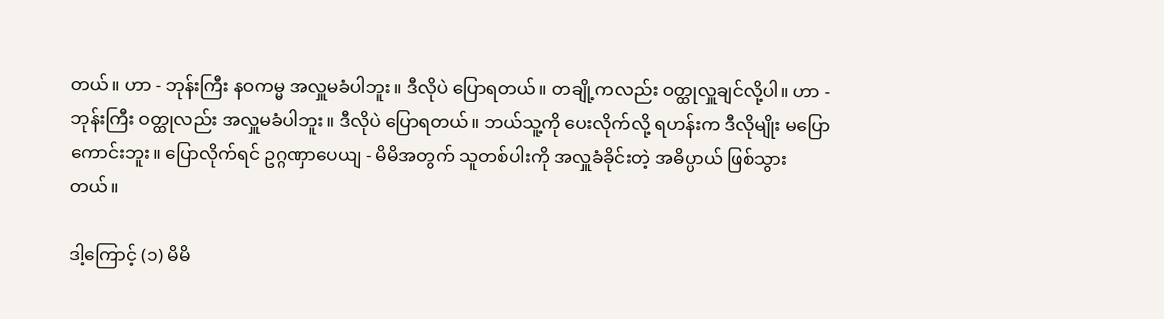တယ်။ ဟာ - ဘုန်းကြီး နဝကမ္မ အလှူမခံပါဘူး။ ဒီလိုပဲ ပြောရတယ်။ တချို့ကလည်း ဝတ္ထုလှူချင်လို့ပါ။ ဟာ - ဘုန်းကြီး ဝတ္ထုလည်း အလှူမခံပါဘူး။ ဒီလိုပဲ ပြောရတယ်။ ဘယ်သူ့ကို ပေးလိုက်လို့ ရဟန်းက ဒီလိုမျိုး မပြောကောင်းဘူး။ ပြောလိုက်ရင် ဥဂ္ဂဏှာပေယျ - မိမိအတွက် သူတစ်ပါးကို အလှူခံခိုင်းတဲ့ အဓိပ္ပာယ် ဖြစ်သွားတယ်။

ဒါ့ကြောင့် (၁) မိမိ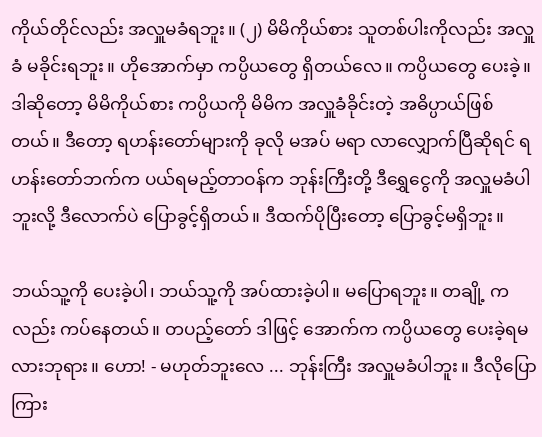ကိုယ်တိုင်လည်း အလှူမခံရဘူး။ (၂) မိမိကိုယ်စား သူတစ်ပါးကိုလည်း အလှူခံ မခိုင်းရဘူး။ ဟိုအောက်မှာ ကပ္ပိယတွေ ရှိတယ်လေ။ ကပ္ပိယတွေ ပေးခဲ့။ ဒါဆိုတော့ မိမိကိုယ်စား ကပ္ပိယကို မိမိက အလှူခံခိုင်းတဲ့ အဓိပ္ပာယ်ဖြစ်တယ်။ ဒီတော့ ရဟန်းတော်များကို ခုလို မအပ် မရာ လာလျှောက်ပြီဆိုရင် ရဟန်းတော်ဘက်က ပယ်ရမည့်တာဝန်က ဘုန်းကြီးတို့ ဒီရွှေငွေကို အလှူမခံပါဘူးလို့ ဒီလောက်ပဲ ပြောခွင့်ရှိတယ်။ ဒီထက်ပိုပြီးတော့ ပြောခွင့်မရှိဘူး။

ဘယ်သူ့ကို ပေးခဲ့ပါ၊ ဘယ်သူ့ကို အပ်ထားခဲ့ပါ။ မပြောရဘူး။ တချို့ ကလည်း ကပ်နေတယ်။ တပည့်တော် ဒါဖြင့် အောက်က ကပ္ပိယတွေ ပေးခဲ့ရမလားဘုရား။ ဟော! - မဟုတ်ဘူးလေ ... ဘုန်းကြီး အလှူမခံပါဘူး။ ဒီလိုပြောကြား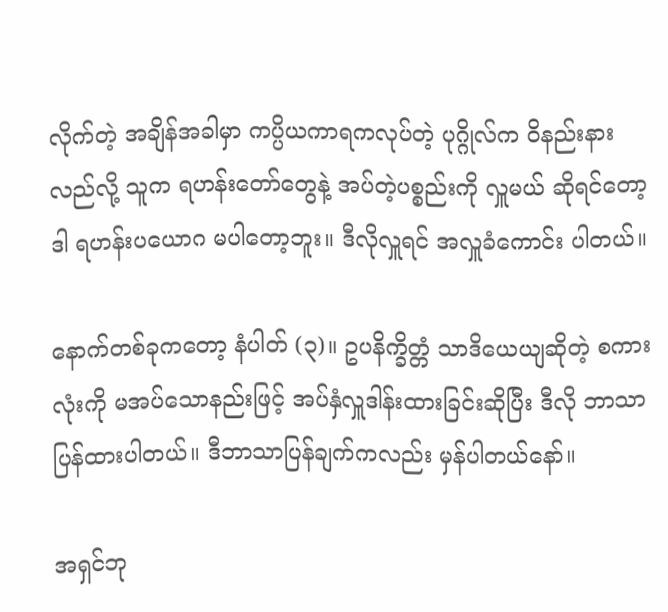လိုက်တဲ့ အချိန်အခါမှာ ကပ္ပိယကာရကလုပ်တဲ့ ပုဂ္ဂိုလ်က ဝိနည်းနားလည်လို့ သူက ရဟန်းတော်တွေနဲ့ အပ်တဲ့ပစ္စည်းကို လှူမယ် ဆိုရင်တော့ ဒါ ရဟန်းပယောဂ မပါတော့ဘူး။ ဒီလိုလှူရင် အလှူခံကောင်း ပါတယ်။

နောက်တစ်ခုကတော့ နံပါတ် (၃)။ ဥပနိက္ခိတ္တံ သာဒိယေယျဆိုတဲ့ စကားလုံးကို မအပ်သောနည်းဖြင့် အပ်နှံလှူဒါန်းထားခြင်းဆိုပြီး ဒီလို ဘာသာ ပြန်ထားပါတယ်။ ဒီဘာသာပြန်ချက်ကလည်း မှန်ပါတယ်နော်။

အရှင်ဘု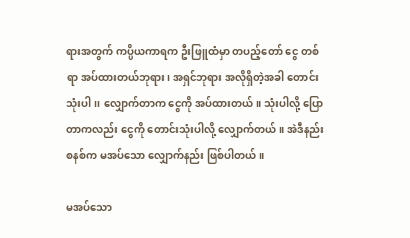ရားအတွက် ကပ္ပိယကာရက ဦးဖြူထံမှာ တပည့်တော် ငွေ တစ်ရာ အပ်ထားတယ်ဘုရား၊ အရှင်ဘုရား အလိုရှိတဲ့အခါ တောင်းသုံးပါ၊၊ လျှောက်တာက ငွေကို အပ်ထားတယ်။ သုံးပါလို့ ပြောတာကလည်း ငွေကို တောင်းသုံးပါလို့ လျှောက်တယ်။ အဲဒီနည်းစနစ်က မအပ်သော လျှောက်နည်း ဖြစ်ပါတယ်။

မအပ်သော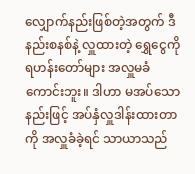လျှောက်နည်းဖြစ်တဲ့အတွက် ဒီနည်းစနစ်နဲ့ လှူထားတဲ့ ရွှေငွေကို ရဟန်းတော်များ အလှူမခံကောင်းဘူး။ ဒါဟာ မအပ်သောနည်းဖြင့် အပ်နှံလှူဒါန်းထားတာကို အလှူခံခဲ့ရင် သာယာသည်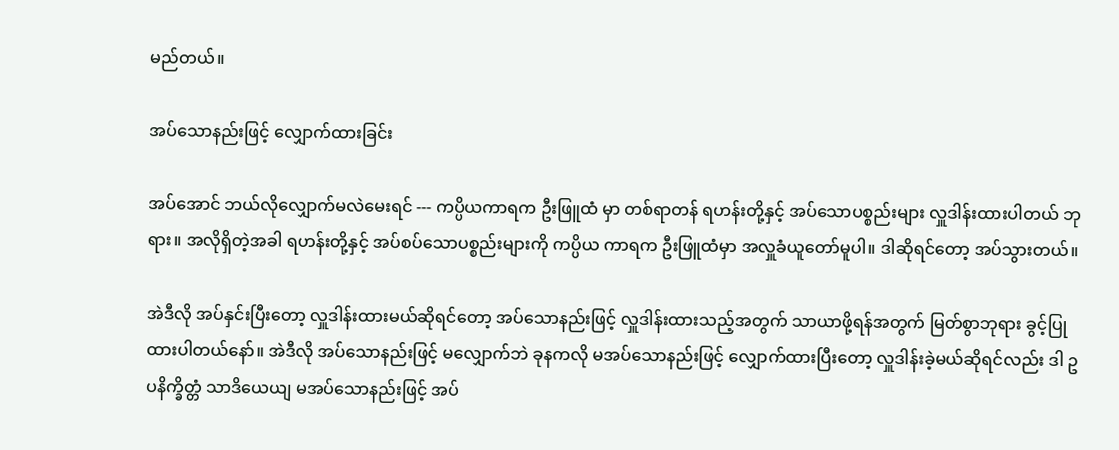မည်တယ်။

အပ်သောနည်းဖြင့် လျှောက်ထားခြင်း

အပ်အောင် ဘယ်လိုလျှောက်မလဲမေးရင် --- ကပ္ပိယကာရက ဦးဖြူထံ မှာ တစ်ရာတန် ရဟန်းတို့နှင့် အပ်သောပစ္စည်းများ လှူဒါန်းထားပါတယ် ဘုရား။ အလိုရှိတဲ့အခါ ရဟန်းတို့နှင့် အပ်စပ်သောပစ္စည်းများကို ကပ္ပိယ ကာရက ဦးဖြူထံမှာ အလှူခံယူတော်မူပါ။ ဒါဆိုရင်တော့ အပ်သွားတယ်။

အဲဒီလို အပ်နှင်းပြီးတော့ လှူဒါန်းထားမယ်ဆိုရင်တော့ အပ်သောနည်းဖြင့် လှူဒါန်းထားသည့်အတွက် သာယာဖို့ရန်အတွက် မြတ်စွာဘုရား ခွင့်ပြု ထားပါတယ်နော်။ အဲဒီလို အပ်သောနည်းဖြင့် မလျှောက်ဘဲ ခုနကလို မအပ်သောနည်းဖြင့် လျှောက်ထားပြီးတော့ လှူဒါန်းခဲ့မယ်ဆိုရင်လည်း ဒါ ဥပနိက္ခိတ္တံ သာဒိယေယျ မအပ်သောနည်းဖြင့် အပ်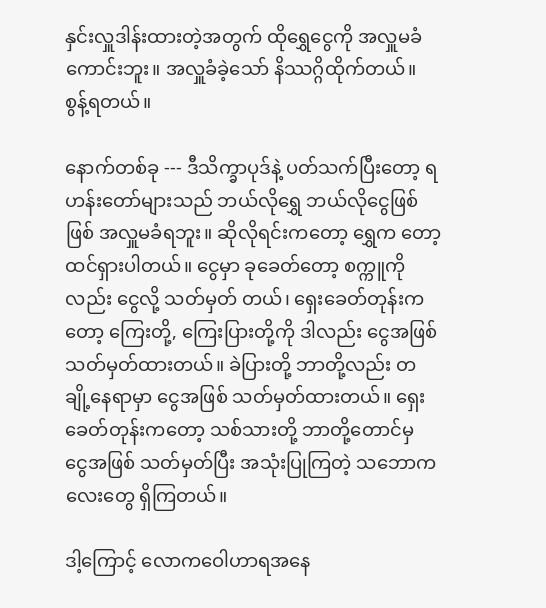နှင်းလှူဒါန်းထားတဲ့အတွက် ထိုရွှေငွေကို အလှူမခံကောင်းဘူး။ အလှူခံခဲ့သော် နိဿဂ္ဂိထိုက်တယ်။ စွန့်ရတယ်။

နောက်တစ်ခု --- ဒီသိက္ခာပုဒ်နဲ့ ပတ်သက်ပြီးတော့ ရဟန်းတော်များသည် ဘယ်လိုရွှေ ဘယ်လိုငွေဖြစ်ဖြစ် အလှူမခံရဘူး။ ဆိုလိုရင်းကတော့ ရွှေက တော့ ထင်ရှားပါတယ်။ ငွေမှာ ခုခေတ်တော့ စက္ကူကိုလည်း ငွေလို့ သတ်မှတ် တယ်၊ ရှေးခေတ်တုန်းကတော့ ကြေးတို့, ကြေးပြားတို့ကို ဒါလည်း ငွေအဖြစ် သတ်မှတ်ထားတယ်။ ခဲပြားတို့ ဘာတို့လည်း တချို့နေရာမှာ ငွေအဖြစ် သတ်မှတ်ထားတယ်။ ရှေးခေတ်တုန်းကတော့ သစ်သားတို့ ဘာတို့တောင်မှ ငွေအဖြစ် သတ်မှတ်ပြီး အသုံးပြုကြတဲ့ သဘောကလေးတွေ ရှိကြတယ်။

ဒါ့ကြောင့် လောကဝေါဟာရအနေ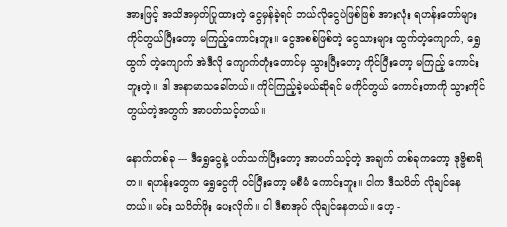အားဖြင့် အသိအမှတ်ပြုထားတဲ့ ငွေမှန်ခဲ့ရင် ဘယ်လိုငွေပဲဖြစ်ဖြစ် အားလုံး ရဟန်းတော်များ ကိုင်တွယ်ပြီးတော့ မကြည့်ကောင်းဘူး။ ငွေအစစ်ဖြစ်တဲ့ ငွေသားများ ထွက်တဲ့ကျောက်, ရွှေထွက် တဲ့ကျောက် အဲဒီလို ကျောက်တုံးတောင်မှ သွားပြီးတော့ ကိုင်ပြီးတော့ မကြည့် ကောင်းဘူးတဲ့။ ဒါ အနာမာသခေါ်တယ်။ ကိုင်ကြည့်ခဲ့မယ်ဆိုရင် မကိုင်တွယ် ကောင်းတာကို သွားကိုင်တွယ်တဲ့အတွက် အာပတ်သင့်တယ်။

နောက်တစ်ခု --- ဒီရွှေငွေနဲ့ ပတ်သက်ပြီးတော့ အာပတ်သင့်တဲ့ အချက် တစ်ခုကတော့ ဒုဗ္ဗိစာရိတ။ ရဟန်းတွေက ရွှေငွေကို ဝင်ပြီးတော့ မစီမံ ကောင်းဘူး။ ငါက ဒီသပိတ် လိုချင်နေတယ်။ မင်း သပိတ်ဖိုး ပေးလိုက်။ ငါ ဒီစာအုပ် လိုချင်နေတယ်။ ဟေ့ -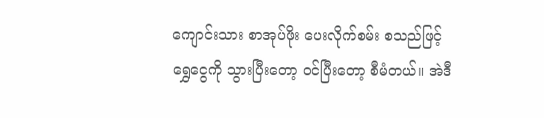ကျောင်းသား စာအုပ်ဖိုး ပေးလိုက်စမ်း စသည်ဖြင့် ရွှေငွေကို သွားပြီးတော့ ဝင်ပြီးတော့ စီမံတယ်။ အဲဒီ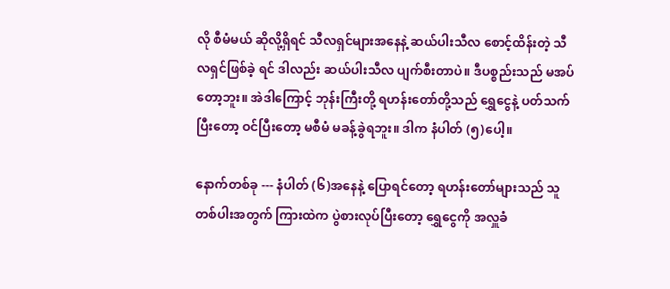လို စီမံမယ် ဆိုလို့ရှိရင် သီလရှင်များအနေနဲ့ ဆယ်ပါးသီလ စောင့်ထိန်းတဲ့ သီလရှင်ဖြစ်ခဲ့ ရင် ဒါလည်း ဆယ်ပါးသီလ ပျက်စီးတာပဲ။ ဒီပစ္စည်းသည် မအပ်တော့ဘူး။ အဲဒါကြောင့် ဘုန်းကြီးတို့ ရဟန်းတော်တို့သည် ရွှေငွေနဲ့ ပတ်သက်ပြီးတော့ ဝင်ပြီးတော့ မစီမံ မခန့်ခွဲရဘူး။ ဒါက နံပါတ် (၅)ပေါ့။

နောက်တစ်ခု --- နံပါတ် (၆)အနေနဲ့ ပြောရင်တော့ ရဟန်းတော်များသည် သူတစ်ပါးအတွက် ကြားထဲက ပွဲစားလုပ်ပြီးတော့ ရွှေငွေကို အလှူခံ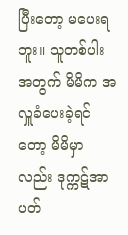ပြီးတော့ မပေးရဘူး။ သူတစ်ပါးအတွက် မိမိက အလှူခံပေးခဲ့ရင်တော့ မိမိမှာ လည်း ဒုက္ကဋ်အာပတ်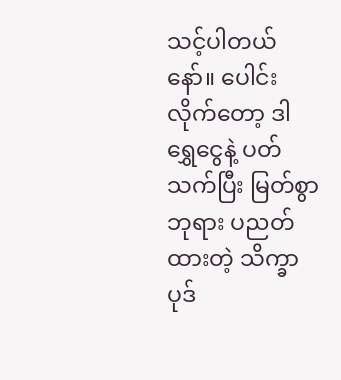သင့်ပါတယ်နော်။ ပေါင်းလိုက်တော့ ဒါ ရွှေငွေနဲ့ ပတ်သက်ပြီး မြတ်စွာဘုရား ပညတ်ထားတဲ့ သိက္ခာပုဒ်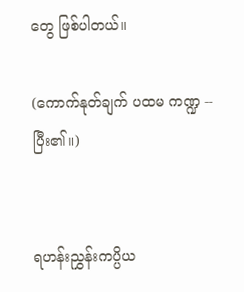တွေ ဖြစ်ပါတယ်။

(ကောက်နုတ်ချက် ပထမ ကဏ္ဍ -- ပြီး၏။)


ရဟန်းညွှန်းကပ္ပိယ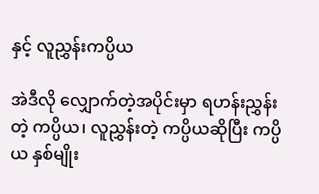နှင့် လူညွှန်းကပ္ပိယ

အဲဒီလို လျှောက်တဲ့အပိုင်းမှာ ရဟန်းညွှန်းတဲ့ ကပ္ပိယ၊ လူညွှန်းတဲ့ ကပ္ပိယဆိုပြီး ကပ္ပိယ နှစ်မျိုး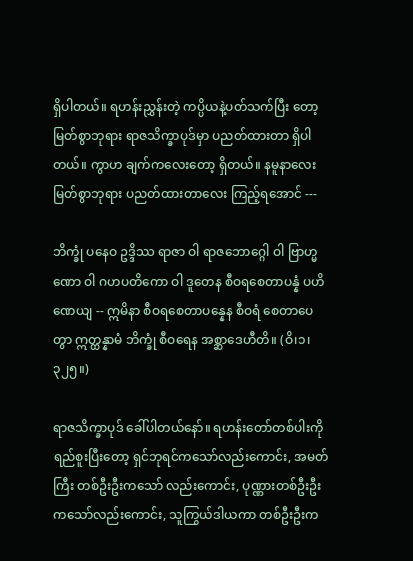ရှိပါတယ်။ ရဟန်းညွှန်းတဲ့ ကပ္ပိယနဲ့ပတ်သက်ပြီး တော့ မြတ်စွာဘုရား ရာဇသိက္ခာပုဒ်မှာ ပညတ်ထားတာ ရှိပါတယ်။ ကွာဟ ချက်ကလေးတော့ ရှိတယ်။ နမူနာလေး မြတ်စွာဘုရား ပညတ်ထားတာလေး ကြည့်ရအောင် ---

ဘိက္ခုံ ပနေဝ ဥဒ္ဒိဿ ရာဇာ ဝါ ရာဇဘောဂ္ဂေါ ဝါ ဗြာဟ္မဏော ဝါ ဂဟပတိကော ဝါ ဒူတေန စီဝရစေတာပန္နံ ပဟိဏေယျ -- ဣမိနာ စီဝရစေတာပန္နေန စီဝရံ စေတာပေတွာ ဣတ္ထန္နာမံ ဘိက္ခုံ စီဝရေန အစ္ဆာဒေဟီတိ။ (ဝိ၊၁၊၃၂၅။)

ရာဇသိက္ခာပုဒ် ခေါ်ပါတယ်နော်။ ရဟန်းတော်တစ်ပါးကို ရည်စူးပြီးတော့ ရှင်ဘုရင်ကသော်လည်းကောင်း, အမတ်ကြီး တစ်ဦးဦးကသော် လည်းကောင်း, ပုဏ္ဏားတစ်ဦးဦးကသော်လည်းကောင်း, သူကြွယ်ဒါယကာ တစ်ဦးဦးက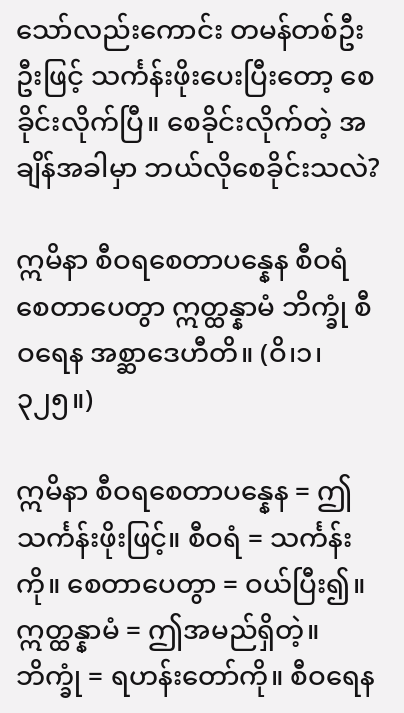သော်လည်းကောင်း တမန်တစ်ဦးဦးဖြင့် သင်္ကန်းဖိုးပေးပြီးတော့ စေခိုင်းလိုက်ပြီ။ စေခိုင်းလိုက်တဲ့ အချိန်အခါမှာ ဘယ်လိုစေခိုင်းသလဲ?

ဣမိနာ စီဝရစေတာပန္နေန စီဝရံ စေတာပေတွာ ဣတ္ထန္နာမံ ဘိက္ခုံ စီဝရေန အစ္ဆာဒေဟီတိ။ (ဝိ၊၁၊၃၂၅။)

ဣမိနာ စီဝရစေတာပန္နေန = ဤသင်္ကန်းဖိုးဖြင့်။ စီဝရံ = သင်္ကန်းကို။ စေတာပေတွာ = ဝယ်ပြီး၍။ ဣတ္ထန္နာမံ = ဤအမည်ရှိတဲ့။ ဘိက္ခုံ = ရဟန်းတော်ကို။ စီဝရေန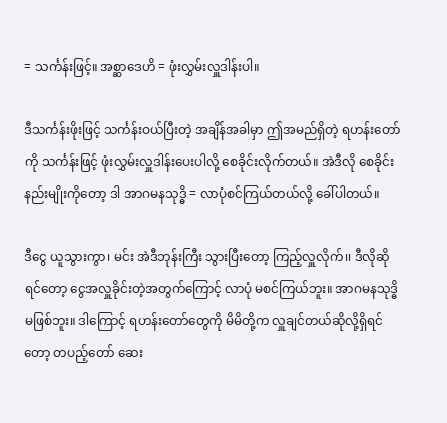= သင်္ကန်းဖြင့်။ အစ္ဆာဒေဟိ = ဖုံးလွှမ်းလှူဒါန်းပါ။

ဒီသင်္ကန်းဖိုးဖြင့် သင်္ကန်းဝယ်ပြီးတဲ့ အချိန်အခါမှာ ဤအမည်ရှိတဲ့ ရဟန်းတော်ကို သင်္ကန်းဖြင့် ဖုံးလွှမ်းလှူဒါန်းပေးပါလို့ စေခိုင်းလိုက်တယ်။ အဲဒီလို စေခိုင်းနည်းမျိုးကိုတော့ ဒါ အာဂမနသုဒ္ဓိ = လာပုံစင်ကြယ်တယ်လို့ ခေါ်ပါတယ်။

ဒီငွေ ယူသွားကွာ၊ မင်း အဲဒီဘုန်းကြီး သွားပြီးတော့ ကြည့်လှူလိုက်၊၊ ဒီလိုဆိုရင်တော့ ငွေအလှူခိုင်းတဲ့အတွက်ကြောင့် လာပုံ မစင်ကြယ်ဘူး။ အာဂမနသုဒ္ဓိ မဖြစ်ဘူး။ ဒါကြောင့် ရဟန်းတော်တွေကို မိမိတို့က လှူချင်တယ်ဆိုလို့ရှိရင်တော့ တပည့်တော် ဆေး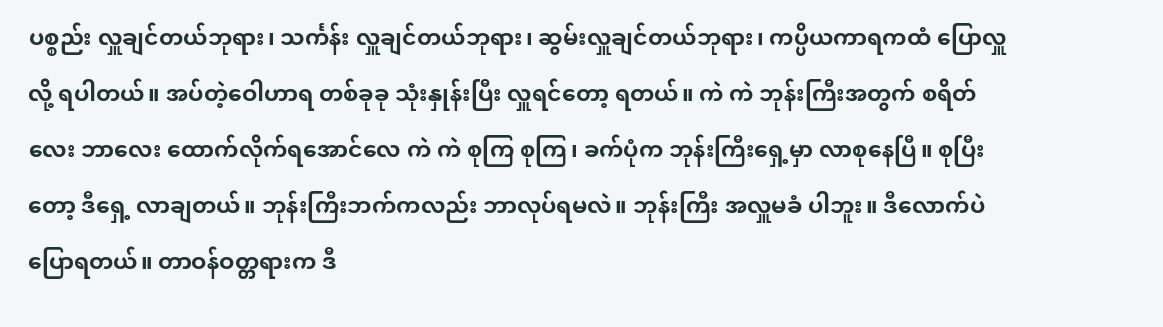ပစ္စည်း လှူချင်တယ်ဘုရား၊ သင်္ကန်း လှူချင်တယ်ဘုရား၊ ဆွမ်းလှူချင်တယ်ဘုရား၊ ကပ္ပိယကာရကထံ ပြောလှူလို့ ရပါတယ်။ အပ်တဲ့ဝေါဟာရ တစ်ခုခု သုံးနှုန်းပြီး လှူရင်တော့ ရတယ်။ ကဲ ကဲ ဘုန်းကြီးအတွက် စရိတ်လေး ဘာလေး ထောက်လိုက်ရအောင်လေ ကဲ ကဲ စုကြ စုကြ၊ ခက်ပုံက ဘုန်းကြီးရှေ့မှာ လာစုနေပြီ။ စုပြီးတော့ ဒီရှေ့ လာချတယ်။ ဘုန်းကြီးဘက်ကလည်း ဘာလုပ်ရမလဲ။ ဘုန်းကြီး အလှူမခံ ပါဘူး။ ဒီလောက်ပဲ ပြောရတယ်။ တာဝန်ဝတ္တရားက ဒီ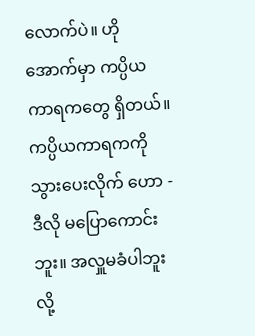လောက်ပဲ။ ဟို အောက်မှာ ကပ္ပိယကာရကတွေ ရှိတယ်။ ကပ္ပိယကာရကကို သွားပေးလိုက် ဟော - ဒီလို မပြောကောင်းဘူး။ အလှူမခံပါဘူးလို့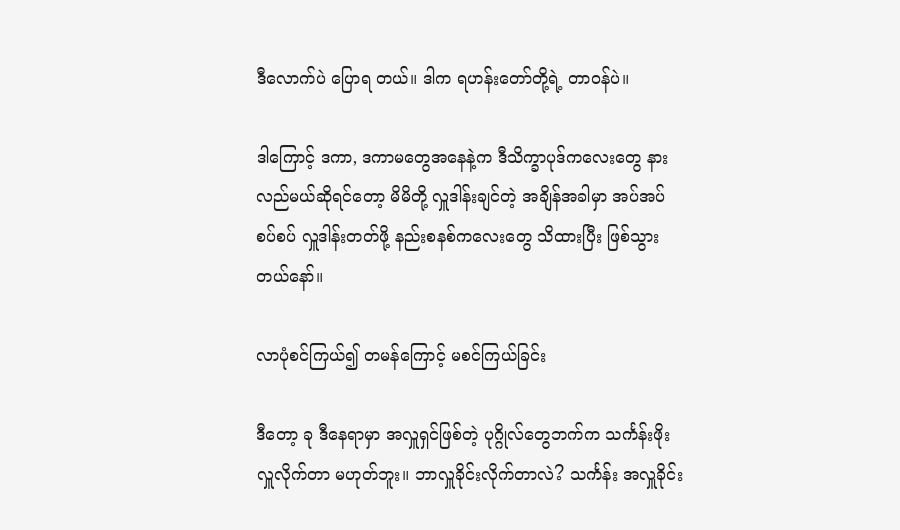ဒီလောက်ပဲ ပြောရ တယ်။ ဒါက ရဟန်းတော်တို့ရဲ့ တာဝန်ပဲ။

ဒါကြောင့် ဒကာ, ဒကာမတွေအနေနဲ့က ဒီသိက္ခာပုဒ်ကလေးတွေ နားလည်မယ်ဆိုရင်တော့ မိမိတို့ လှူဒါန်းချင်တဲ့ အချိန်အခါမှာ အပ်အပ်စပ်စပ် လှူဒါန်းတတ်ဖို့ နည်းစနစ်ကလေးတွေ သိထားပြီး ဖြစ်သွားတယ်နော်။

လာပုံစင်ကြယ်၍ တမန်ကြောင့် မစင်ကြယ်ခြင်း

ဒီတော့ ခု ဒီနေရာမှာ အလှူရှင်ဖြစ်တဲ့ ပုဂ္ဂိုလ်တွေဘက်က သင်္ကန်းဖိုး လှူလိုက်တာ မဟုတ်ဘူး။ ဘာလှူခိုင်းလိုက်တာလဲ? သင်္ကန်း အလှူခိုင်း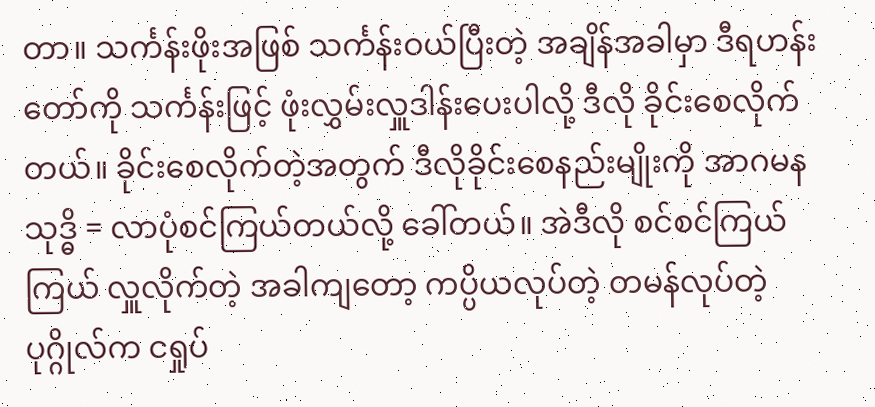တာ။ သင်္ကန်းဖိုးအဖြစ် သင်္ကန်းဝယ်ပြီးတဲ့ အချိန်အခါမှာ ဒီရဟန်းတော်ကို သင်္ကန်းဖြင့် ဖုံးလွှမ်းလှူဒါန်းပေးပါလို့ ဒီလို ခိုင်းစေလိုက်တယ်။ ခိုင်းစေလိုက်တဲ့အတွက် ဒီလိုခိုင်းစေနည်းမျိုးကို အာဂမနသုဒ္ဓိ = လာပုံစင်ကြယ်တယ်လို့ ခေါ်တယ်။ အဲဒီလို စင်စင်ကြယ်ကြယ် လှူလိုက်တဲ့ အခါကျတော့ ကပ္ပိယလုပ်တဲ့ တမန်လုပ်တဲ့ ပုဂ္ဂိုလ်က ငရှုပ်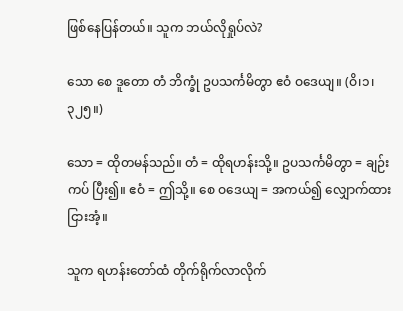ဖြစ်နေပြန်တယ်။ သူက ဘယ်လိုရှုပ်လဲ?

သော စေ ဒူတော တံ ဘိက္ခုံ ဥပသင်္ကမိတွာ ဧဝံ ဝဒေယျ။ (ဝိ၊၁၊၃၂၅။)

သော = ထိုတမန်သည်။ တံ = ထိုရဟန်းသို့။ ဥပသင်္ကမိတွာ = ချဉ်းကပ် ပြီး၍။ ဧဝံ = ဤသို့။ စေ ဝဒေယျ = အကယ်၍ လျှောက်ထားငြားအံ့။

သူက ရဟန်းတော်ထံ တိုက်ရိုက်လာလိုက်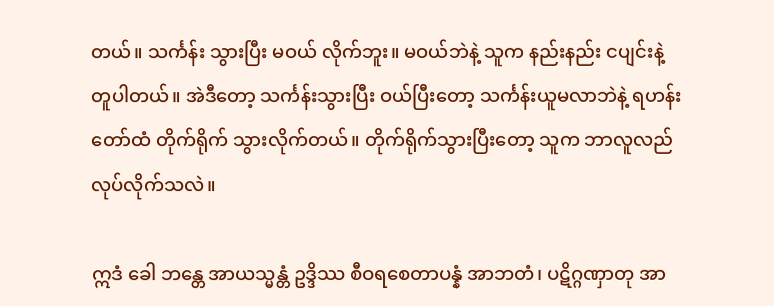တယ်။ သင်္ကန်း သွားပြီး မဝယ် လိုက်ဘူး။ မဝယ်ဘဲနဲ့ သူက နည်းနည်း ငပျင်းနဲ့ တူပါတယ်။ အဲဒီတော့ သင်္ကန်းသွားပြီး ဝယ်ပြီးတော့ သင်္ကန်းယူမလာဘဲနဲ့ ရဟန်းတော်ထံ တိုက်ရိုက် သွားလိုက်တယ်။ တိုက်ရိုက်သွားပြီးတော့ သူက ဘာလူလည်လုပ်လိုက်သလဲ။

ဣဒံ ခေါ ဘန္တေ အာယသ္မန္တံ ဥဒ္ဒိဿ စီဝရစေတာပန္နံ အာဘတံ၊ ပဋိဂ္ဂဏှာတု အာ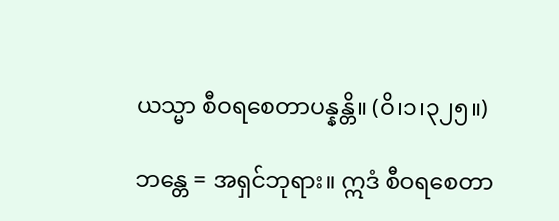ယသ္မာ စီဝရစေတာပန္နန္တိ။ (ဝိ၊၁၊၃၂၅။)

ဘန္တေ = အရှင်ဘုရား။ ဣဒံ စီဝရစေတာ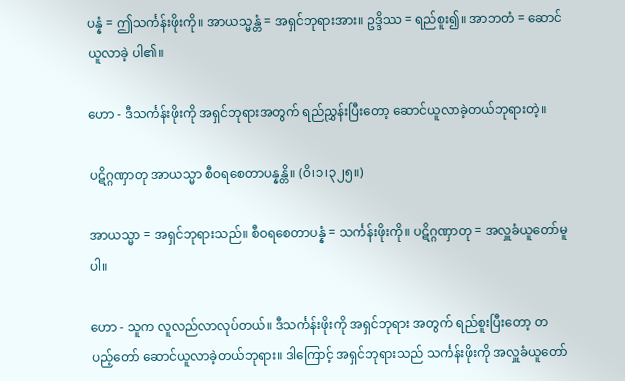ပန္နံ = ဤသင်္ကန်းဖိုးကို။ အာယသ္မန္တံ = အရှင်ဘုရားအား။ ဥဒ္ဒိဿ = ရည်စူး၍။ အာဘတံ = ဆောင်ယူလာခဲ့ ပါ၏။

ဟော - ဒီသင်္ကန်းဖိုးကို အရှင်ဘုရားအတွက် ရည်ညွှန်းပြီးတော့ ဆောင်ယူလာခဲ့တယ်ဘုရားတဲ့။

ပဋိဂ္ဂဏှာတု အာယသ္မာ စီဝရစေတာပန္နန္တိ။ (ဝိ၊၁၊၃၂၅။)

အာယသ္မာ = အရှင်ဘုရားသည်။ စီဝရစေတာပန္နံ = သင်္ကန်းဖိုးကို။ ပဋိဂ္ဂဏှာတု = အလှူခံယူတော်မူပါ။

ဟော - သူက လူလည်လာလုပ်တယ်။ ဒီသင်္ကန်းဖိုးကို အရှင်ဘုရား အတွက် ရည်စူးပြီးတော့ တပည့်တော် ဆောင်ယူလာခဲ့တယ်ဘုရား။ ဒါကြောင့် အရှင်ဘုရားသည် သင်္ကန်းဖိုးကို အလှူခံယူတော်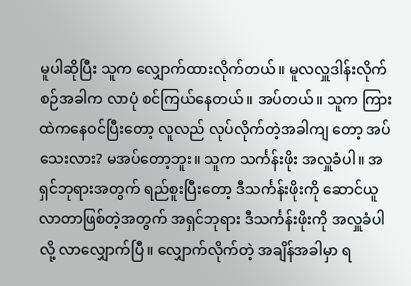မူပါဆိုပြီး သူက လျှောက်ထားလိုက်တယ်။ မူလလှူဒါန်းလိုက်စဉ်အခါက လာပုံ စင်ကြယ်နေတယ်။ အပ်တယ်။ သူက ကြားထဲကနေဝင်ပြီးတော့ လူလည် လုပ်လိုက်တဲ့အခါကျ တော့ အပ်သေးလား? မအပ်တော့ဘူး။ သူက သင်္ကန်းဖိုး အလှူခံပါ။ အရှင်ဘုရားအတွက် ရည်စူးပြီးတော့ ဒီသင်္ကန်းဖိုးကို ဆောင်ယူလာတာဖြစ်တဲ့အတွက် အရှင်ဘုရား ဒီသင်္ကန်းဖိုးကို အလှူခံပါလို့ လာလျှောက်ပြီ။ လျှောက်လိုက်တဲ့ အချိန်အခါမှာ ရ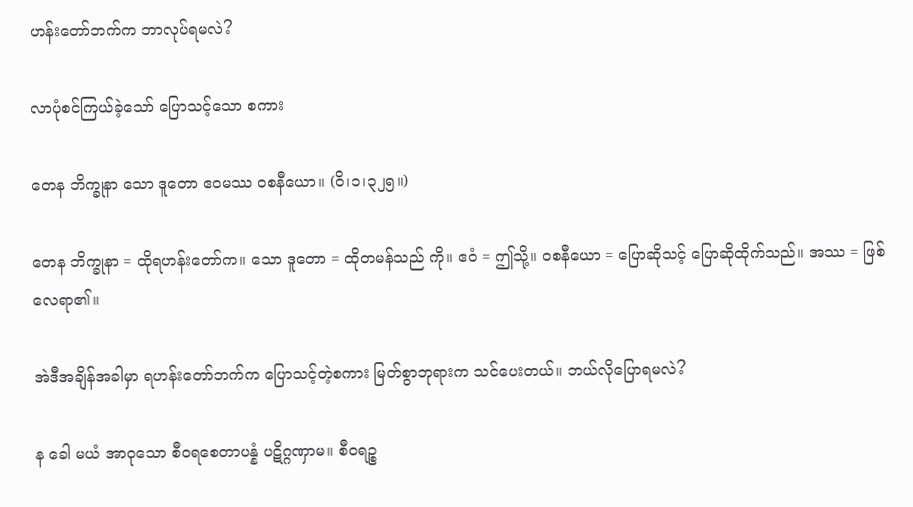ဟန်းတော်ဘက်က ဘာလုပ်ရမလဲ?

လာပုံစင်ကြယ်ခဲ့သော် ပြောသင့်သော စကား

တေန ဘိက္ခုနာ သော ဒူတော ဧဝမဿ ဝစနီယော။ (ဝိ၊၁၊၃၂၅။)

တေန ဘိက္ခုနာ = ထိုရဟန်းတော်က။ သော ဒူတော = ထိုတမန်သည် ကို။ ဧဝံ = ဤသို့။ ဝစနီယော = ပြောဆိုသင့် ပြောဆိုထိုက်သည်။ အဿ = ဖြစ်လေရာ၏။

အဲဒီအချိန်အခါမှာ ရဟန်းတော်ဘက်က ပြောသင့်တဲ့စကား မြတ်စွာဘုရားက သင်ပေးတယ်။ ဘယ်လိုပြောရမလဲ?

န ခေါ မယံ အာဝုသော စီဝရစေတာပန္နံ ပဋိဂ္ဂဏှာမ။ စီဝရဉ္စ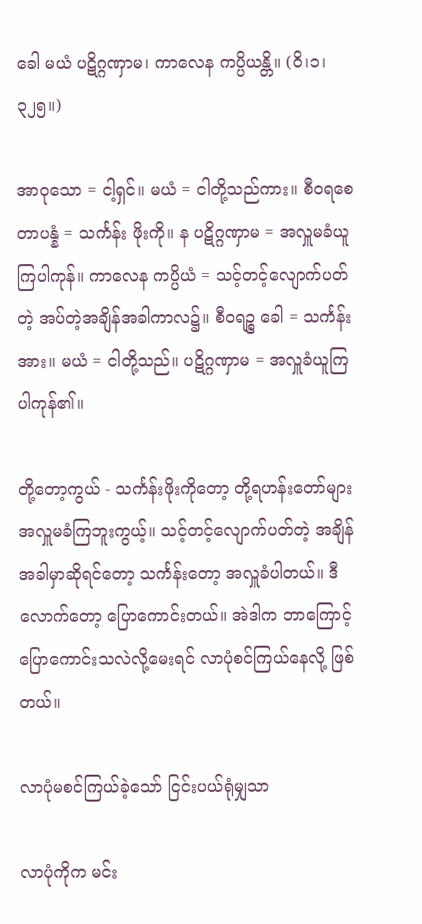ခေါ မယံ ပဋိဂ္ဂဏှာမ၊ ကာလေန ကပ္ပိယန္တိ။ (ဝိ၊၁၊၃၂၅။)

အာဝုသော = ငါ့ရှင်။ မယံ = ငါတို့သည်ကား။ စီဝရစေတာပန္နံ = သင်္ကန်း ဖိုးကို။ န ပဋိဂ္ဂဏှာမ = အလှူမခံယူကြပါကုန်။ ကာလေန ကပ္ပိယံ = သင့်တင့်လျောက်ပတ်တဲ့ အပ်တဲ့အချိန်အခါကာလ၌။ စီဝရဉ္စ ခေါ = သင်္ကန်းအား။ မယံ = ငါတို့သည်။ ပဋိဂ္ဂဏှာမ = အလှူခံယူကြပါကုန်၏။

တို့တော့ကွယ် - သင်္ကန်းဖိုးကိုတော့ တို့ရဟန်းတော်များ အလှူမခံကြဘူးကွယ့်။ သင့်တင့်လျောက်ပတ်တဲ့ အချိန်အခါမှာဆိုရင်တော့ သင်္ကန်းတော့ အလှူခံပါတယ်။ ဒီလောက်တော့ ပြောကောင်းတယ်။ အဲဒါက ဘာကြောင့် ပြောကောင်းသလဲလို့မေးရင် လာပုံစင်ကြယ်နေလို့ ဖြစ်တယ်။

လာပုံမစင်ကြယ်ခဲ့သော် ငြင်းပယ်ရုံမျှသာ

လာပုံကိုက မင်း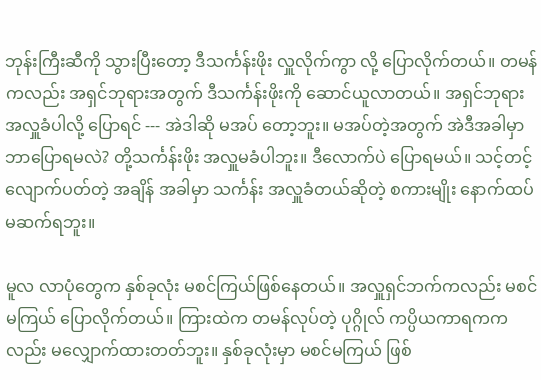ဘုန်းကြီးဆီကို သွားပြီးတော့ ဒီသင်္ကန်းဖိုး လှူလိုက်ကွာ လို့ ပြောလိုက်တယ်။ တမန်ကလည်း အရှင်ဘုရားအတွက် ဒီသင်္ကန်းဖိုးကို ဆောင်ယူလာတယ်။ အရှင်ဘုရား အလှူခံပါလို့ ပြောရင် --- အဲဒါဆို မအပ် တော့ဘူး။ မအပ်တဲ့အတွက် အဲဒီအခါမှာ ဘာပြောရမလဲ? တို့သင်္ကန်းဖိုး အလှူမခံပါဘူး။ ဒီလောက်ပဲ ပြောရမယ်။ သင့်တင့်လျောက်ပတ်တဲ့ အချိန် အခါမှာ သင်္ကန်း အလှူခံတယ်ဆိုတဲ့ စကားမျိုး နောက်ထပ် မဆက်ရဘူး။

မူလ လာပုံတွေက နှစ်ခုလုံး မစင်ကြယ်ဖြစ်နေတယ်။ အလှူရှင်ဘက်ကလည်း မစင်မကြယ် ပြောလိုက်တယ်။ ကြားထဲက တမန်လုပ်တဲ့ ပုဂ္ဂိုလ် ကပ္ပိယကာရကကလည်း မလျှောက်ထားတတ်ဘူး။ နှစ်ခုလုံးမှာ မစင်မကြယ် ဖြစ်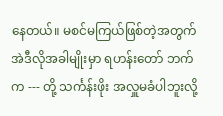နေတယ်။ မစင်မကြယ်ဖြစ်တဲ့အတွက် အဲဒီလိုအခါမျိုးမှာ ရဟန်းတော် ဘက်က --- တို့ သင်္ကန်းဖိုး အလှူမခံပါဘူးလို့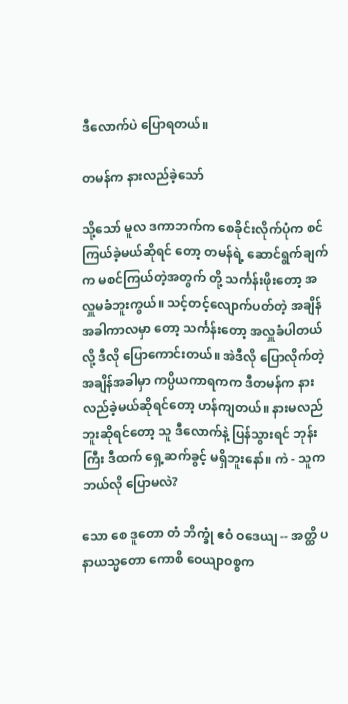ဒီလောက်ပဲ ပြောရတယ်။

တမန်က နားလည်ခဲ့သော်

သို့သော် မူလ ဒကာဘက်က စေခိုင်းလိုက်ပုံက စင်ကြယ်ခဲ့မယ်ဆိုရင် တော့ တမန်ရဲ့ ဆောင်ရွက်ချက်က မစင်ကြယ်တဲ့အတွက် တို့ သင်္ကန်းဖိုးတော့ အလှူမခံဘူးကွယ်။ သင့်တင့်လျောက်ပတ်တဲ့ အချိန်အခါကာလမှာ တော့ သင်္ကန်းတော့ အလှူခံပါတယ်လို့ ဒီလို ပြောကောင်းတယ်။ အဲဒီလို ပြောလိုက်တဲ့ အချိန်အခါမှာ ကပ္ပိယကာရကက ဒီတမန်က နားလည်ခဲ့မယ်ဆိုရင်တော့ ဟန်ကျတယ်။ နားမလည်ဘူးဆိုရင်တော့ သူ ဒီလောက်နဲ့ ပြန်သွားရင် ဘုန်းကြီး ဒီထက် ရှေ့ဆက်ခွင့် မရှိဘူးနော်။ ကဲ - သူက ဘယ်လို ပြောမလဲ?

သော စေ ဒူတော တံ ဘိက္ခုံ ဧဝံ ဝဒေယျ -- အတ္ထိ ပနာယသ္မတော ကောစိ ဝေယျာဝစ္စက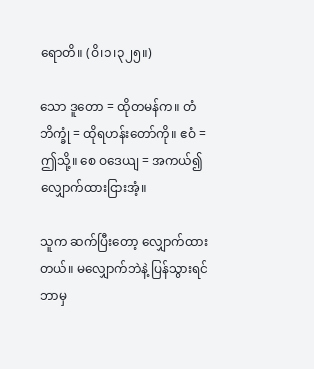ရောတိ။ (ဝိ၊၁၊၃၂၅။)

သော ဒူတော = ထိုတမန်က။ တံ ဘိက္ခုံ = ထိုရဟန်းတော်ကို။ ဧဝံ = ဤသို့။ စေ ဝဒေယျ = အကယ်၍ လျှောက်ထားငြားအံ့။

သူက ဆက်ပြီးတော့ လျှောက်ထားတယ်။ မလျှောက်ဘဲနဲ့ ပြန်သွားရင် ဘာမှ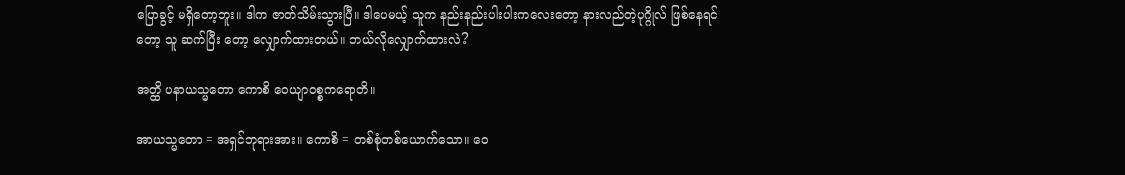ပြောခွင့် မရှိတော့ဘူး။ ဒါက ဇာတ်သိမ်းသွားပြီ။ ဒါပေမယ့် သူက နည်းနည်းပါးပါးကလေးတော့ နားလည်တဲ့ပုဂ္ဂိုလ် ဖြစ်နေရင်တော့ သူ ဆက်ပြီး တော့ လျှောက်ထားတယ်။ ဘယ်လိုလျှောက်ထားလဲ?

အတ္ထိ ပနာယသ္မတော ကောစိ ဝေယျာဝစ္စကရောတိ။

အာယသ္မတော = အရှင်ဘုရားအား။ ကောစိ = တစ်စုံတစ်ယောက်သော။ ဝေ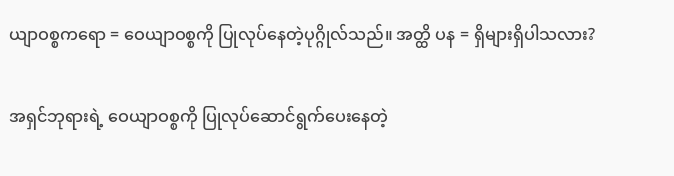ယျာဝစ္စကရော = ဝေယျာဝစ္စကို ပြုလုပ်နေတဲ့ပုဂ္ဂိုလ်သည်။ အတ္ထိ ပန = ရှိများရှိပါသလား?

အရှင်ဘုရားရဲ့ ဝေယျာဝစ္စကို ပြုလုပ်ဆောင်ရွက်ပေးနေတဲ့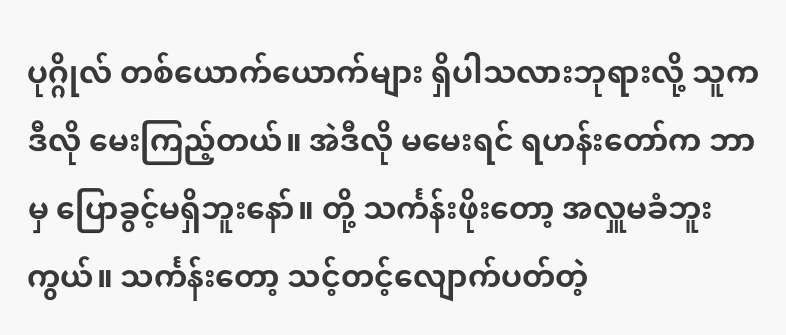ပုဂ္ဂိုလ် တစ်ယောက်ယောက်များ ရှိပါသလားဘုရားလို့ သူက ဒီလို မေးကြည့်တယ်။ အဲဒီလို မမေးရင် ရဟန်းတော်က ဘာမှ ပြောခွင့်မရှိဘူးနော်။ တို့ သင်္ကန်းဖိုးတော့ အလှူမခံဘူးကွယ်။ သင်္ကန်းတော့ သင့်တင့်လျောက်ပတ်တဲ့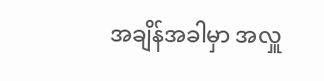အချိန်အခါမှာ အလှူ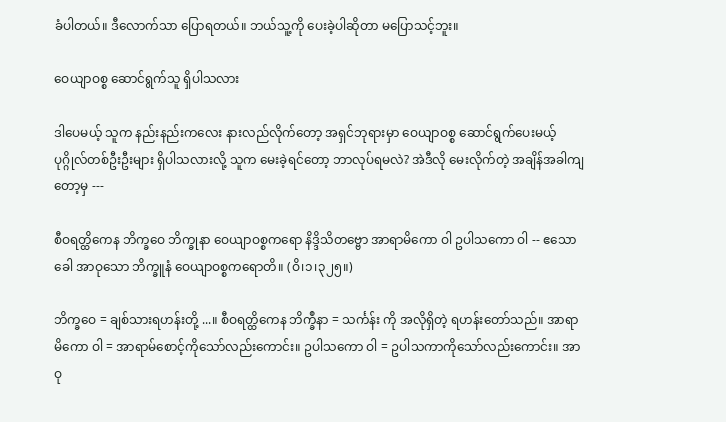ခံပါတယ်။ ဒီလောက်သာ ပြောရတယ်။ ဘယ်သူ့ကို ပေးခဲ့ပါဆိုတာ မပြောသင့်ဘူး။

ဝေယျာဝစ္စ ဆောင်ရွက်သူ ရှိပါသလား

ဒါပေမယ့် သူက နည်းနည်းကလေး နားလည်လိုက်တော့ အရှင်ဘုရားမှာ ဝေယျာဝစ္စ ဆောင်ရွက်ပေးမယ့် ပုဂ္ဂိုလ်တစ်ဦးဦးများ ရှိပါသလားလို့ သူက မေးခဲ့ရင်တော့ ဘာလုပ်ရမလဲ? အဲဒီလို မေးလိုက်တဲ့ အချိန်အခါကျ တော့မှ ---

စီဝရတ္ထိကေန ဘိက္ခဝေ ဘိက္ခုနာ ဝေယျာဝစ္စကရော နိဒ္ဒိသိတဗ္ဗော အာရာမိကော ဝါ ဥပါသကော ဝါ -- ဧသော ခေါ အာဝုသော ဘိက္ခူနံ ဝေယျာဝစ္စကရောတိ။ (ဝိ၊၁၊၃၂၅။)

ဘိက္ခဝေ = ချစ်သားရဟန်းတို့ ...။ စီဝရတ္ထိကေန ဘိက္ခဳနာ = သင်္ကန်း ကို အလိုရှိတဲ့ ရဟန်းတော်သည်။ အာရာမိကော ဝါ = အာရာမ်စောင့်ကိုသော်လည်းကောင်း။ ဥပါသကော ဝါ = ဥပါသကာကိုသော်လည်းကောင်း။ အာဝု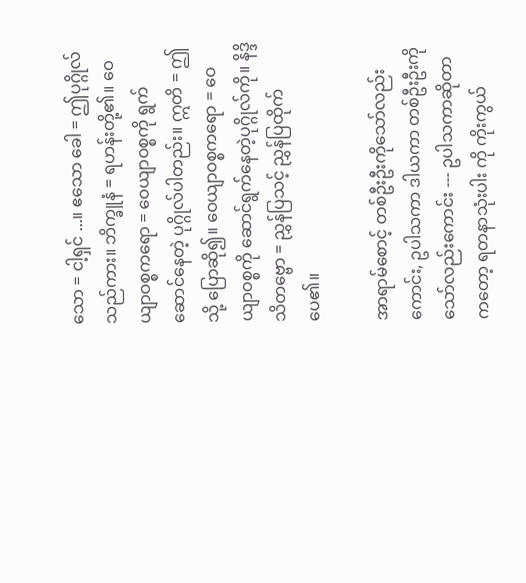သော = ငါ့ရှင် ...။ ဧသော ခေါ = ဤပုဂ္ဂိုလ်သည်ကား။ ဘိက္ခူနံ = ရဟန်းတို့၏။ ဝေယျာဝစ္စကရော = ဝေယျာဝစ္စကို ရွက်ဆောင်နေတဲ့ ပုဂ္ဂိုလ်ပါတည်း။ ဣတိ = ဤသို့ ပြောဆို၍။ ဝေယျာဝစ္စကရော = ဝေယျာဝစ္စကို ဆောင်ရွက်နေတဲ့ပုဂ္ဂိုလ်ကို။ နိဒ္ဒိသိတဗ္ဗော = ညွှန်ပြသင့် ညွှန်ပြထိုက်ပေ၏။

အာရာမ်စောင့် တစ်ဦးဦးကိုသော်လည်းကောင်း, ဥပါသကာ ဒါယကာ တစ်ဦးဦးကိုသော်လည်းကောင်း --- ဥပါသကာဆိုတာကတော့ ရတနာသုံးပါး ကို ကိုးကွယ်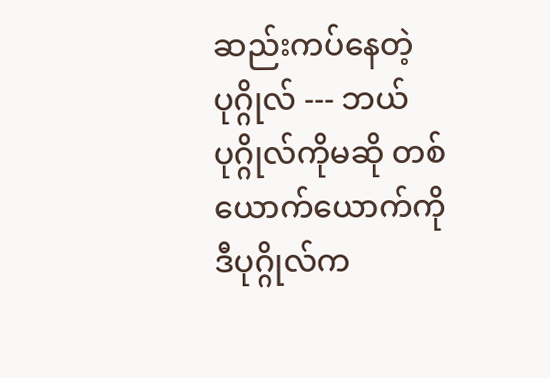ဆည်းကပ်နေတဲ့ပုဂ္ဂိုလ် --- ဘယ်ပုဂ္ဂိုလ်ကိုမဆို တစ်ယောက်ယောက်ကို ဒီပုဂ္ဂိုလ်က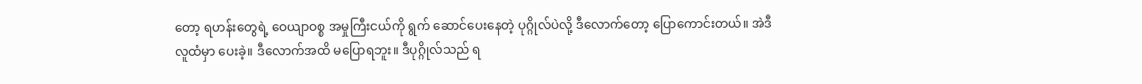တော့ ရဟန်းတွေရဲ့ ဝေယျာဝစ္စ အမှုကြီးငယ်ကို ရွက် ဆောင်ပေးနေတဲ့ ပုဂ္ဂိုလ်ပဲလို့ ဒီလောက်တော့ ပြောကောင်းတယ်။ အဲဒီ လူထံမှာ ပေးခဲ့။ ဒီလောက်အထိ မပြောရဘူး။ ဒီပုဂ္ဂိုလ်သည် ရ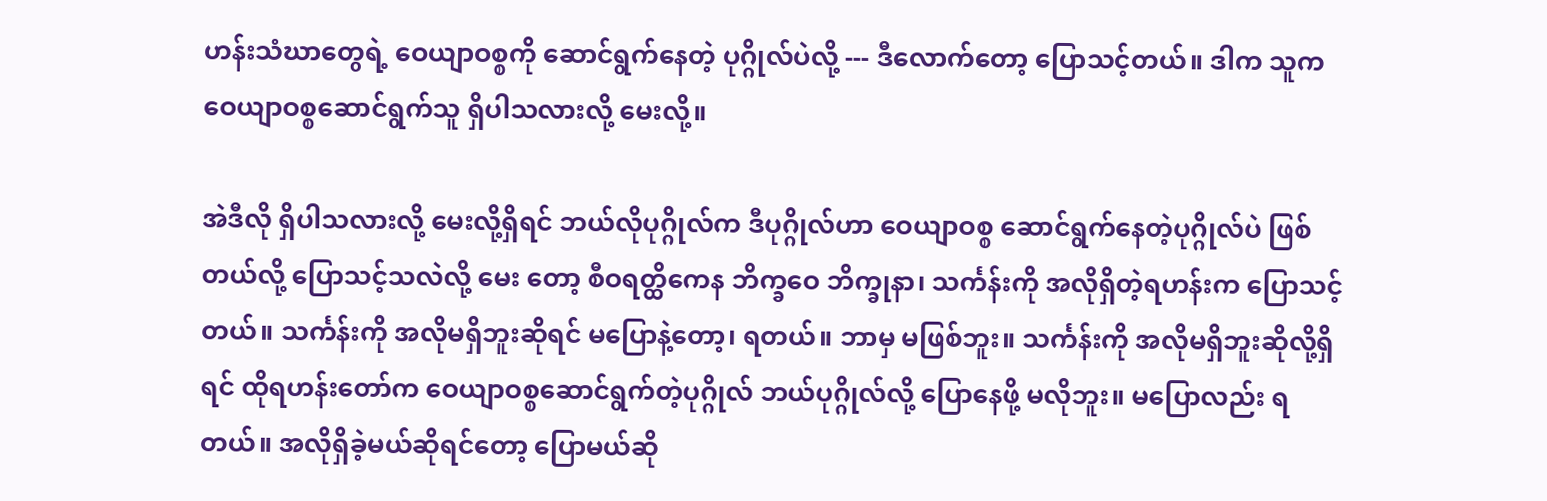ဟန်းသံဃာတွေရဲ့ ဝေယျာဝစ္စကို ဆောင်ရွက်နေတဲ့ ပုဂ္ဂိုလ်ပဲလို့ --- ဒီလောက်တော့ ပြောသင့်တယ်။ ဒါက သူက ဝေယျာဝစ္စဆောင်ရွက်သူ ရှိပါသလားလို့ မေးလို့။

အဲဒီလို ရှိပါသလားလို့ မေးလို့ရှိရင် ဘယ်လိုပုဂ္ဂိုလ်က ဒီပုဂ္ဂိုလ်ဟာ ဝေယျာဝစ္စ ဆောင်ရွက်နေတဲ့ပုဂ္ဂိုလ်ပဲ ဖြစ်တယ်လို့ ပြောသင့်သလဲလို့ မေး တော့ စီဝရတ္ထိကေန ဘိက္ခဝေ ဘိက္ခုနာ၊ သင်္ကန်းကို အလိုရှိတဲ့ရဟန်းက ပြောသင့်တယ်။ သင်္ကန်းကို အလိုမရှိဘူးဆိုရင် မပြောနဲ့တော့၊ ရတယ်။ ဘာမှ မဖြစ်ဘူး။ သင်္ကန်းကို အလိုမရှိဘူးဆိုလို့ရှိရင် ထိုရဟန်းတော်က ဝေယျာဝစ္စဆောင်ရွက်တဲ့ပုဂ္ဂိုလ် ဘယ်ပုဂ္ဂိုလ်လို့ ပြောနေဖို့ မလိုဘူး။ မပြောလည်း ရတယ်။ အလိုရှိခဲ့မယ်ဆိုရင်တော့ ပြောမယ်ဆို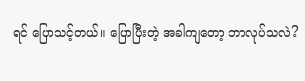ရင် ပြောသင့်တယ်။ ပြောပြီးတဲ့ အခါကျတော့ ဘာလုပ်သလဲ?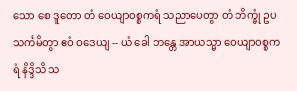သော စေ ဒူတော တံ ဝေယျာဝစ္စကရံ သညာပေတွာ တံ ဘိက္ခုံ ဥပသင်္ကမိတွာ ဧဝံ ဝဒေယျ -- ယံ ခေါ ဘန္တေ အာယသ္မာ ဝေယျာဝစ္စကရံ နိဒ္ဒိသိ သ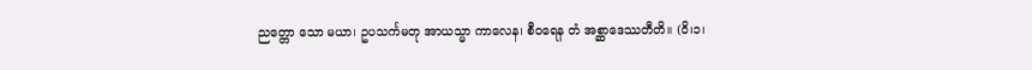ညတ္တော သော မယာ၊ ဥပသင်္ကမတု အာယသ္မာ ကာလေန၊ စီဝရေန တံ အစ္ဆာဒေဿတီတိ။ (ဝိ၊၁၊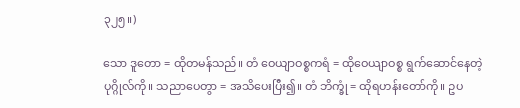၃၂၅။)

သော ဒူတော = ထိုတမန်သည်။ တံ ဝေယျာဝစ္စကရံ = ထိုဝေယျာဝစ္စ ရွက်ဆောင်နေတဲ့ပုဂ္ဂိုလ်ကို။ သညာပေတွာ = အသိပေးပြီး၍။ တံ ဘိက္ခုံ = ထိုရဟန်းတော်ကို။ ဥပ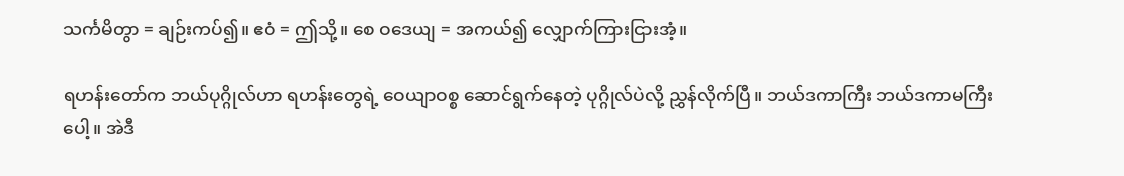သင်္ကမိတွာ = ချဉ်းကပ်၍။ ဧဝံ = ဤသို့။ စေ ဝဒေယျ = အကယ်၍ လျှောက်ကြားငြားအံ့။

ရဟန်းတော်က ဘယ်ပုဂ္ဂိုလ်ဟာ ရဟန်းတွေရဲ့ ဝေယျာဝစ္စ ဆောင်ရွက်နေတဲ့ ပုဂ္ဂိုလ်ပဲလို့ ညွှန်လိုက်ပြီ။ ဘယ်ဒကာကြီး ဘယ်ဒကာမကြီးပေါ့။ အဲဒီ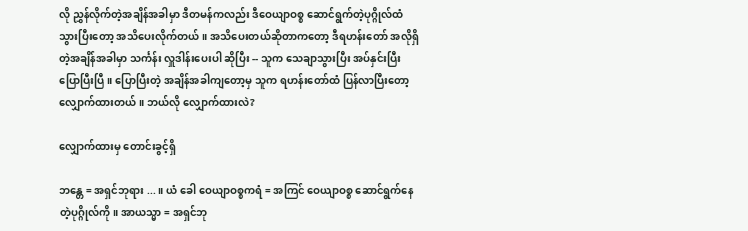လို ညွှန်လိုက်တဲ့အချိန်အခါမှာ ဒီတမန်ကလည်း ဒီဝေယျာဝစ္စ ဆောင်ရွက်တဲ့ပုဂ္ဂိုလ်ထံ သွားပြီးတော့ အသိပေးလိုက်တယ်။ အသိပေးတယ်ဆိုတာကတော့ ဒီရဟန်းတော် အလိုရှိတဲ့အချိန်အခါမှာ သင်္ကန်း လှူဒါန်းပေးပါ ဆိုပြီး -- သူက သေချာသွားပြီး အပ်နှင်းပြီး ပြောပြီးပြီ။ ပြောပြီးတဲ့ အချိန်အခါကျတော့မှ သူက ရဟန်းတော်ထံ ပြန်လာပြီးတော့ လျှောက်ထားတယ်။ ဘယ်လို လျှောက်ထားလဲ?

လျှောက်ထားမှ တောင်းခွင့်ရှိ

ဘန္တေ = အရှင်ဘုရား ...။ ယံ ခေါ ဝေယျာဝစ္စကရံ = အကြင် ဝေယျာဝစ္စ ဆောင်ရွက်နေတဲ့ပုဂ္ဂိုလ်ကို။ အာယသ္မာ = အရှင်ဘု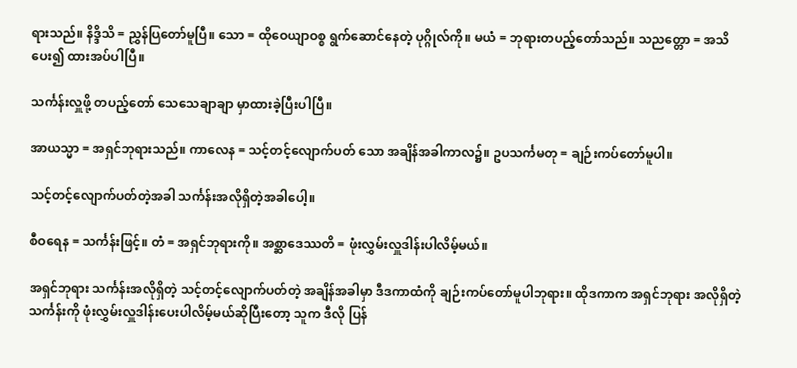ရားသည်။ နိဒ္ဒိသိ = ညွှန်ပြတော်မူပြီ။ သော = ထိုဝေယျာဝစ္စ ရွက်ဆောင်နေတဲ့ ပုဂ္ဂိုလ်ကို။ မယံ = ဘုရားတပည့်တော်သည်။ သညတ္တော = အသိပေး၍ ထားအပ်ပါပြီ။

သင်္ကန်းလှူဖို့ တပည့်တော် သေသေချာချာ မှာထားခဲ့ပြီးပါပြီ။

အာယသ္မာ = အရှင်ဘုရားသည်။ ကာလေန = သင့်တင့်လျောက်ပတ် သော အချိန်အခါကာလ၌။ ဥပသင်္ကမတု = ချဉ်းကပ်တော်မူပါ။

သင့်တင့်လျောက်ပတ်တဲ့အခါ သင်္ကန်းအလိုရှိတဲ့အခါပေါ့။

စီဝရေန = သင်္ကန်းဖြင့်။ တံ = အရှင်ဘုရားကို။ အစ္ဆာဒေဿတိ = ဖုံးလွှမ်းလှူဒါန်းပါလိမ့်မယ်။

အရှင်ဘုရား သင်္ကန်းအလိုရှိတဲ့ သင့်တင့်လျောက်ပတ်တဲ့ အချိန်အခါမှာ ဒီဒကာထံကို ချဉ်းကပ်တော်မူပါဘုရား။ ထိုဒကာက အရှင်ဘုရား အလိုရှိတဲ့ သင်္ကန်းကို ဖုံးလွှမ်းလှူဒါန်းပေးပါလိမ့်မယ်ဆိုပြီးတော့ သူက ဒီလို ပြန်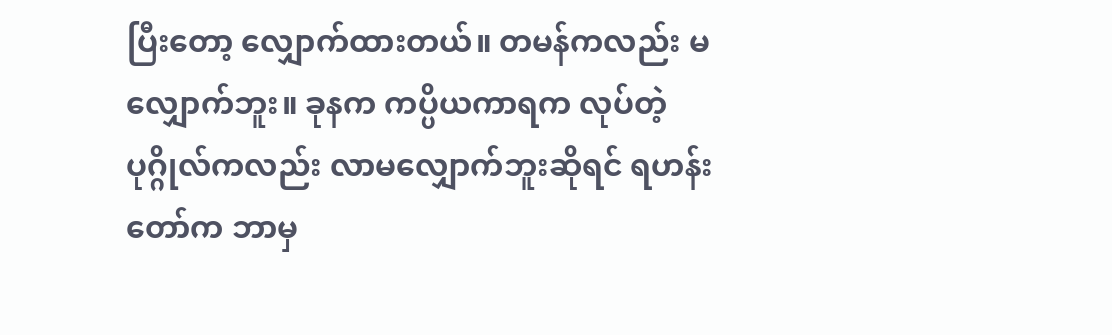ပြီးတော့ လျှောက်ထားတယ်။ တမန်ကလည်း မလျှောက်ဘူး။ ခုနက ကပ္ပိယကာရက လုပ်တဲ့ ပုဂ္ဂိုလ်ကလည်း လာမလျှောက်ဘူးဆိုရင် ရဟန်းတော်က ဘာမှ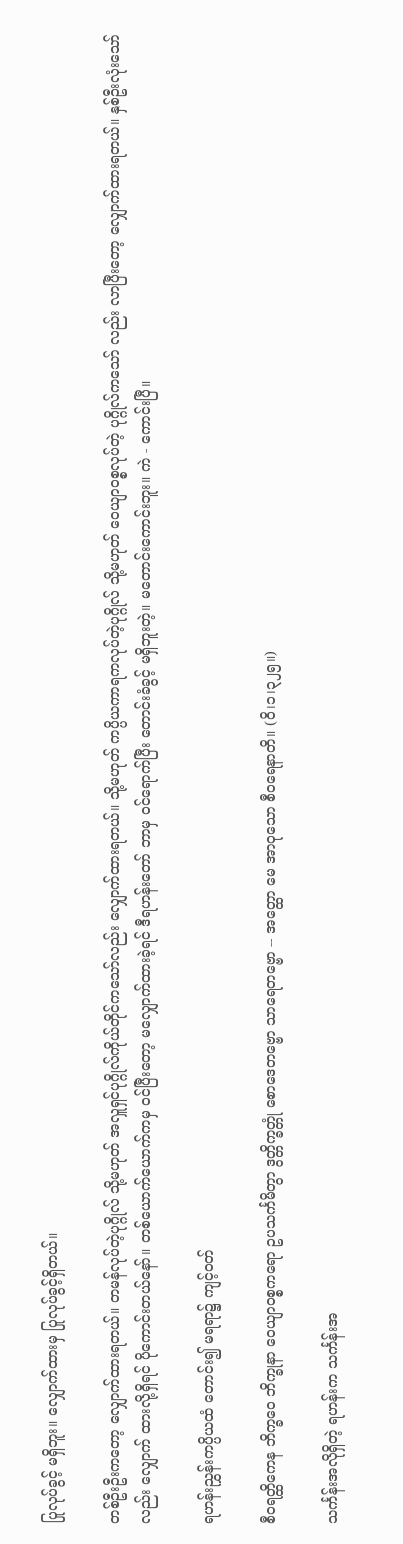ပြုလုပ်ခွင့် မရှိဘူး။ လျှောက်ထားမှ ပြုလုပ်ခွင့်ရှိတယ်။

တစ်ဦးဦးကတော့ လျှောက်ထားရတယ်။ တမန်လုပ်တဲ့ပုဂ္ဂိုလ် သို့မဟုတ် အလှူရှင်ပုဂ္ဂိုလ်ကိုယ်တိုင်ကသော်လည်း လျှောက်ထားရတယ်။ သို့မဟုတ် ကပ္ပိယကာရကလုပ်တဲ့ပုဂ္ဂိုလ် သို့မဟုတ် ဝေယျာဝစ္စလုပ်တဲ့ ပုဂ္ဂိုလ်ကသော် လည်း လာပြီးတော့ လျှောက်ထားရတယ်။ နှစ်ဦးလုံးသော်လည်း လျှောက် ထားလို့ရှိရင် ပိုကောင်းတယ်နော်။ တစ်ယောက်ယောက်ကမှ ဝင်ပြီးတော့ မလျှောက်ထားခဲ့ရင် ဒီရဟန်းတော် ဘာမှ ဝင်ရောက်ပြီး တောင်းခံခွင့် မရှိဘူးတဲ့။ မတောင်းကောင်းဘူး။ ကဲ - ကောင်းပြီ။

ရဟန်းညွှန်းကပ္ပိယထံ တောင်း၍ မရရာ၌ ကျင့်ဝတ်

စီဝရတ္ထိကေန ဘိက္ခဝေ ဘိက္ခုနာ ဝေယျာဝစ္စကရော ဥပသင်္ကမိတွာ ဒွတ္တိက္ခတ္တုံ စောဒေတဗ္ဗော သာရေတဗ္ဗော -- အတ္ထော မေ အာဝုသော စီဝရေနာတိ။ (ဝိ၊၁၊၃၂၅။)

သင်္ကန်းအလိုရှိတဲ့ ရဟန်းက သင်္ကန်းအ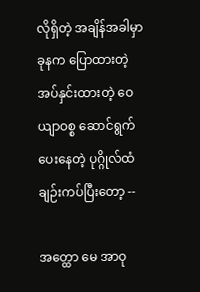လိုရှိတဲ့ အချိန်အခါမှာ ခုနက ပြောထားတဲ့ အပ်နှင်းထားတဲ့ ဝေယျာဝစ္စ ဆောင်ရွက်ပေးနေတဲ့ ပုဂ္ဂိုလ်ထံ ချဉ်းကပ်ပြီးတော့ --

အတ္ထော မေ အာဝု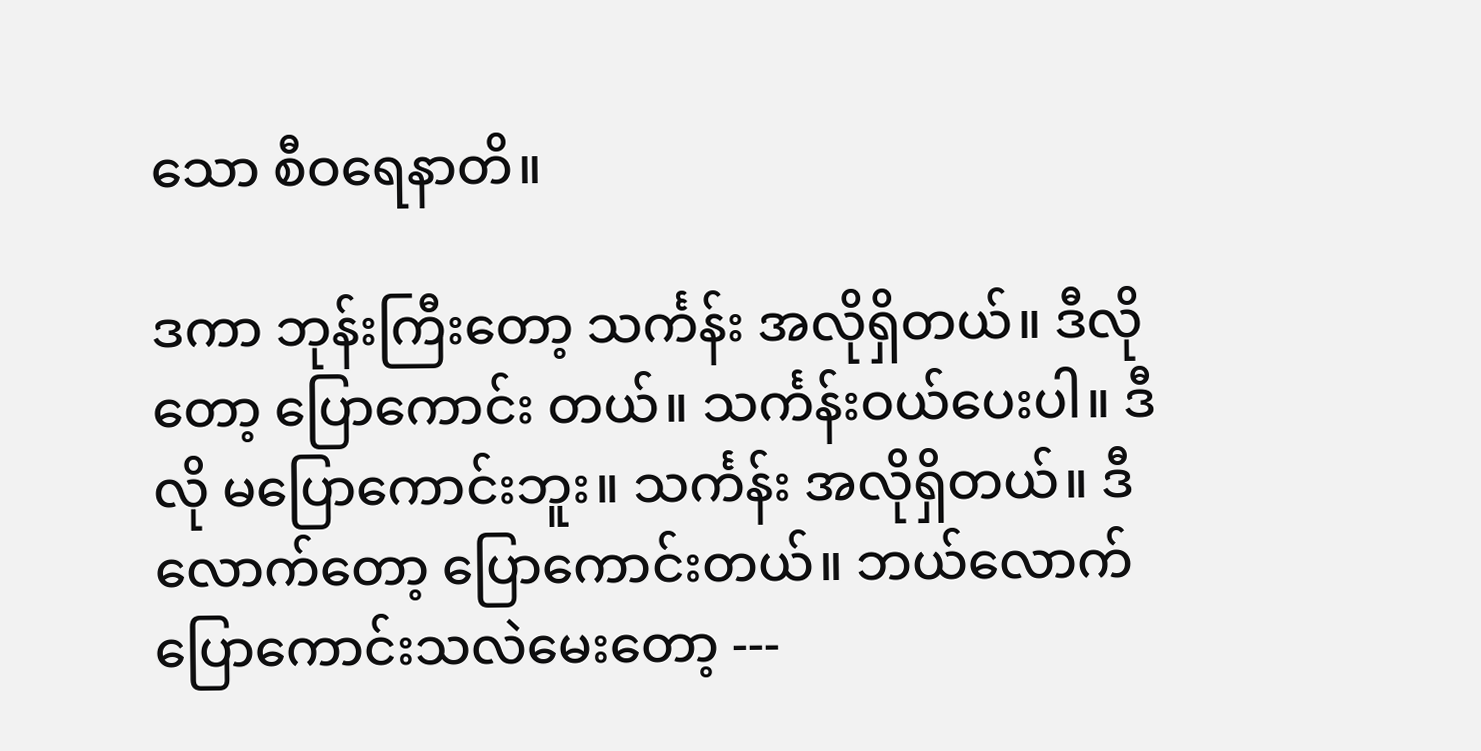သော စီဝရေနာတိ။

ဒကာ ဘုန်းကြီးတော့ သင်္ကန်း အလိုရှိတယ်။ ဒီလိုတော့ ပြောကောင်း တယ်။ သင်္ကန်းဝယ်ပေးပါ။ ဒီလို မပြောကောင်းဘူး။ သင်္ကန်း အလိုရှိတယ်။ ဒီလောက်တော့ ပြောကောင်းတယ်။ ဘယ်လောက် ပြောကောင်းသလဲမေးတော့ ---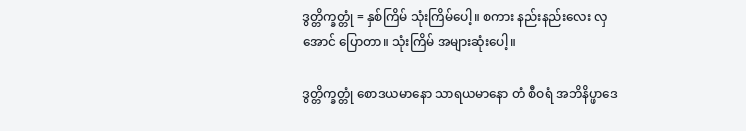ဒွတ္တိက္ခတ္တုံ = နှစ်ကြိမ် သုံးကြိမ်ပေါ့။ စကား နည်းနည်းလေး လှအောင် ပြောတာ။ သုံးကြိမ် အများဆုံးပေါ့။

ဒွတ္တိက္ခတ္တုံ စောဒယမာနော သာရယမာနော တံ စီဝရံ အဘိနိပ္ဖာဒေ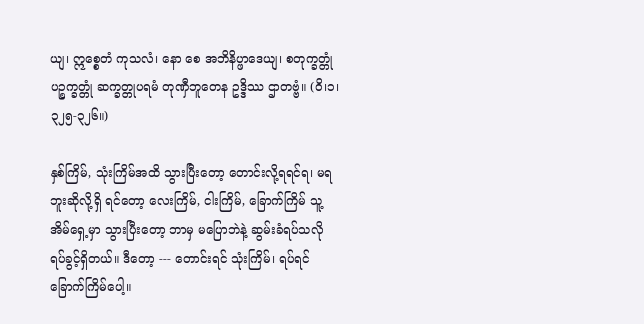ယျ၊ ဣစ္စေတံ ကုသလံ၊ နော စေ အဘိနိပ္ဖာဒေယျ၊ စတုက္ခတ္တုံ ပဉ္စက္ခတ္တုံ ဆက္ခတ္တုပရမံ တုဏှီဘူတေန ဥဒ္ဒိဿ ဌာတဗ္ဗံ။ (ဝိ၊၁၊၃၂၅-၃၂၆။)

နှစ်ကြိမ်, သုံးကြိမ်အထိ သွားပြီးတော့ တောင်းလို့ရရင်ရ၊ မရဘူးဆိုလို့ရှိ ရင်တော့ လေးကြိမ်, ငါးကြိမ်, ခြောက်ကြိမ် သူ့အိမ်ရှေ့မှာ သွားပြီးတော့ ဘာမှ မပြောဘဲနဲ့ ဆွမ်းခံရပ်သလို ရပ်ခွင့်ရှိတယ်။ ဒီတော့ --- တောင်းရင် သုံးကြိမ်၊ ရပ်ရင် ခြောက်ကြိမ်ပေါ့။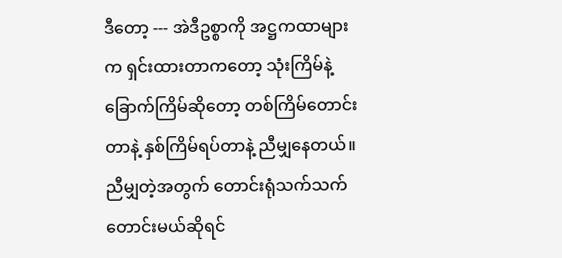ဒီတော့ --- အဲဒီဥစ္စာကို အဋ္ဌကထာများက ရှင်းထားတာကတော့ သုံးကြိမ်နဲ့ ခြောက်ကြိမ်ဆိုတော့ တစ်ကြိမ်တောင်းတာနဲ့ နှစ်ကြိမ်ရပ်တာနဲ့ ညီမျှနေတယ်။ ညီမျှတဲ့အတွက် တောင်းရုံသက်သက် တောင်းမယ်ဆိုရင်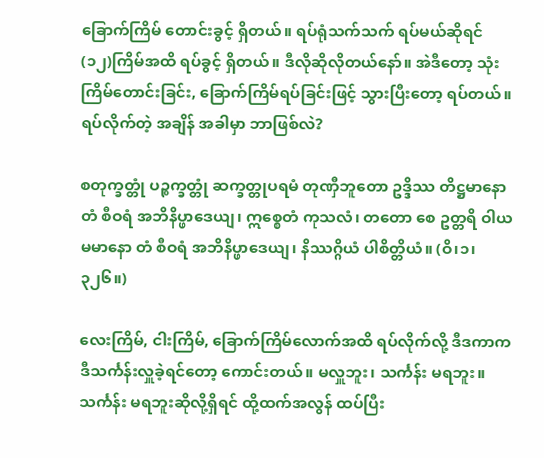ခြောက်ကြိမ် တောင်းခွင့် ရှိတယ်။ ရပ်ရုံသက်သက် ရပ်မယ်ဆိုရင် (၁၂)ကြိမ်အထိ ရပ်ခွင့် ရှိတယ်။ ဒီလိုဆိုလိုတယ်နော်။ အဲဒီတော့ သုံးကြိမ်တောင်းခြင်း, ခြောက်ကြိမ်ရပ်ခြင်းဖြင့် သွားပြီးတော့ ရပ်တယ်။ ရပ်လိုက်တဲ့ အချိန် အခါမှာ ဘာဖြစ်လဲ?

စတုက္ခတ္တုံ ပဉ္စက္ခတ္တုံ ဆက္ခတ္တုပရမံ တုဏှီဘူတော ဥဒ္ဒိဿ တိဋ္ဌမာနော တံ စီဝရံ အဘိနိပ္ဖာဒေယျ၊ ဣစ္စေတံ ကုသလံ၊ တတော စေ ဥတ္တရိ ဝါယမမာနော တံ စီဝရံ အဘိနိပ္ဖာဒေယျ၊ နိဿဂ္ဂိယံ ပါစိတ္တိယံ။ (ဝိ၊၁၊၃၂၆။)

လေးကြိမ်, ငါးကြိမ်, ခြောက်ကြိမ်လောက်အထိ ရပ်လိုက်လို့ ဒီဒကာက ဒီသင်္ကန်းလှူခဲ့ရင်တော့ ကောင်းတယ်။ မလှူဘူး၊ သင်္ကန်း မရဘူး။ သင်္ကန်း မရဘူးဆိုလို့ရှိရင် ထို့ထက်အလွန် ထပ်ပြီး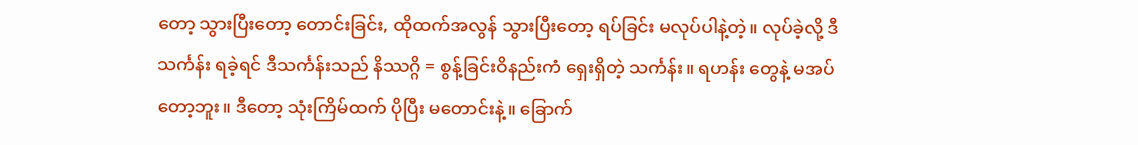တော့ သွားပြီးတော့ တောင်းခြင်း, ထိုထက်အလွန် သွားပြီးတော့ ရပ်ခြင်း မလုပ်ပါနဲ့တဲ့။ လုပ်ခဲ့လို့ ဒီသင်္ကန်း ရခဲ့ရင် ဒီသင်္ကန်းသည် နိဿဂ္ဂိ = စွန့်ခြင်းဝိနည်းကံ ရှေးရှိတဲ့ သင်္ကန်း။ ရဟန်း တွေနဲ့ မအပ်တော့ဘူး။ ဒီတော့ သုံးကြိမ်ထက် ပိုပြီး မတောင်းနဲ့။ ခြောက်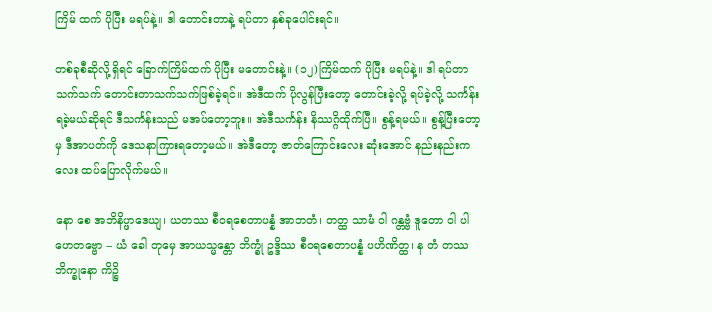ကြိမ် ထက် ပိုပြီး မရပ်နဲ့။ ဒါ တောင်းတာနဲ့ ရပ်တာ နှစ်ခုပေါင်းရင်။

တစ်ခုစီဆိုလို့ရှိရင် ခြောက်ကြိမ်ထက် ပိုပြီး မတောင်းနဲ့။ (၁၂)ကြိမ်ထက် ပိုပြီး မရပ်နဲ့။ ဒါ ရပ်တာသက်သက် တောင်းတာသက်သက်ဖြစ်ခဲ့ရင်။ အဲဒီထက် ပိုလွန်ပြီးတော့ တောင်းခဲ့လို့ ရပ်ခဲ့လို့ သင်္ကန်းရခဲ့မယ်ဆိုရင် ဒီသင်္ကန်းသည် မအပ်တော့ဘူး။ အဲဒီသင်္ကန်း နိဿဂ္ဂိထိုက်ပြီ။ စွန့်ရမယ်။ စွန့်ပြီးတော့မှ ဒီအာပတ်ကို ဒေသနာကြားရတော့မယ်။ အဲဒီတော့ ဇာတ်ကြောင်းလေး ဆုံးအောင် နည်းနည်းကလေး ထပ်ပြောလိုက်မယ်။

နော စေ အဘိနိပ္ဖာဒေယျ၊ ယတဿ စီဝရစေတာပန္နံ အာဘတံ၊ တတ္ထ သာမံ ဝါ ဂန္တဗ္ဗံ ဒူတော ဝါ ပါဟေတဗ္ဗော -- ယံ ခေါ တုမှေ အာယသ္မန္တော ဘိက္ခုံ ဥဒ္ဒိဿ စီဝရစေတာပန္နံ ပဟိဏိတ္ထ၊ န တံ တဿ ဘိက္ခုနော ကိဉ္စိ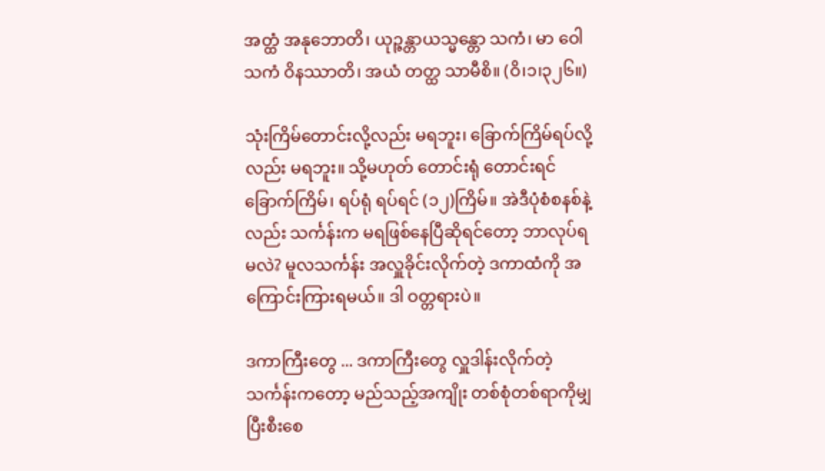အတ္ထံ အနုဘောတိ၊ ယုဉ္ဇန္တာယသ္မန္တော သကံ၊ မာ ဝေါ သကံ ဝိနဿာတိ၊ အယံ တတ္ထ သာမီစိ။ (ဝိ၊၁၊၃၂၆။)

သုံးကြိမ်တောင်းလို့လည်း မရဘူး၊ ခြောက်ကြိမ်ရပ်လို့လည်း မရဘူး။ သို့မဟုတ် တောင်းရုံ တောင်းရင် ခြောက်ကြိမ်၊ ရပ်ရုံ ရပ်ရင် (၁၂)ကြိမ်။ အဲဒီပုံစံစနစ်နဲ့လည်း သင်္ကန်းက မရဖြစ်နေပြီဆိုရင်တော့ ဘာလုပ်ရမလဲ? မူလသင်္ကန်း အလှူခိုင်းလိုက်တဲ့ ဒကာထံကို အကြောင်းကြားရမယ်။ ဒါ ဝတ္တရားပဲ။

ဒကာကြီးတွေ ... ဒကာကြီးတွေ လှူဒါန်းလိုက်တဲ့ သင်္ကန်းကတော့ မည်သည့်အကျိုး တစ်စုံတစ်ရာကိုမျှ ပြီးစီးစေ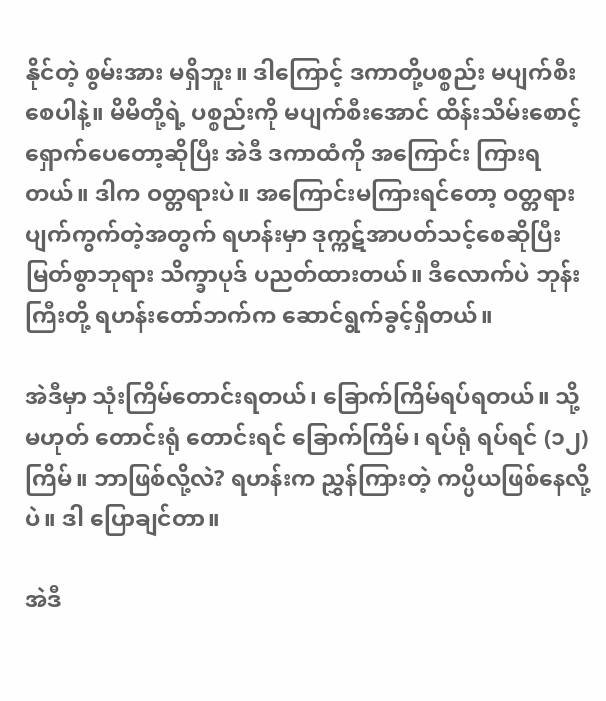နိုင်တဲ့ စွမ်းအား မရှိဘူး။ ဒါကြောင့် ဒကာတို့ပစ္စည်း မပျက်စီးစေပါနဲ့။ မိမိတို့ရဲ့ ပစ္စည်းကို မပျက်စီးအောင် ထိန်းသိမ်းစောင့်ရှောက်ပေတော့ဆိုပြီး အဲဒီ ဒကာထံကို အကြောင်း ကြားရတယ်။ ဒါက ဝတ္တရားပဲ။ အကြောင်းမကြားရင်တော့ ဝတ္တရား ပျက်ကွက်တဲ့အတွက် ရဟန်းမှာ ဒုက္ကဋ်အာပတ်သင့်စေဆိုပြီး မြတ်စွာဘုရား သိက္ခာပုဒ် ပညတ်ထားတယ်။ ဒီလောက်ပဲ ဘုန်းကြီးတို့ ရဟန်းတော်ဘက်က ဆောင်ရွက်ခွင့်ရှိတယ်။

အဲဒီမှာ သုံးကြိမ်တောင်းရတယ်၊ ခြောက်ကြိမ်ရပ်ရတယ်။ သို့မဟုတ် တောင်းရုံ တောင်းရင် ခြောက်ကြိမ်၊ ရပ်ရုံ ရပ်ရင် (၁၂)ကြိမ်။ ဘာဖြစ်လို့လဲ? ရဟန်းက ညွှန်ကြားတဲ့ ကပ္ပိယဖြစ်နေလို့ပဲ။ ဒါ ပြောချင်တာ။

အဲဒီ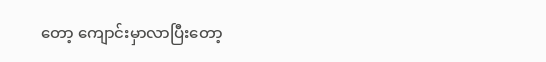တော့ ကျောင်းမှာလာပြီးတော့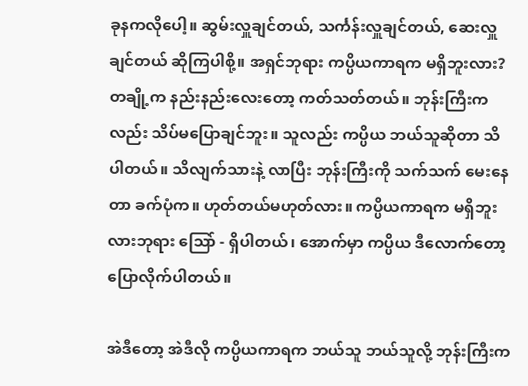ခုနကလိုပေါ့။ ဆွမ်းလှူချင်တယ်, သင်္ကန်းလှူချင်တယ်, ဆေးလှူချင်တယ် ဆိုကြပါစို့။ အရှင်ဘုရား ကပ္ပိယကာရက မရှိဘူးလား? တချို့က နည်းနည်းလေးတော့ ကတ်သတ်တယ်။ ဘုန်းကြီးကလည်း သိပ်မပြောချင်ဘူး။ သူလည်း ကပ္ပိယ ဘယ်သူဆိုတာ သိပါတယ်။ သိလျက်သားနဲ့ လာပြီး ဘုန်းကြီးကို သက်သက် မေးနေတာ ခက်ပုံက။ ဟုတ်တယ်မဟုတ်လား။ ကပ္ပိယကာရက မရှိဘူးလားဘုရား ဩော် - ရှိပါတယ်၊ အောက်မှာ ကပ္ပိယ ဒီလောက်တော့ ပြောလိုက်ပါတယ်။

အဲဒီတော့ အဲဒီလို ကပ္ပိယကာရက ဘယ်သူ ဘယ်သူလို့ ဘုန်းကြီးက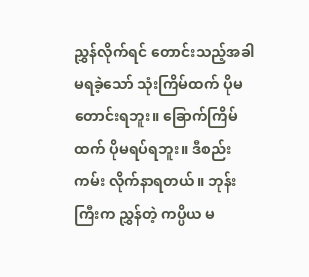ညွှန်လိုက်ရင် တောင်းသည့်အခါ မရခဲ့သော် သုံးကြိမ်ထက် ပိုမတောင်းရဘူး။ ခြောက်ကြိမ်ထက် ပိုမရပ်ရဘူး။ ဒီစည်းကမ်း လိုက်နာရတယ်။ ဘုန်းကြီးက ညွှန်တဲ့ ကပ္ပိယ မ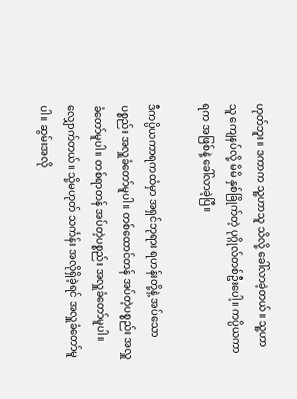ဟုတ်ဘူး။ ဒကာက သူ့ဟာသူ သိလို့ ခေါ်လာခဲ့တယ်။ သူ့ဟာသူ ကျေနပ်လို့ မိမိ နှစ်ခြိုက်တဲ့ ပုဂ္ဂိုလ်တစ်ဦးပေါ့။ ကပ္ပိယကာရက အဖြစ်နဲ့ ခေါ်လာခဲ့ပြီ။

ဒီကပ္ပိယကာရကထံမှာ အရှင်ဘုရား ရဟန်းတို့နဲ့ အပ်သောပစ္စည်း အလှူခံတော်မူပါ။ တစ်ထောင်တန် အပ်တဲ့ပစ္စည်း အလှူခံတော်မူပါ။ တစ်ရာတန် အပ်တဲ့ပစ္စည်း အလှူခံတော်မူပါ။ လျှောက်တယ်။ သို့မဟုတ် သင်္ကန်း အလိုရှိခဲ့ရင် အလှူခံတော်မူပါ။ ဆွမ်းအလို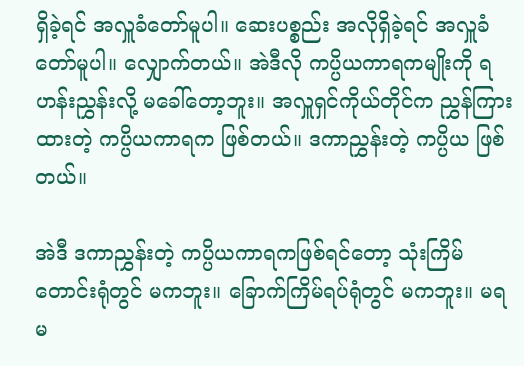ရှိခဲ့ရင် အလှူခံတော်မူပါ။ ဆေးပစ္စည်း အလိုရှိခဲ့ရင် အလှူခံတော်မူပါ။ လျှောက်တယ်။ အဲဒီလို ကပ္ပိယကာရကမျိုးကို ရဟန်းညွှန်းလို့ မခေါ်တော့ဘူး။ အလှူရှင်ကိုယ်တိုင်က ညွှန်ကြားထားတဲ့ ကပ္ပိယကာရက ဖြစ်တယ်။ ဒကာညွှန်းတဲ့ ကပ္ပိယ ဖြစ်တယ်။

အဲဒီ ဒကာညွှန်းတဲ့ ကပ္ပိယကာရကဖြစ်ရင်တော့ သုံးကြိမ်တောင်းရုံတွင် မကဘူး။ ခြောက်ကြိမ်ရပ်ရုံတွင် မကဘူး။ မရမ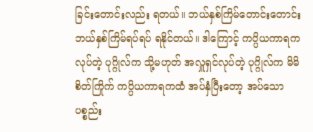ခြင်းတောင်းလည်း ရတယ်။ ဘယ်နှစ်ကြိမ်တောင်းတောင်း ဘယ်နှစ်ကြိမ်ရပ်ရပ် ရနိုင်တယ်။ ဒါကြောင့် ကပ္ပိယကာရကလုပ်တဲ့ ပုဂ္ဂိုလ်က သို့မဟုတ် အလှူရှင်လုပ်တဲ့ ပုဂ္ဂိုလ်က မိမိ စိတ်ကြိုက် ကပ္ပိယကာရကထံ အပ်နှံပြီးတော့ အပ်သောပစ္စည်း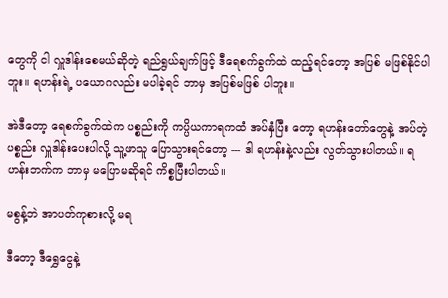တွေကို ငါ လှူဒါန်းစေမယ်ဆိုတဲ့ ရည်ရွယ်ချက်ဖြင့် ဒီရေစက်ခွက်ထဲ ထည့်ရင်တော့ အပြစ် မဖြစ်နိုင်ပါဘူး။ ရဟန်းရဲ့ ပယောဂလည်း မပါခဲ့ရင် ဘာမှ အပြစ်မဖြစ် ပါဘူး။

အဲဒီတော့ ရေစက်ခွက်ထဲက ပစ္စည်းကို ကပ္ပိယကာရကထံ အပ်နှံပြီး တော့ ရဟန်းတော်တွေနဲ့ အပ်တဲ့ပစ္စည်း လှူဒါန်းပေးပါလို့ သူ့ဖာသူ ပြောသွားရင်တော့ --- ဒါ ရဟန်းနဲ့လည်း လွတ်သွားပါတယ်။ ရဟန်းဘက်က ဘာမှ မပြောမဆိုရင် ကိစ္စပြီးပါတယ်။

မစွန့်ဘဲ အာပတ်ကုစားလို့ မရ

ဒီတော့ ဒီရွှေငွေနဲ့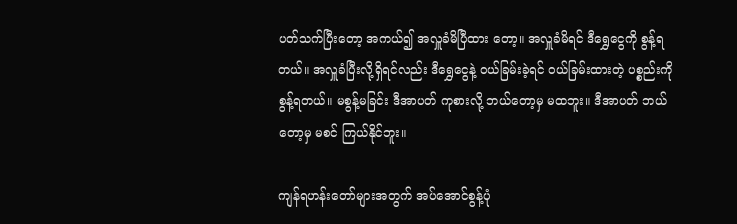ပတ်သက်ပြီးတော့ အကယ်၍ အလှူခံမိပြီထား တော့။ အလှူခံမိရင် ဒီရွှေငွေကို စွန့်ရတယ်။ အလှူခံပြီးလို့ရှိရင်လည်း ဒီရွှေငွေနဲ့ ဝယ်ခြမ်းခဲ့ရင် ဝယ်ခြမ်းထားတဲ့ ပစ္စည်းကို စွန့်ရတယ်။ မစွန့်မခြင်း ဒီအာပတ် ကုစားလို့ ဘယ်တော့မှ မထဘူး။ ဒီအာပတ် ဘယ်တော့မှ မစင် ကြယ်နိုင်ဘူး။

ကျန်ရဟန်းတော်များအတွက် အပ်အောင်စွန့်ပုံ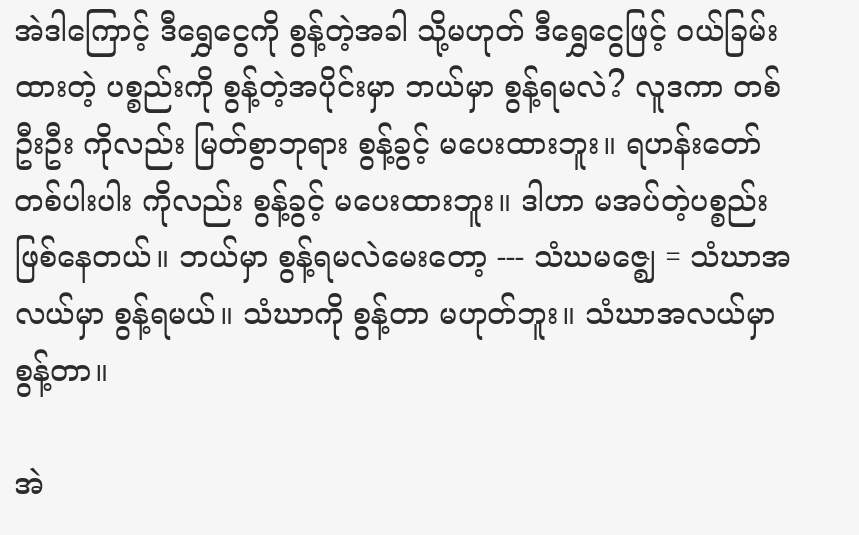အဲဒါကြောင့် ဒီရွှေငွေကို စွန့်တဲ့အခါ သို့မဟုတ် ဒီရွှေငွေဖြင့် ဝယ်ခြမ်း ထားတဲ့ ပစ္စည်းကို စွန့်တဲ့အပိုင်းမှာ ဘယ်မှာ စွန့်ရမလဲ? လူဒကာ တစ်ဦးဦး ကိုလည်း မြတ်စွာဘုရား စွန့်ခွင့် မပေးထားဘူး။ ရဟန်းတော် တစ်ပါးပါး ကိုလည်း စွန့်ခွင့် မပေးထားဘူး။ ဒါဟာ မအပ်တဲ့ပစ္စည်း ဖြစ်နေတယ်။ ဘယ်မှာ စွန့်ရမလဲမေးတော့ --- သံဃမဇ္ဈေ = သံဃာအလယ်မှာ စွန့်ရမယ်။ သံဃာကို စွန့်တာ မဟုတ်ဘူး။ သံဃာအလယ်မှာ စွန့်တာ။

အဲ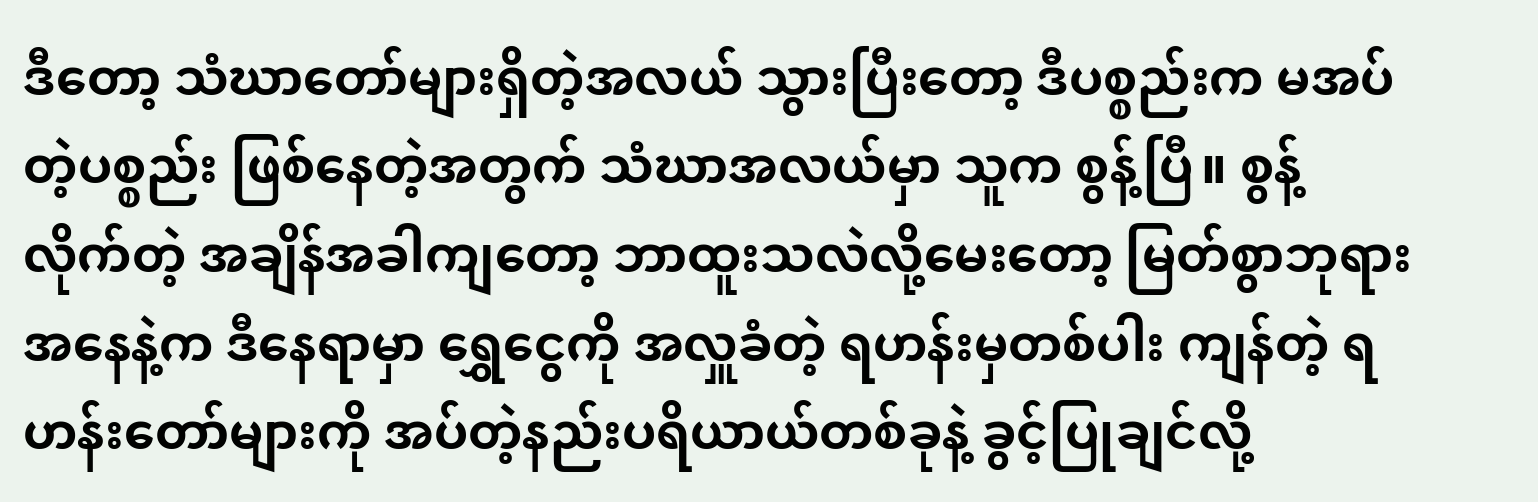ဒီတော့ သံဃာတော်များရှိတဲ့အလယ် သွားပြီးတော့ ဒီပစ္စည်းက မအပ်တဲ့ပစ္စည်း ဖြစ်နေတဲ့အတွက် သံဃာအလယ်မှာ သူက စွန့်ပြီ။ စွန့် လိုက်တဲ့ အချိန်အခါကျတော့ ဘာထူးသလဲလို့မေးတော့ မြတ်စွာဘုရား အနေနဲ့က ဒီနေရာမှာ ရွှေငွေကို အလှူခံတဲ့ ရဟန်းမှတစ်ပါး ကျန်တဲ့ ရဟန်းတော်များကို အပ်တဲ့နည်းပရိယာယ်တစ်ခုနဲ့ ခွင့်ပြုချင်လို့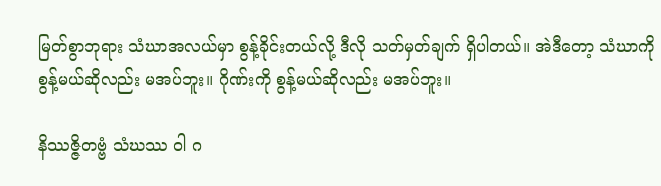မြတ်စွာဘုရား သံဃာအလယ်မှာ စွန့်ခိုင်းတယ်လို့ ဒီလို သတ်မှတ်ချက် ရှိပါတယ်။ အဲဒီတော့ သံဃာကို စွန့်မယ်ဆိုလည်း မအပ်ဘူး။ ဂိုဏ်းကို စွန့်မယ်ဆိုလည်း မအပ်ဘူး။

နိဿဇ္ဇိတဗ္ဗံ သံဃဿ ဝါ ဂ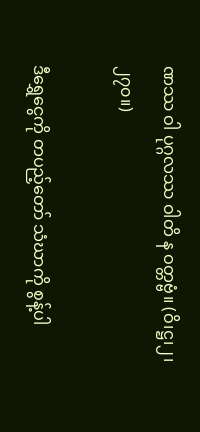ဏဿ ဝါ ပုဂ္ဂလဿ ဝါတိ န ဝတ္တဗ္ဗံ။ (ဝိ၊ဋ္ဌ၊၂၊၂၇၀။)

ဒီရွှေငွေကို တပည့်တော် သံဃာကို စွန့်ပါ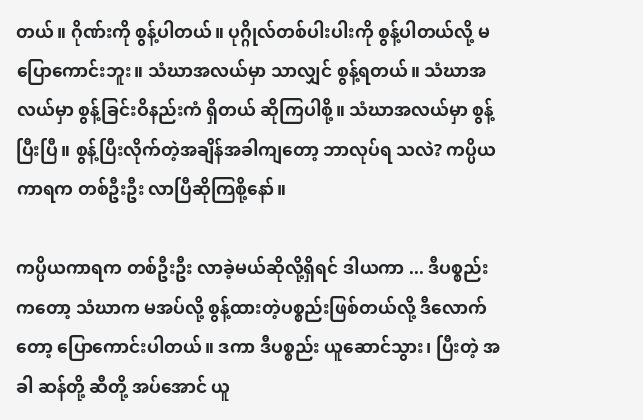တယ်။ ဂိုဏ်းကို စွန့်ပါတယ်။ ပုဂ္ဂိုလ်တစ်ပါးပါးကို စွန့်ပါတယ်လို့ မပြောကောင်းဘူး။ သံဃာအလယ်မှာ သာလျှင် စွန့်ရတယ်။ သံဃာအလယ်မှာ စွန့်ခြင်းဝိနည်းကံ ရှိတယ် ဆိုကြပါစို့။ သံဃာအလယ်မှာ စွန့်ပြီးပြီ။ စွန့်ပြီးလိုက်တဲ့အချိန်အခါကျတော့ ဘာလုပ်ရ သလဲ? ကပ္ပိယကာရက တစ်ဦးဦး လာပြီဆိုကြစို့နော်။

ကပ္ပိယကာရက တစ်ဦးဦး လာခဲ့မယ်ဆိုလို့ရှိရင် ဒါယကာ ... ဒီပစ္စည်းကတော့ သံဃာက မအပ်လို့ စွန့်ထားတဲ့ပစ္စည်းဖြစ်တယ်လို့ ဒီလောက်တော့ ပြောကောင်းပါတယ်။ ဒကာ ဒီပစ္စည်း ယူဆောင်သွား၊ ပြီးတဲ့ အခါ ဆန်တို့ ဆီတို့ အပ်အောင် ယူ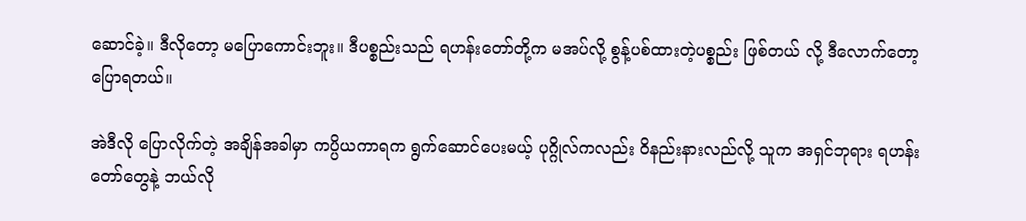ဆောင်ခဲ့။ ဒီလိုတော့ မပြောကောင်းဘူး။ ဒီပစ္စည်းသည် ရဟန်းတော်တို့က မအပ်လို့ စွန့်ပစ်ထားတဲ့ပစ္စည်း ဖြစ်တယ် လို့ ဒီလောက်တော့ ပြောရတယ်။

အဲဒီလို ပြောလိုက်တဲ့ အချိန်အခါမှာ ကပ္ပိယကာရက ရွက်ဆောင်ပေးမယ့် ပုဂ္ဂိုလ်ကလည်း ဝိနည်းနားလည်လို့ သူက အရှင်ဘုရား ရဟန်း တော်တွေနဲ့ ဘယ်လို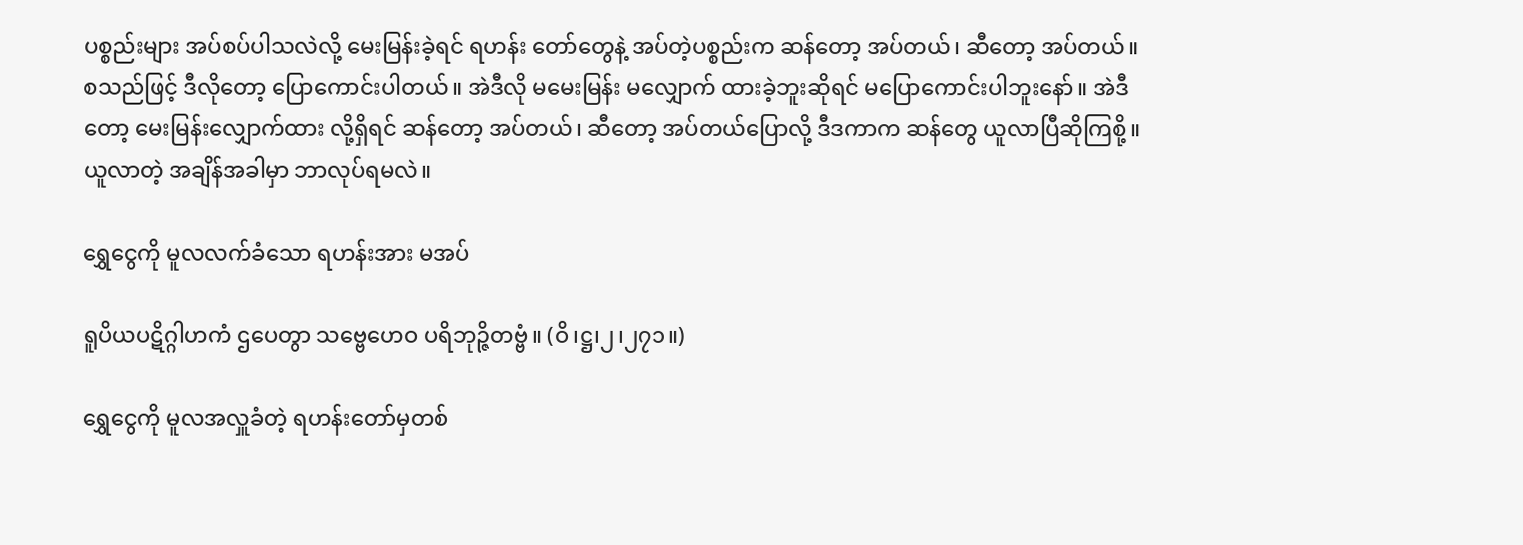ပစ္စည်းများ အပ်စပ်ပါသလဲလို့ မေးမြန်းခဲ့ရင် ရဟန်း တော်တွေနဲ့ အပ်တဲ့ပစ္စည်းက ဆန်တော့ အပ်တယ်၊ ဆီတော့ အပ်တယ်။ စသည်ဖြင့် ဒီလိုတော့ ပြောကောင်းပါတယ်။ အဲဒီလို မမေးမြန်း မလျှောက် ထားခဲ့ဘူးဆိုရင် မပြောကောင်းပါဘူးနော်။ အဲဒီတော့ မေးမြန်းလျှောက်ထား လို့ရှိရင် ဆန်တော့ အပ်တယ်၊ ဆီတော့ အပ်တယ်ပြောလို့ ဒီဒကာက ဆန်တွေ ယူလာပြီဆိုကြစို့။ ယူလာတဲ့ အချိန်အခါမှာ ဘာလုပ်ရမလဲ။

ရွှေငွေကို မူလလက်ခံသော ရဟန်းအား မအပ်

ရူပိယပဋိဂ္ဂါဟကံ ဌပေတွာ သဗ္ဗေဟေဝ ပရိဘုဉ္ဇိတဗ္ဗံ။ (ဝိ၊ဋ္ဌ၊၂၊၂၇၁။)

ရွှေငွေကို မူလအလှူခံတဲ့ ရဟန်းတော်မှတစ်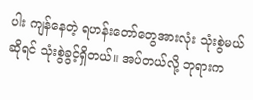ပါး ကျန်နေတဲ့ ရဟန်းတော်တွေအားလုံး သုံးစွဲမယ်ဆိုရင် သုံးစွဲခွင့်ရှိတယ်။ အပ်တယ်လို့ ဘုရားက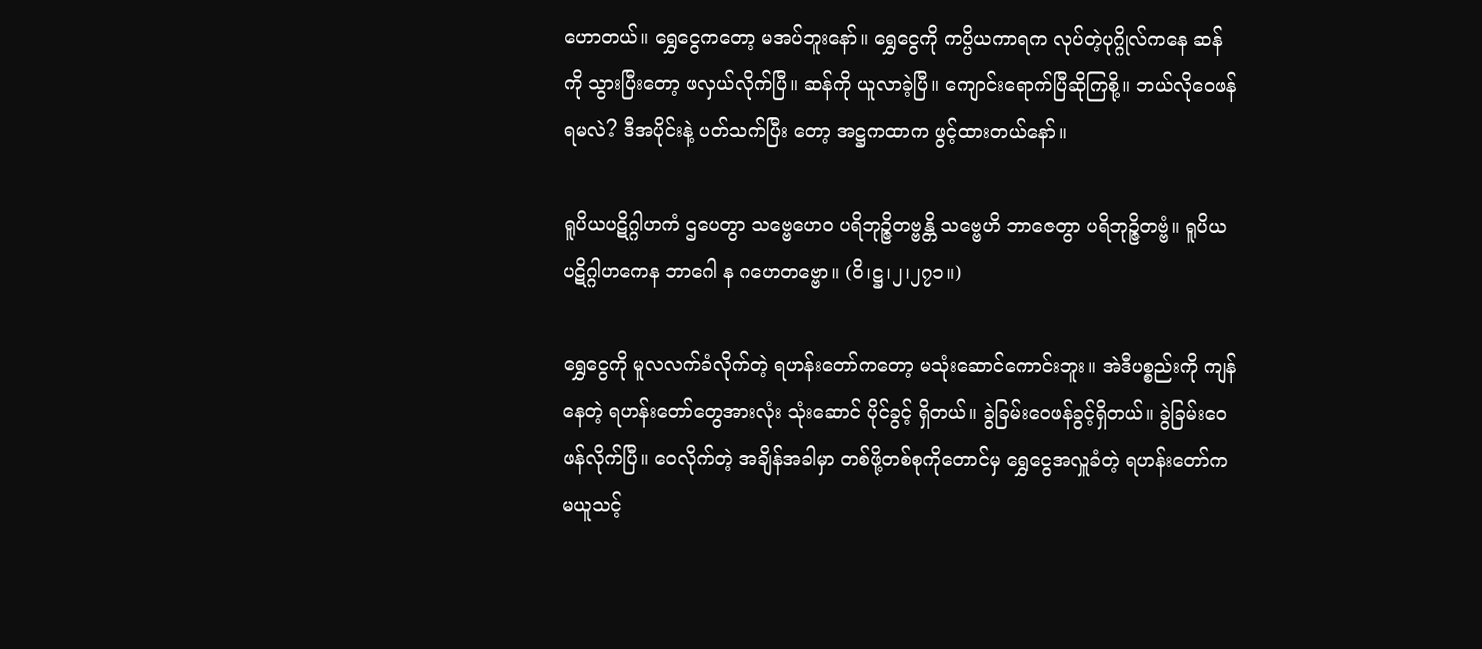ဟောတယ်။ ရွှေငွေကတော့ မအပ်ဘူးနော်။ ရွှေငွေကို ကပ္ပိယကာရက လုပ်တဲ့ပုဂ္ဂိုလ်ကနေ ဆန်ကို သွားပြီးတော့ ဖလှယ်လိုက်ပြီ။ ဆန်ကို ယူလာခဲ့ပြီ။ ကျောင်းရောက်ပြီဆိုကြစို့။ ဘယ်လိုဝေဖန်ရမလဲ? ဒီအပိုင်းနဲ့ ပတ်သက်ပြီး တော့ အဋ္ဌကထာက ဖွင့်ထားတယ်နော်။

ရူပိယပဋိဂ္ဂါဟကံ ဌပေတွာ သဗ္ဗေဟေဝ ပရိဘုဉ္ဇိတဗ္ဗန္တိ သဗ္ဗေဟိ ဘာဇေတွာ ပရိဘုဉ္ဇိတဗ္ဗံ။ ရူပိယပဋိဂ္ဂါဟကေန ဘာဂေါ န ဂဟေတဗ္ဗော။ (ဝိ၊ဋ္ဌ၊၂၊၂၇၁။)

ရွှေငွေကို မူလလက်ခံလိုက်တဲ့ ရဟန်းတော်ကတော့ မသုံးဆောင်ကောင်းဘူး။ အဲဒီပစ္စည်းကို ကျန်နေတဲ့ ရဟန်းတော်တွေအားလုံး သုံးဆောင် ပိုင်ခွင့် ရှိတယ်။ ခွဲခြမ်းဝေဖန်ခွင့်ရှိတယ်။ ခွဲခြမ်းဝေဖန်လိုက်ပြီ။ ဝေလိုက်တဲ့ အချိန်အခါမှာ တစ်ဖို့တစ်စုကိုတောင်မှ ရွှေငွေအလှူခံတဲ့ ရဟန်းတော်က မယူသင့်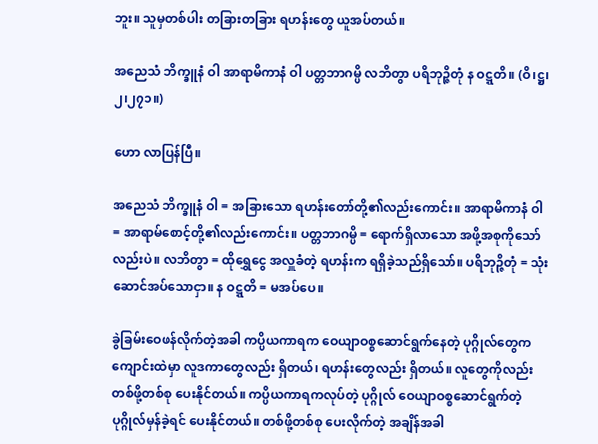ဘူး။ သူမှတစ်ပါး တခြားတခြား ရဟန်းတွေ ယူအပ်တယ်။

အညေသံ ဘိက္ခူနံ ဝါ အာရာမိကာနံ ဝါ ပတ္တဘာဂမ္ပိ လဘိတွာ ပရိဘုဉ္ဇိတုံ န ဝဋ္ဋတိ။ (ဝိ၊ဋ္ဌ၊၂၊၂၇၁။)

ဟော လာပြန်ပြီ။

အညေသံ ဘိက္ခူနံ ဝါ = အခြားသော ရဟန်းတော်တို့၏လည်းကောင်း။ အာရာမိကာနံ ဝါ = အာရာမ်စောင့်တို့၏လည်းကောင်း။ ပတ္တဘာဂမ္ပိ = ရောက်ရှိလာသော အဖို့အစုကိုသော်လည်းပဲ။ လဘိတွာ = ထိုရွှေငွေ အလှူခံတဲ့ ရဟန်းက ရရှိခဲ့သည်ရှိသော်။ ပရိဘုဉ္ဇိတုံ = သုံးဆောင်အပ်သောငှာ။ န ဝဋ္ဋတိ = မအပ်ပေ။

ခွဲခြမ်းဝေဖန်လိုက်တဲ့အခါ ကပ္ပိယကာရက ဝေယျာဝစ္စဆောင်ရွက်နေတဲ့ ပုဂ္ဂိုလ်တွေက ကျောင်းထဲမှာ လူဒကာတွေလည်း ရှိတယ်၊ ရဟန်းတွေလည်း ရှိတယ်။ လူတွေကိုလည်း တစ်ဖို့တစ်စု ပေးနိုင်တယ်။ ကပ္ပိယကာရကလုပ်တဲ့ ပုဂ္ဂိုလ် ဝေယျာဝစ္စဆောင်ရွက်တဲ့ ပုဂ္ဂိုလ်မှန်ခဲ့ရင် ပေးနိုင်တယ်။ တစ်ဖို့တစ်စု ပေးလိုက်တဲ့ အချိန်အခါ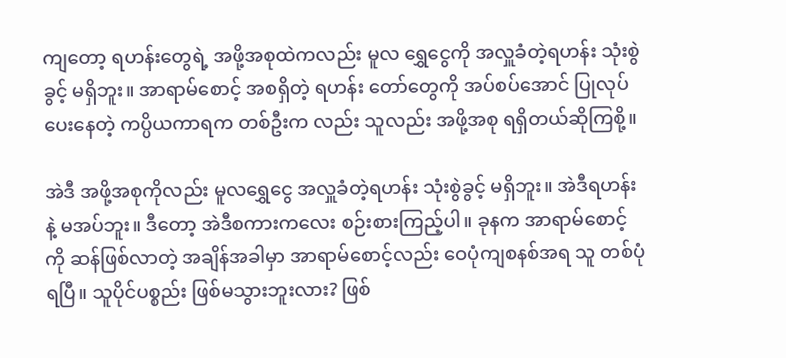ကျတော့ ရဟန်းတွေရဲ့ အဖို့အစုထဲကလည်း မူလ ရွှေငွေကို အလှူခံတဲ့ရဟန်း သုံးစွဲခွင့် မရှိဘူး။ အာရာမ်စောင့် အစရှိတဲ့ ရဟန်း တော်တွေကို အပ်စပ်အောင် ပြုလုပ်ပေးနေတဲ့ ကပ္ပိယကာရက တစ်ဦးက လည်း သူလည်း အဖို့အစု ရရှိတယ်ဆိုကြစို့။

အဲဒီ အဖို့အစုကိုလည်း မူလရွှေငွေ အလှူခံတဲ့ရဟန်း သုံးစွဲခွင့် မရှိဘူး။ အဲဒီရဟန်းနဲ့ မအပ်ဘူး။ ဒီတော့ အဲဒီစကားကလေး စဉ်းစားကြည့်ပါ။ ခုနက အာရာမ်စောင့်ကို ဆန်ဖြစ်လာတဲ့ အချိန်အခါမှာ အာရာမ်စောင့်လည်း ဝေပုံကျစနစ်အရ သူ တစ်ပုံရပြီ။ သူပိုင်ပစ္စည်း ဖြစ်မသွားဘူးလား? ဖြစ်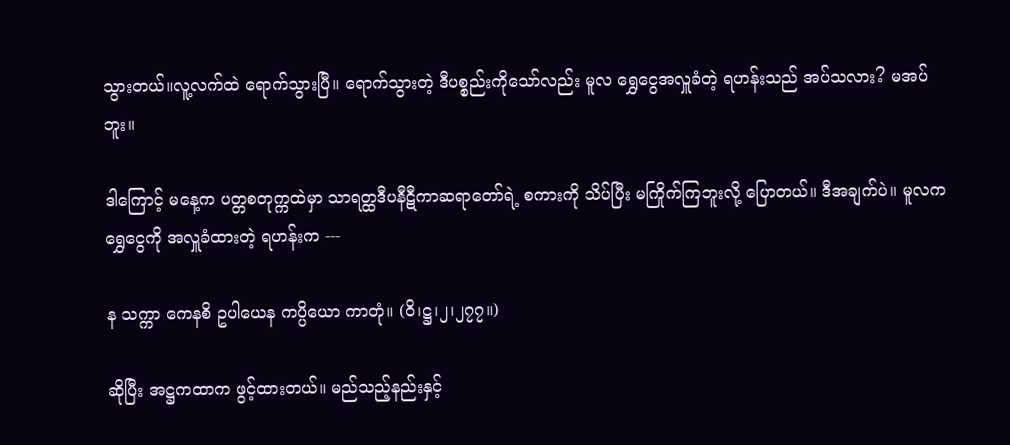သွားတယ်။လူ့လက်ထဲ ရောက်သွားပြီ။ ရောက်သွားတဲ့ ဒီပစ္စည်းကိုသော်လည်း မူလ ရွှေငွေအလှူခံတဲ့ ရဟန်းသည် အပ်သလား? မအပ်ဘူး။

ဒါကြောင့် မနေ့က ပတ္တစတုက္ကထဲမှာ သာရတ္ထဒီပနီဋီကာဆရာတော်ရဲ့ စကားကို သိပ်ပြီး မကြိုက်ကြဘူးလို့ ပြောတယ်။ ဒီအချက်ပဲ။ မူလက ရွှေငွေကို အလှူခံထားတဲ့ ရဟန်းက ---

န သက္ကာ ကေနစိ ဥပါယေန ကပ္ပိယော ကာတုံ။ (ဝိ၊ဋ္ဌ၊၂၊၂၇၇။)

ဆိုပြီး အဋ္ဌကထာက ဖွင့်ထားတယ်။ မည်သည့်နည်းနှင့်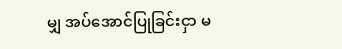မျှ အပ်အောင်ပြုခြင်းငှာ မ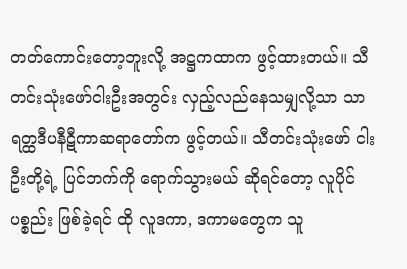တတ်ကောင်းတော့ဘူးလို့ အဋ္ဌကထာက ဖွင့်ထားတယ်။ သီတင်းသုံးဖော်ငါးဦးအတွင်း လှည့်လည်နေသမျှလို့သာ သာရတ္ထဒီပနီဋီကာဆရာတော်က ဖွင့်တယ်။ သီတင်းသုံးဖော် ငါးဦးတို့ရဲ့ ပြင်ဘက်ကို ရောက်သွားမယ် ဆိုရင်တော့ လူပိုင်ပစ္စည်း ဖြစ်ခဲ့ရင် ထို လူဒကာ, ဒကာမတွေက သူ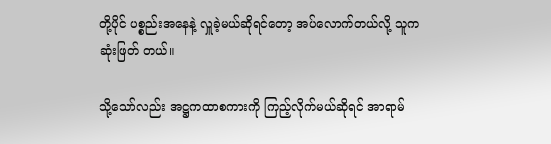တို့ပိုင် ပစ္စည်းအနေနဲ့ လှူခဲ့မယ်ဆိုရင်တော့ အပ်လောက်တယ်လို့ သူက ဆုံးဖြတ် တယ်။

သို့သော်လည်း အဋ္ဌကထာစကားကို ကြည့်လိုက်မယ်ဆိုရင် အာရာမ်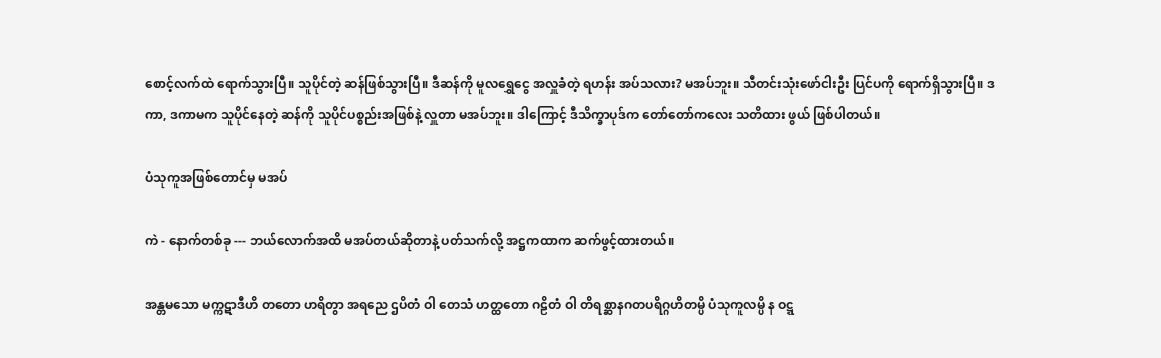စောင့်လက်ထဲ ရောက်သွားပြီ။ သူပိုင်တဲ့ ဆန်ဖြစ်သွားပြီ။ ဒီဆန်ကို မူလရွှေငွေ အလှူခံတဲ့ ရဟန်း အပ်သလား? မအပ်ဘူး။ သီတင်းသုံးဖော်ငါးဦး ပြင်ပကို ရောက်ရှိသွားပြီ။ ဒကာ, ဒကာမက သူပိုင်နေတဲ့ ဆန်ကို သူပိုင်ပစ္စည်းအဖြစ်နဲ့ လှူတာ မအပ်ဘူး။ ဒါကြောင့် ဒီသိက္ခာပုဒ်က တော်တော်ကလေး သတိထား ဖွယ် ဖြစ်ပါတယ်။

ပံသုကူအဖြစ်တောင်မှ မအပ်

ကဲ - နောက်တစ်ခု --- ဘယ်လောက်အထိ မအပ်တယ်ဆိုတာနဲ့ ပတ်သက်လို့ အဋ္ဌကထာက ဆက်ဖွင့်ထားတယ်။

အန္တမသော မက္ကဋာဒီဟိ တတော ဟရိတွာ အရညေ ဌပိတံ ဝါ တေသံ ဟတ္ထတော ဂဠိတံ ဝါ တိရစ္ဆာနဂတပရိဂ္ဂဟိတမ္ပိ ပံသုကူလမ္ပိ န ဝဋ္ဋ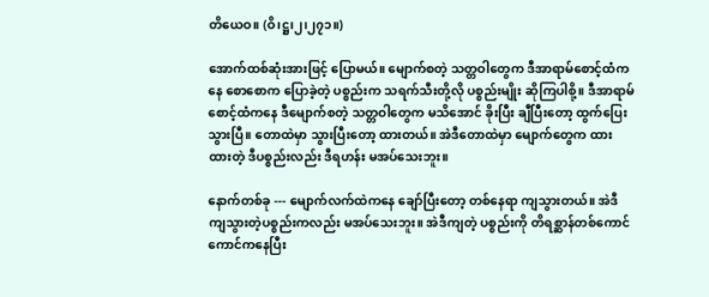တိယေဝ။ (ဝိ၊ဋ္ဌ၊၂၊၂၇၁။)

အောက်ထစ်ဆုံးအားဖြင့် ပြောမယ်။ မျောက်စတဲ့ သတ္တဝါတွေက ဒီအာရာမ်စောင့်ထံကနေ စောစောက ပြောခဲ့တဲ့ ပစ္စည်းက သရက်သီးတို့လို ပစ္စည်းမျိုး ဆိုကြပါစို့။ ဒီအာရာမ်စောင့်ထံကနေ ဒီမျောက်စတဲ့ သတ္တဝါတွေက မသိအောင် ခိုးပြီး ချီပြီးတော့ ထွက်ပြေးသွားပြီ။ တောထဲမှာ သွားပြီးတော့ ထားတယ်။ အဲဒီတောထဲမှာ မျောက်တွေက ထားထားတဲ့ ဒီပစ္စည်းလည်း ဒီရဟန်း မအပ်သေးဘူး။

နောက်တစ်ခု --- မျောက်လက်ထဲကနေ ချော်ပြီးတော့ တစ်နေရာ ကျသွားတယ်။ အဲဒီ ကျသွားတဲ့ပစ္စည်းကလည်း မအပ်သေးဘူး။ အဲဒီကျတဲ့ ပစ္စည်းကို တိရစ္ဆာန်တစ်ကောင်ကောင်ကနေပြီး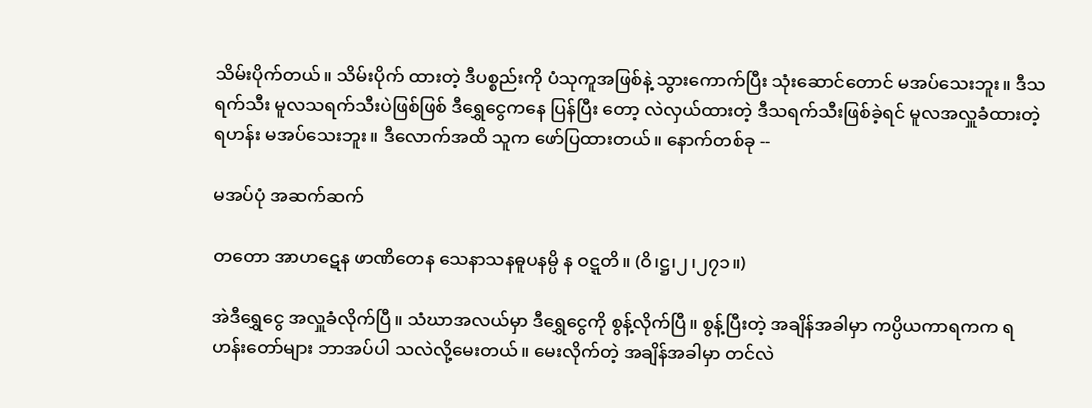သိမ်းပိုက်တယ်။ သိမ်းပိုက် ထားတဲ့ ဒီပစ္စည်းကို ပံသုကူအဖြစ်နဲ့ သွားကောက်ပြီး သုံးဆောင်တောင် မအပ်သေးဘူး။ ဒီသရက်သီး မူလသရက်သီးပဲဖြစ်ဖြစ် ဒီရွှေငွေကနေ ပြန်ပြီး တော့ လဲလှယ်ထားတဲ့ ဒီသရက်သီးဖြစ်ခဲ့ရင် မူလအလှူခံထားတဲ့ ရဟန်း မအပ်သေးဘူး။ ဒီလောက်အထိ သူက ဖော်ပြထားတယ်။ နောက်တစ်ခု --

မအပ်ပုံ အဆက်ဆက်

တတော အာဟဋေန ဖာဏိတေန သေနာသနဓူပနမ္ပိ န ဝဋ္ဋတိ။ (ဝိ၊ဋ္ဌ၊၂၊၂၇၁။)

အဲဒီရွှေငွေ အလှူခံလိုက်ပြီ။ သံဃာအလယ်မှာ ဒီရွှေငွေကို စွန့်လိုက်ပြီ။ စွန့်ပြီးတဲ့ အချိန်အခါမှာ ကပ္ပိယကာရကက ရဟန်းတော်များ ဘာအပ်ပါ သလဲလို့မေးတယ်။ မေးလိုက်တဲ့ အချိန်အခါမှာ တင်လဲ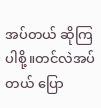အပ်တယ် ဆိုကြပါစို့။တင်လဲအပ်တယ် ပြော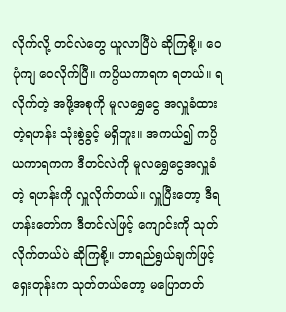လိုက်လို့ တင်လဲတွေ ယူလာပြီပဲ ဆိုကြစို့။ ဝေပုံကျ ဝေလိုက်ပြီ။ ကပ္ပိယကာရက ရတယ်။ ရလိုက်တဲ့ အဖို့အစုကို မူလရွှေငွေ အလှူခံထားတဲ့ရဟန်း သုံးစွဲခွင့် မရှိဘူး။ အကယ်၍ ကပ္ပိယကာရကက ဒီတင်လဲကို မူလရွှေငွေအလှူခံတဲ့ ရဟန်းကို လှူလိုက်တယ်။ လှူပြီးတော့ ဒီရဟန်းတော်က ဒီတင်လဲဖြင့် ကျောင်းကို သုတ်လိုက်တယ်ပဲ ဆိုကြစို့။ ဘာရည်ရွယ်ချက်ဖြင့် ရှေးတုန်းက သုတ်တယ်တော့ မပြောတတ်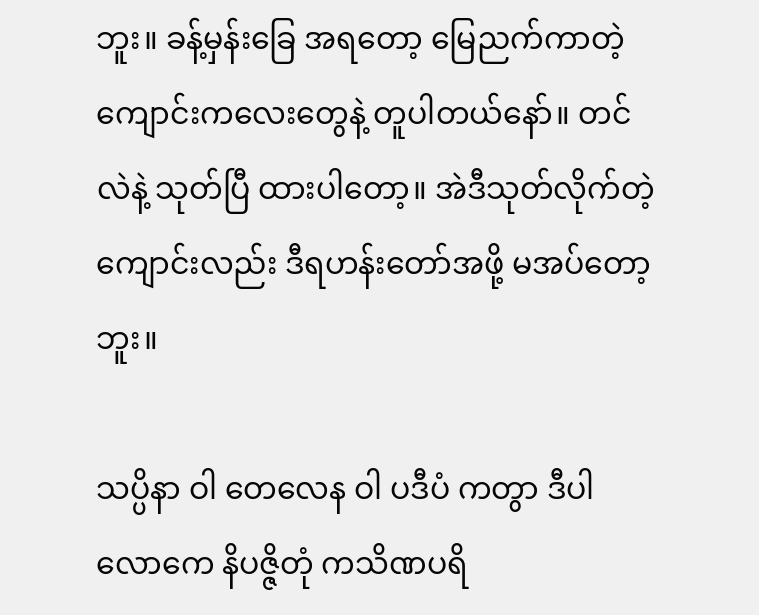ဘူး။ ခန့်မှန်းခြေ အရတော့ မြေညက်ကာတဲ့ ကျောင်းကလေးတွေနဲ့ တူပါတယ်နော်။ တင်လဲနဲ့ သုတ်ပြီ ထားပါတော့။ အဲဒီသုတ်လိုက်တဲ့ ကျောင်းလည်း ဒီရဟန်းတော်အဖို့ မအပ်တော့ဘူး။

သပ္ပိနာ ဝါ တေလေန ဝါ ပဒီပံ ကတွာ ဒီပါလောကေ နိပဇ္ဇိတုံ ကသိဏပရိ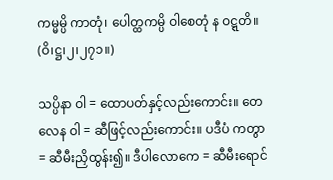ကမ္မမ္ပိ ကာတုံ၊ ပေါတ္ထကမ္ပိ ဝါစေတုံ န ဝဋ္ဋတိ။ (ဝိ၊ဋ္ဌ၊၂၊၂၇၁။)

သပ္ပိနာ ဝါ = ထောပတ်နှင့်လည်းကောင်း။ တေလေန ဝါ = ဆီဖြင့်လည်းကောင်း။ ပဒီပံ ကတွာ = ဆီမီးညှိထွန်း၍။ ဒီပါလောကေ = ဆီမီးရောင်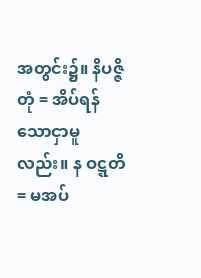အတွင်း၌။ နိပဇ္ဇိတုံ = အိပ်ရန်သောငှာမူလည်း။ န ဝဋ္ဋတိ = မအပ်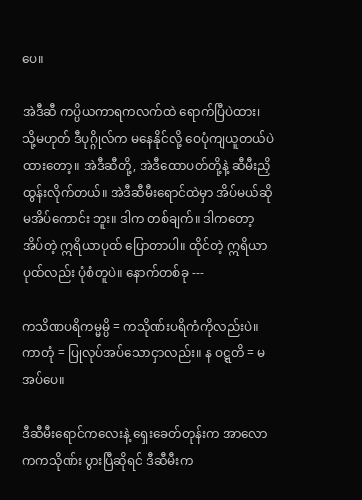ပေ။

အဲဒီဆီ ကပ္ပိယကာရကလက်ထဲ ရောက်ပြီပဲထား၊ သို့မဟုတ် ဒီပုဂ္ဂိုလ်က မနေနိုင်လို့ ဝေပုံကျယူတယ်ပဲထားတော့။ အဲဒီဆီတို့, အဲဒီထောပတ်တို့နဲ့ ဆီမီးညှိထွန်းလိုက်တယ်။ အဲဒီဆီမီးရောင်ထဲမှာ အိပ်မယ်ဆို မအိပ်ကောင်း ဘူး။ ဒါက တစ်ချက်။ ဒါကတော့ အိပ်တဲ့ ဣရိယာပုထ် ပြောတာပါ။ ထိုင်တဲ့ ဣရိယာပုထ်လည်း ပုံစံတူပဲ။ နောက်တစ်ခု ---

ကသိဏပရိကမ္မမ္ပိ = ကသိုဏ်းပရိကံကိုလည်းပဲ။ ကာတုံ = ပြုလုပ်အပ်သောငှာလည်း။ န ဝဋ္ဋတိ = မအပ်ပေ။

ဒီဆီမီးရောင်ကလေးနဲ့ ရှေးခေတ်တုန်းက အာလောကကသိုဏ်း ပွားပြီဆိုရင် ဒီဆီမီးက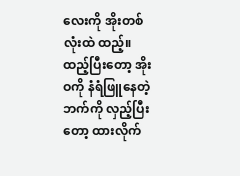လေးကို အိုးတစ်လုံးထဲ ထည့်။ ထည့်ပြီးတော့ အိုးဝကို နံရံဖြူနေတဲ့ဘက်ကို လှည့်ပြီးတော့ ထားလိုက်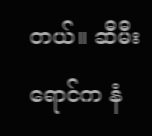တယ်။ ဆီမီးရောင်က နံ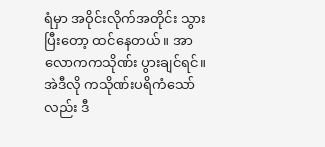ရံမှာ အဝိုင်းလိုက်အတိုင်း သွားပြီးတော့ ထင်နေတယ်။ အာလောကကသိုဏ်း ပွားချင်ရင်။ အဲဒီလို ကသိုဏ်းပရိကံသော်လည်း ဒီ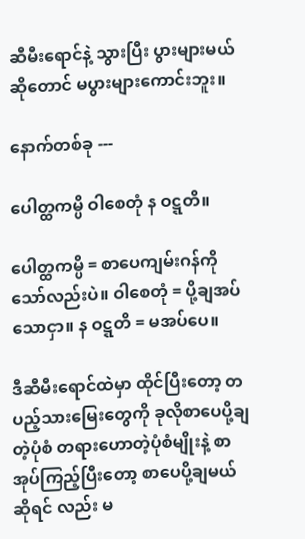ဆီမီးရောင်နဲ့ သွားပြီး ပွားများမယ်ဆိုတောင် မပွားများကောင်းဘူး။

နောက်တစ်ခု ---

ပေါတ္ထကမ္ပိ ဝါစေတုံ န ဝဋ္ဋတိ။

ပေါတ္ထကမ္ပိ = စာပေကျမ်းဂန်ကိုသော်လည်းပဲ။ ဝါစေတုံ = ပို့ချအပ်သောငှာ။ န ဝဋ္ဋတိ = မအပ်ပေ။

ဒီဆီမီးရောင်ထဲမှာ ထိုင်ပြီးတော့ တပည့်သားမြေးတွေကို ခုလိုစာပေပို့ချတဲ့ပုံစံ တရားဟောတဲ့ပုံစံမျိုးနဲ့ စာအုပ်ကြည့်ပြီးတော့ စာပေပို့ချမယ်ဆိုရင် လည်း မ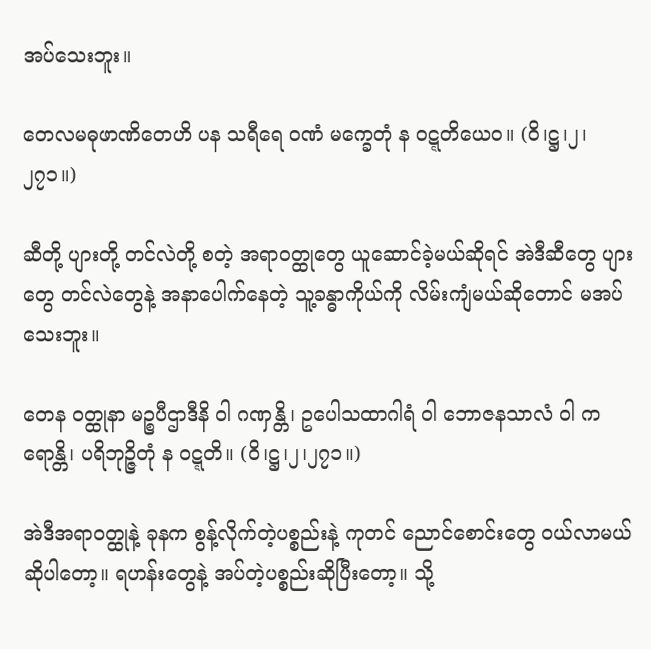အပ်သေးဘူး။

တေလမဓုဖာဏိတေဟိ ပန သရီရေ ဝဏံ မက္ခေတုံ န ဝဋ္ဋတိယေဝ။ (ဝိ၊ဋ္ဌ၊၂၊၂၇၁။)

ဆီတို့ ပျားတို့ တင်လဲတို့ စတဲ့ အရာဝတ္ထုတွေ ယူဆောင်ခဲ့မယ်ဆိုရင် အဲဒီဆီတွေ ပျားတွေ တင်လဲတွေနဲ့ အနာပေါက်နေတဲ့ သူ့ခန္ဓာကိုယ်ကို လိမ်းကျံမယ်ဆိုတောင် မအပ်သေးဘူး။

တေန ဝတ္ထုနာ မဉ္စပီဌာဒီနိ ဝါ ဂဏှန္တိ၊ ဥပေါသထာဂါရံ ဝါ ဘောဇနသာလံ ဝါ ကရောန္တိ၊ ပရိဘုဉ္ဇိတုံ န ဝဋ္ဋတိ။ (ဝိ၊ဋ္ဌ၊၂၊၂၇၁။)

အဲဒီအရာဝတ္ထုနဲ့ ခုနက စွန့်လိုက်တဲ့ပစ္စည်းနဲ့ ကုတင် ညောင်စောင်းတွေ ဝယ်လာမယ်ဆိုပါတော့။ ရဟန်းတွေနဲ့ အပ်တဲ့ပစ္စည်းဆိုပြီးတော့။ သို့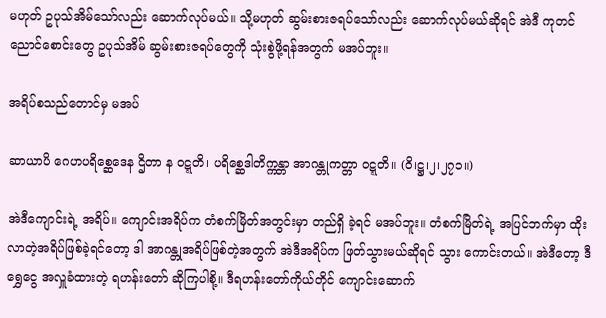မဟုတ် ဥပုသ်အိမ်သော်လည်း ဆောက်လုပ်မယ်။ သို့မဟုတ် ဆွမ်းစားဇရပ်သော်လည်း ဆောက်လုပ်မယ်ဆိုရင် အဲဒီ ကုတင် ညောင်စောင်းတွေ ဥပုသ်အိမ် ဆွမ်းစားဇရပ်တွေကို သုံးစွဲဖို့ရန်အတွက် မအပ်ဘူး။

အရိပ်စသည်တောင်မှ မအပ်

ဆာယာပိ ဂေဟပရိစ္ဆေဒေန ဌိတာ န ဝဋ္ဋတိ၊ ပရိစ္ဆေဒါတိက္ကန္တာ အာဂန္တုကတ္တာ ဝဋ္ဋတိ။ (ဝိ၊ဋ္ဌ၊၂၊၂၇၁။)

အဲဒီကျောင်းရဲ့ အရိပ်။ ကျောင်းအရိပ်က တံစက်မြိတ်အတွင်းမှာ တည်ရှိ ခဲ့ရင် မအပ်ဘူး။ တံစက်မြိတ်ရဲ့ အပြင်ဘက်မှာ ထိုးလာတဲ့အရိပ်ဖြစ်ခဲ့ရင်တော့ ဒါ အာဂန္တုအရိပ်ဖြစ်တဲ့အတွက် အဲဒီအရိပ်က ဖြတ်သွားမယ်ဆိုရင် သွား ကောင်းတယ်။ အဲဒီတော့ ဒီရွှေငွေ အလှူခံထားတဲ့ ရဟန်းတော် ဆိုကြပါစို့။ ဒီရဟန်းတော်ကိုယ်တိုင် ကျောင်းဆောက်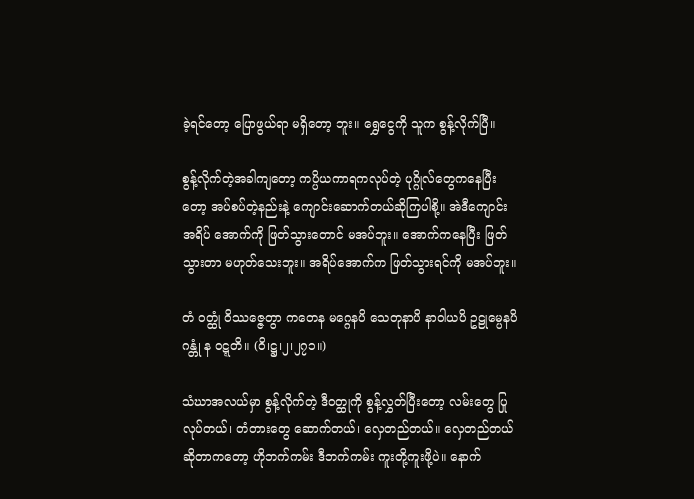ခဲ့ရင်တော့ ပြောဖွယ်ရာ မရှိတော့ ဘူး။ ရွှေငွေကို သူက စွန့်လိုက်ပြီ။

စွန့်လိုက်တဲ့အခါကျတော့ ကပ္ပိယကာရကလုပ်တဲ့ ပုဂ္ဂိုလ်တွေကနေပြီး တော့ အပ်စပ်တဲ့နည်းနဲ့ ကျောင်းဆောက်တယ်ဆိုကြပါစို့။ အဲဒီကျောင်းအရိပ် အောက်ကို ဖြတ်သွားတောင် မအပ်ဘူး။ အောက်ကနေပြီး ဖြတ်သွားတာ မဟုတ်သေးဘူး။ အရိပ်အောက်က ဖြတ်သွားရင်ကို မအပ်ဘူး။

တံ ဝတ္ထုံ ဝိဿဇ္ဇေတွာ ကတေန မဂ္ဂေနပိ သေတုနာပိ နာဝါယပိ ဥဠုမ္ပေနပိ ဂန္တုံ န ဝဋ္ဋတိ။ (ဝိ၊ဋ္ဌ၊၂၊၂၇၁။)

သံဃာအလယ်မှာ စွန့်လိုက်တဲ့ ဒီဝတ္ထုကို စွန့်လွှတ်ပြီးတော့ လမ်းတွေ ပြုလုပ်တယ်၊ တံတားတွေ ဆောက်တယ်၊ လှေတည်တယ်။ လှေတည်တယ် ဆိုတာကတော့ ဟိုဘက်ကမ်း ဒီဘက်ကမ်း ကူးတို့ကူးဖို့ပဲ။ နောက်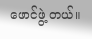ဖောင်ဖွဲ့ တယ်။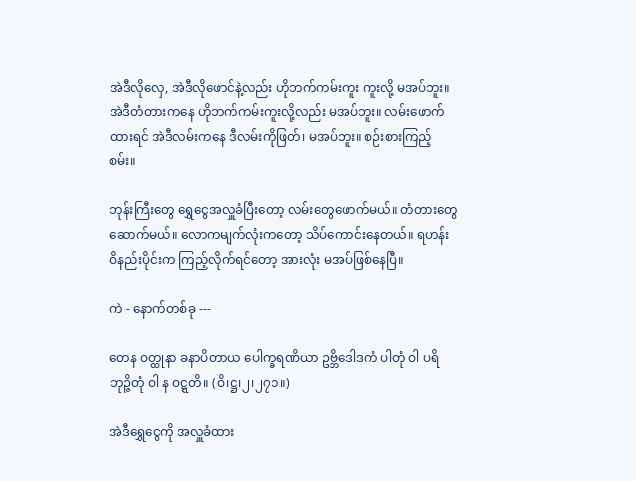အဲဒီလိုလှေ, အဲဒီလိုဖောင်နဲ့လည်း ဟိုဘက်ကမ်းကူး ကူးလို့ မအပ်ဘူး။ အဲဒီတံတားကနေ ဟိုဘက်ကမ်းကူးလို့လည်း မအပ်ဘူး။ လမ်းဖောက်ထားရင် အဲဒီလမ်းကနေ ဒီလမ်းကိုဖြတ်၊ မအပ်ဘူး။ စဉ်းစားကြည့်စမ်း။

ဘုန်းကြီးတွေ ရွှေငွေအလှူခံပြီးတော့ လမ်းတွေဖောက်မယ်။ တံတားတွေ ဆောက်မယ်။ လောကမျက်လုံးကတော့ သိပ်ကောင်းနေတယ်။ ရဟန်း ဝိနည်းပိုင်းက ကြည့်လိုက်ရင်တော့ အားလုံး မအပ်ဖြစ်နေပြီ။

ကဲ - နောက်တစ်ခု ---

တေန ဝတ္ထုနာ ခနာပိတာယ ပေါက္ခရဏိယာ ဥဗ္ဘိဒေါဒကံ ပါတုံ ဝါ ပရိဘုဉ္ဇိတုံ ဝါ န ဝဋ္ဋတိ။ (ဝိ၊ဋ္ဌ၊၂၊၂၇၁။)

အဲဒီရွှေငွေကို အလှူခံထား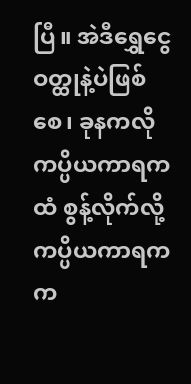ပြီ။ အဲဒီရွှေငွေဝတ္ထုနဲ့ပဲဖြစ်စေ၊ ခုနကလို ကပ္ပိယကာရကထံ စွန့်လိုက်လို့ ကပ္ပိယကာရကက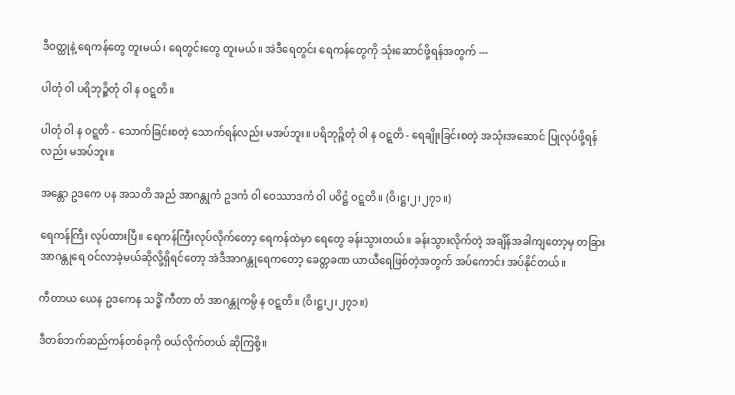ဒီဝတ္ထုနဲ့ ရေကန်တွေ တူးမယ်၊ ရေတွင်းတွေ တူးမယ်။ အဲဒီရေတွင်း ရေကန်တွေကို သုံးဆောင်ဖို့ရန်အတွက် ---

ပါတုံ ဝါ ပရိဘုဉ္ဇိတုံ ဝါ န ဝဋ္ဋတိ။

ပါတုံ ဝါ န ဝဋ္ဋတိ - သောက်ခြင်းစတဲ့ သောက်ရန်လည်း မအပ်ဘူး။ ပရိဘုဉ္ဇိတုံ ဝါ န ဝဋ္ဋတိ - ရေချိုးခြင်းစတဲ့ အသုံးအဆောင် ပြုလုပ်ဖို့ရန်လည်း မအပ်ဘူး။

အန္တော ဥဒကေ ပန အသတိ အညံ အာဂန္တုကံ ဥဒကံ ဝါ ဝေဿာဒကံ ဝါ ပဝိဋ္ဌံ ဝဋ္ဋတိ။ (ဝိ၊ဋ္ဌ၊၂၊၂၇၁။)

ရေကန်ကြီး လုပ်ထားပြီ။ ရေကန်ကြီးလုပ်လိုက်တော့ ရေကန်ထဲမှာ ရေတွေ ခန်းသွားတယ်။ ခန်းသွားလိုက်တဲ့ အချိန်အခါကျတော့မှ တခြား အာဂန္တုရေ ဝင်လာခဲ့မယ်ဆိုလို့ရှိရင်တော့ အဲဒီအာဂန္တုရေကတော့ ခေတ္တခဏ ယာယီရေဖြစ်တဲ့အတွက် အပ်ကောင်း အပ်နိုင်တယ်။

ကီတာယ ယေန ဥဒကေန သဒ္ဓိံ ကီတာ တံ အာဂန္တုကမ္ပိ န ဝဋ္ဋတိ။ (ဝိ၊ဋ္ဌ၊၂၊၂၇၁။)

ဒီတစ်ဘက်ဆည်ကန်တစ်ခုကို ဝယ်လိုက်တယ် ဆိုကြစို့။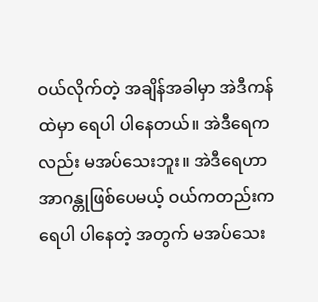ဝယ်လိုက်တဲ့ အချိန်အခါမှာ အဲဒီကန်ထဲမှာ ရေပါ ပါနေတယ်။ အဲဒီရေကလည်း မအပ်သေးဘူး။ အဲဒီရေဟာ အာဂန္တုဖြစ်ပေမယ့် ဝယ်ကတည်းက ရေပါ ပါနေတဲ့ အတွက် မအပ်သေး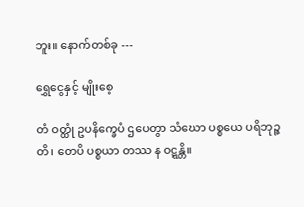ဘူး။ နောက်တစ်ခု ---

ရွှေငွေနှင့် မျိုးစေ့

တံ ဝတ္ထုံ ဥပနိက္ခေပံ ဌပေတွာ သံဃော ပစ္စယေ ပရိဘုဉ္ဇတိ၊ တေပိ ပစ္စယာ တဿ န ဝဋ္ဋန္တိ။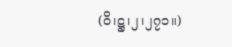(ဝိ၊ဋ္ဌ၊၂၊၂၇၁။)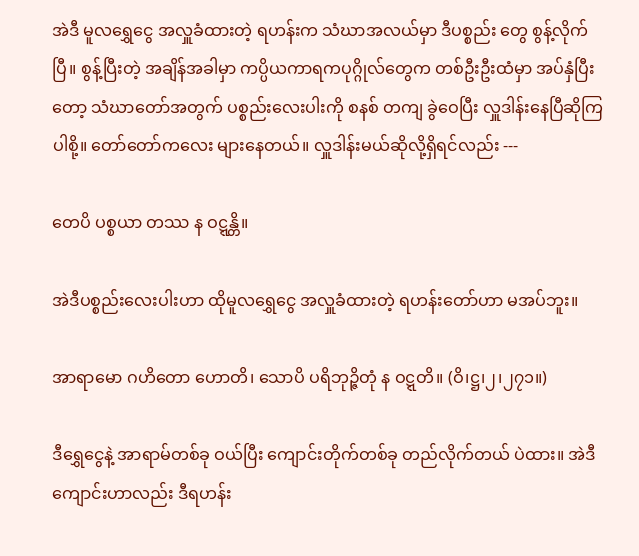အဲဒီ မူလရွှေငွေ အလှူခံထားတဲ့ ရဟန်းက သံဃာအလယ်မှာ ဒီပစ္စည်း တွေ စွန့်လိုက်ပြီ။ စွန့်ပြီးတဲ့ အချိန်အခါမှာ ကပ္ပိယကာရကပုဂ္ဂိုလ်တွေက တစ်ဦးဦးထံမှာ အပ်နှံပြီးတော့ သံဃာတော်အတွက် ပစ္စည်းလေးပါးကို စနစ် တကျ ခွဲဝေပြီး လှူဒါန်းနေပြီဆိုကြပါစို့။ တော်တော်ကလေး များနေတယ်။ လှူဒါန်းမယ်ဆိုလို့ရှိရင်လည်း ---

တေပိ ပစ္စယာ တဿ န ဝဋ္ဋန္တိ။

အဲဒီပစ္စည်းလေးပါးဟာ ထိုမူလရွှေငွေ အလှူခံထားတဲ့ ရဟန်းတော်ဟာ မအပ်ဘူး။

အာရာမော ဂဟိတော ဟောတိ၊ သောပိ ပရိဘုဉ္ဇိတုံ န ဝဋ္ဋတိ။ (ဝိ၊ဋ္ဌ၊၂၊၂၇၁။)

ဒီရွှေငွေနဲ့ အာရာမ်တစ်ခု ဝယ်ပြီး ကျောင်းတိုက်တစ်ခု တည်လိုက်တယ် ပဲထား။ အဲဒီကျောင်းဟာလည်း ဒီရဟန်း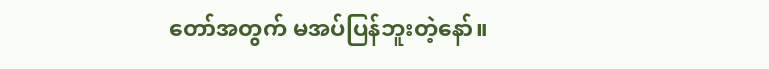တော်အတွက် မအပ်ပြန်ဘူးတဲ့နော်။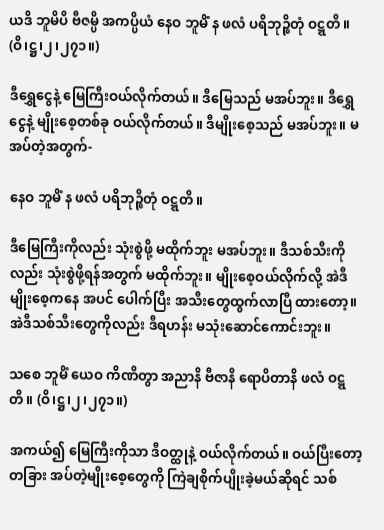ယဒိ ဘူမိပိ ဗီဇမ္ပိ အကပ္ပိယံ နေဝ ဘူမိံ န ဖလံ ပရိဘုဉ္ဇိတုံ ဝဋ္ဋတိ။ (ဝိ၊ဋ္ဌ၊၂၊၂၇၁။)

ဒီရွှေငွေနဲ့ မြေကြီးဝယ်လိုက်တယ်။ ဒီမြေသည် မအပ်ဘူး။ ဒီရွှေငွေနဲ့ မျိုးစေ့တစ်ခု ဝယ်လိုက်တယ်။ ဒီမျိုးစေ့သည် မအပ်ဘူး။ မအပ်တဲ့အတွက်-

နေဝ ဘူမိံ န ဖလံ ပရိဘုဉ္ဇိတုံ ဝဋ္ဋတိ။

ဒီမြေကြီးကိုလည်း သုံးစွဲဖို့ မထိုက်ဘူး မအပ်ဘူး။ ဒီသစ်သီးကိုလည်း သုံးစွဲဖို့ရန်အတွက် မထိုက်ဘူး။ မျိုးစေ့ဝယ်လိုက်လို့ အဲဒီမျိုးစေ့ကနေ အပင် ပေါက်ပြီး အသီးတွေထွက်လာပြီ ထားတော့။ အဲဒီသစ်သီးတွေကိုလည်း ဒီရဟန်း မသုံးဆောင်ကောင်းဘူး။

သစေ ဘူမိံ ယေဝ ကိဏိတွာ အညာနိ ဗီဇာနိ ရောပိတာနိ ဖလံ ဝဋ္ဋတိ။ (ဝိ၊ဋ္ဌ၊၂၊၂၇၁။)

အကယ်၍ မြေကြီးကိုသာ ဒီဝတ္ထုနဲ့ ဝယ်လိုက်တယ်။ ဝယ်ပြီးတော့ တခြား အပ်တဲ့မျိုးစေ့တွေကို ကြဲချစိုက်ပျိုးခဲ့မယ်ဆိုရင် သစ်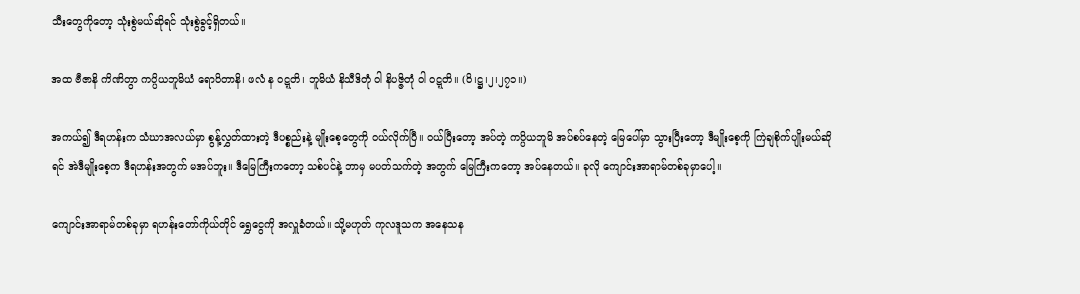သီးတွေကိုတော့ သုံးစွဲမယ်ဆိုရင် သုံးစွဲခွင့်ရှိတယ်။

အထ ဗီဇာနိ ကိဏိတွာ ကပ္ပိယဘူမိယံ ရောပိတာနိ၊ ဖလံ န ဝဋ္ဋတိ၊ ဘူမိယံ နိသီဒိတုံ ဝါ နိပဇ္ဇိတုံ ဝါ ဝဋ္ဋတိ။ (ဝိ၊ဋ္ဌ၊၂၊၂၇၁။)

အကယ်၍ ဒီရဟန်းက သံဃာအလယ်မှာ စွန့်လွှတ်ထားတဲ့ ဒီပစ္စည်းနဲ့ မျိုးစေ့တွေကို ဝယ်လိုက်ပြီ။ ဝယ်ပြီးတော့ အပ်တဲ့ ကပ္ပိယဘူမိ အပ်စပ်နေတဲ့ မြေပေါ်မှာ သွားပြီးတော့ ဒီမျိုးစေ့ကို ကြဲချစိုက်ပျိုးမယ်ဆိုရင် အဲဒီမျိုးစေ့က ဒီရဟန်းအတွက် မအပ်ဘူး။ ဒီမြေကြီးကတော့ သစ်ပင်နဲ့ ဘာမှ မပတ်သက်တဲ့ အတွက် မြေကြီးကတော့ အပ်နေတယ်။ ခုလို ကျောင်းအာရာမ်တစ်ခုမှာပေါ့။

ကျောင်းအာရာမ်တစ်ခုမှာ ရဟန်းတော်ကိုယ်တိုင် ရွှေငွေကို အလှူခံတယ်။ သို့မဟုတ် ကုလဒူသက အနေသန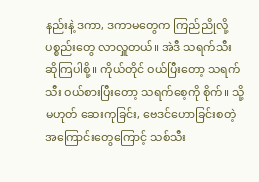နည်းနဲ့ ဒကာ, ဒကာမတွေက ကြည်ညိုလို့ ပစ္စည်းတွေ လာလှူတယ်။ အဲဒီ သရက်သီး ဆိုကြပါစို့။ ကိုယ်တိုင် ဝယ်ပြီးတော့ သရက်သီး ဝယ်စားပြီးတော့ သရက်စေ့ကို စိုက်။ သို့မဟုတ် ဆေးကုခြင်း, ဗေဒင်ဟောခြင်းစတဲ့ အကြောင်းတွေကြောင့် သစ်သီး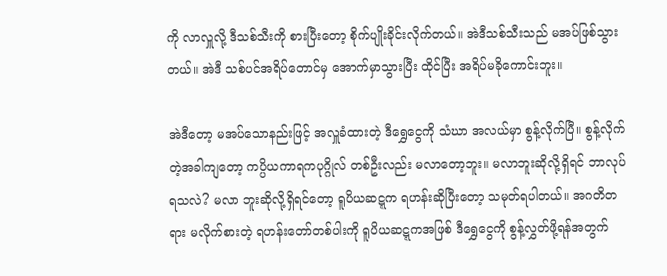ကို လာလှူလို့ ဒီသစ်သီးကို စားပြီးတော့ စိုက်ပျိုးခိုင်းလိုက်တယ်။ အဲဒီသစ်သီးသည် မအပ်ဖြစ်သွားတယ်။ အဲဒီ သစ်ပင်အရိပ်တောင်မှ အောက်မှာသွားပြီး ထိုင်ပြီး အရိပ်မခိုကောင်းဘူး။

အဲဒီတော့ မအပ်သောနည်းဖြင့် အလှူခံထားတဲ့ ဒီရွှေငွေကို သံဃာ အလယ်မှာ စွန့်လိုက်ပြီ။ စွန့်လိုက်တဲ့အခါကျတော့ ကပ္ပိယကာရကပုဂ္ဂိုလ် တစ်ဦးလည်း မလာတော့ဘူး။ မလာဘူးဆိုလို့ရှိရင် ဘာလုပ်ရသလဲ? မလာ ဘူးဆိုလို့ရှိရင်တော့ ရူပိယဆဋ္ဋက ရဟန်းဆိုပြီးတော့ သမုတ်ရပါတယ်။ အဂတိတရား မလိုက်စားတဲ့ ရဟန်းတော်တစ်ပါးကို ရူပိယဆဋ္ဋကအဖြစ် ဒီရွှေငွေကို စွန့်လွှတ်ဖို့ရန်အတွက်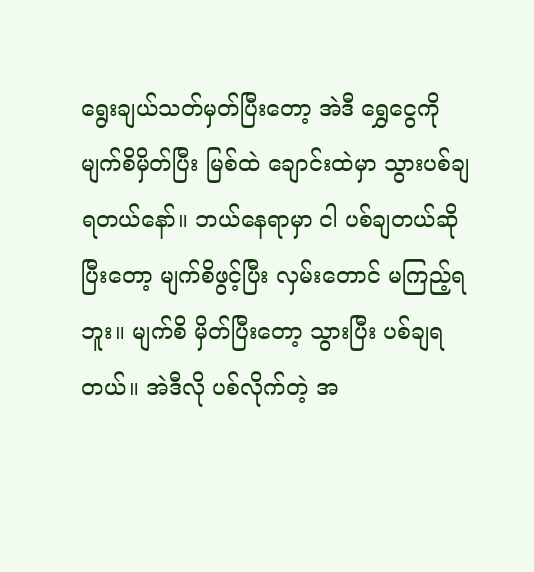ရွေးချယ်သတ်မှတ်ပြီးတော့ အဲဒီ ရွှေငွေကို မျက်စိမှိတ်ပြီး မြစ်ထဲ ချောင်းထဲမှာ သွားပစ်ချရတယ်နော်။ ဘယ်နေရာမှာ ငါ ပစ်ချတယ်ဆိုပြီးတော့ မျက်စိဖွင့်ပြီး လှမ်းတောင် မကြည့်ရဘူး။ မျက်စိ မှိတ်ပြီးတော့ သွားပြီး ပစ်ချရတယ်။ အဲဒီလို ပစ်လိုက်တဲ့ အ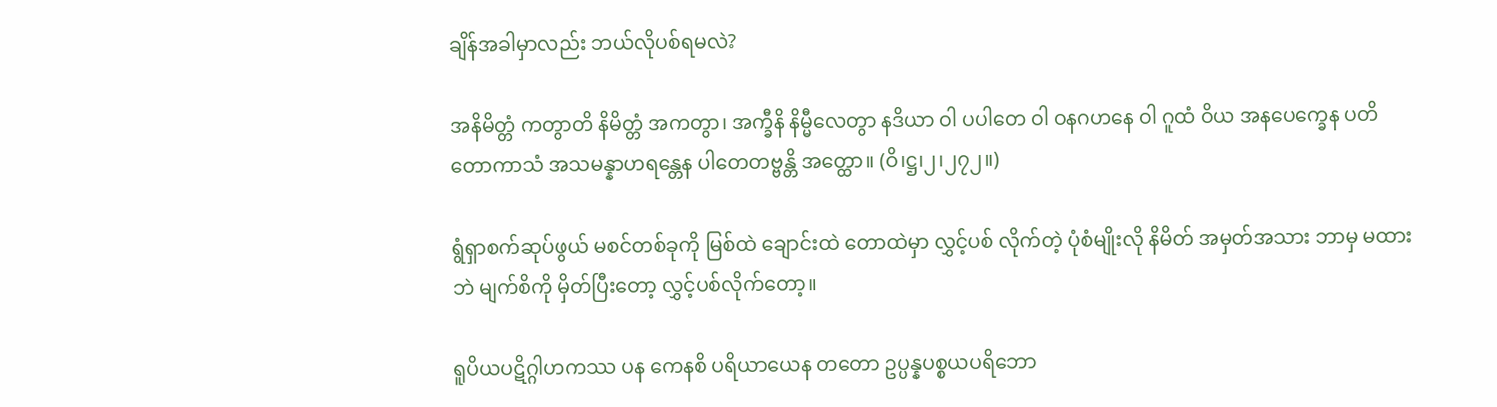ချိန်အခါမှာလည်း ဘယ်လိုပစ်ရမလဲ?

အနိမိတ္တံ ကတွာတိ နိမိတ္တံ အကတွာ၊ အက္ခီနိ နိမ္မီလေတွာ နဒိယာ ဝါ ပပါတေ ဝါ ဝနဂဟနေ ဝါ ဂူထံ ဝိယ အနပေက္ခေန ပတိတောကာသံ အသမန္နာဟရန္တေန ပါတေတဗ္ဗန္တိ အတ္ထော။ (ဝိ၊ဋ္ဌ၊၂၊၂၇၂။)

ရွံရှာစက်ဆုပ်ဖွယ် မစင်တစ်ခုကို မြစ်ထဲ ချောင်းထဲ တောထဲမှာ လွှင့်ပစ် လိုက်တဲ့ ပုံစံမျိုးလို နိမိတ် အမှတ်အသား ဘာမှ မထားဘဲ မျက်စိကို မှိတ်ပြီးတော့ လွှင့်ပစ်လိုက်တော့။

ရူပိယပဋိဂ္ဂါဟကဿ ပန ကေနစိ ပရိယာယေန တတော ဥပ္ပန္နပစ္စယပရိဘော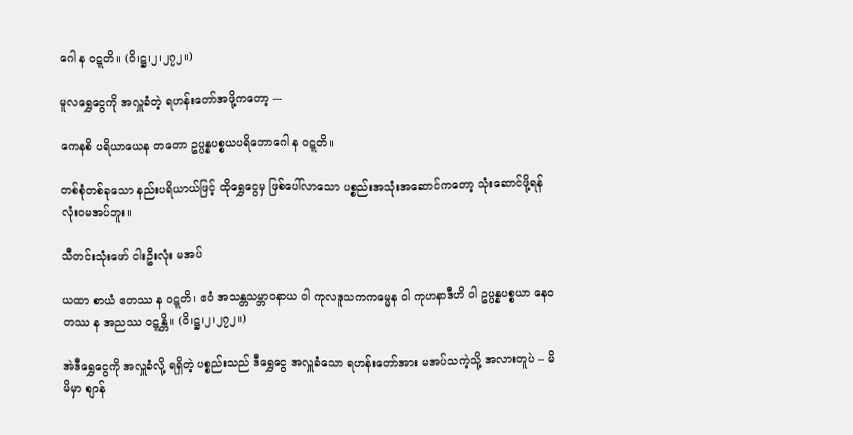ဂေါ န ဝဋ္ဋတိ။ (ဝိ၊ဋ္ဌ၊၂၊၂၇၂။)

မူလရွှေငွေကို အလှူခံတဲ့ ရဟန်းတော်အဖို့ကတော့ ---

ကေနစိ ပရိယာယေန တတော ဥပ္ပန္နပစ္စယပရိဘောဂေါ န ဝဋ္ဋတိ။

တစ်စုံတစ်ခုသော နည်းပရိယာယ်ဖြင့် ထိုရွှေငွေမှ ဖြစ်ပေါ်လာသော ပစ္စည်းအသုံးအဆောင်ကတော့ သုံးဆောင်ဖို့ရန် လုံးဝမအပ်ဘူး။

သီတင်းသုံးဖော် ငါးဦးလုံး မအပ်

ယထာ စာယံ ဧတဿ န ဝဋ္ဋတိ၊ ဧဝံ အသန္တသမ္ဘာဝနာယ ဝါ ကုလဒူသကကမ္မေန ဝါ ကုဟနာဒီဟိ ဝါ ဥပ္ပန္နပစ္စယာ နေဝ တဿ န အညဿ ဝဋ္ဋန္တိ။ (ဝိ၊ဋ္ဌ၊၂၊၂၇၂။)

အဲဒီရွှေငွေကို အလှူခံလို့ ရရှိတဲ့ ပစ္စည်းသည် ဒီရွှေငွေ အလှူခံသော ရဟန်းတော်အား မအပ်သကဲ့သို့ အလားတူပဲ -- မိမိမှာ စျာန်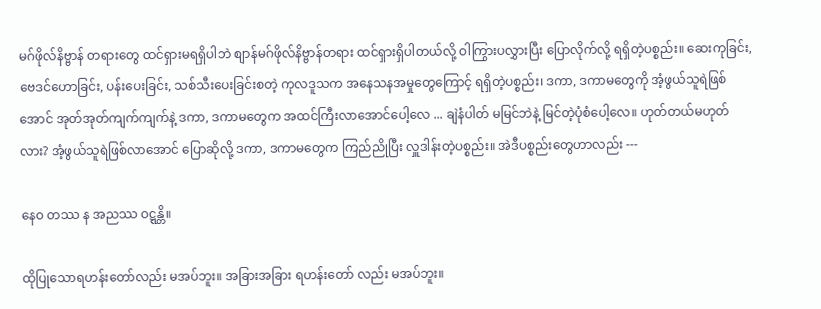မဂ်ဖိုလ်နိဗ္ဗာန် တရားတွေ ထင်ရှားမရရှိပါဘဲ စျာန်မဂ်ဖိုလ်နိဗ္ဗာန်တရား ထင်ရှားရှိပါတယ်လို့ ဝါကြွားပလွှားပြီး ပြောလိုက်လို့ ရရှိတဲ့ပစ္စည်း။ ဆေးကုခြင်း, ဗေဒင်ဟောခြင်း, ပန်းပေးခြင်း, သစ်သီးပေးခြင်းစတဲ့ ကုလဒူသက အနေသနအမှုတွေကြောင့် ရရှိတဲ့ပစ္စည်း၊ ဒကာ, ဒကာမတွေကို အံ့ဖွယ်သူရဲဖြစ်အောင် အုတ်အုတ်ကျက်ကျက်နဲ့ ဒကာ, ဒကာမတွေက အထင်ကြီးလာအောင်ပေါ့လေ ... ချဲနံပါတ် မမြင်ဘဲနဲ့ မြင်တဲ့ပုံစံပေါ့လေ။ ဟုတ်တယ်မဟုတ်လား? အံ့ဖွယ်သူရဲဖြစ်လာအောင် ပြောဆိုလို့ ဒကာ, ဒကာမတွေက ကြည်ညိုပြီး လှူဒါန်းတဲ့ပစ္စည်း။ အဲဒီပစ္စည်းတွေဟာလည်း ---

နေဝ တဿ န အညဿ ဝဋ္ဋန္တိ။

ထိုပြုသောရဟန်းတော်လည်း မအပ်ဘူး။ အခြားအခြား ရဟန်းတော် လည်း မအပ်ဘူး။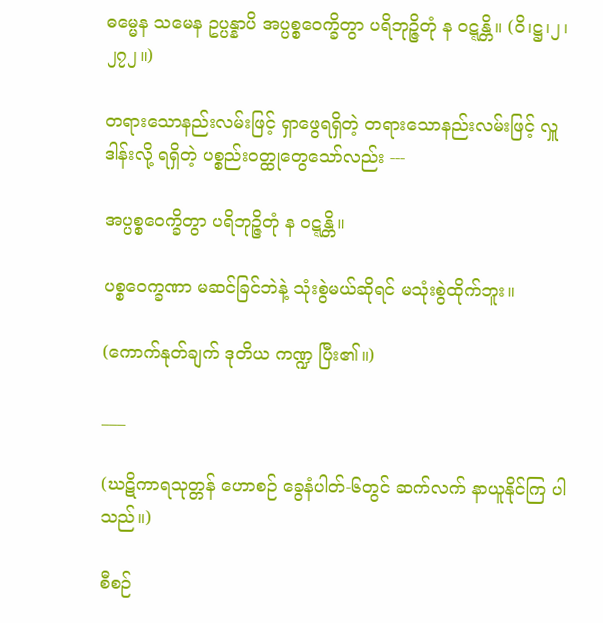ဓမ္မေန သမေန ဥပ္ပန္နာပိ အပ္ပစ္စဝေက္ခိတွာ ပရိဘုဉ္ဇိတုံ န ဝဋ္ဋန္တိ။ (ဝိ၊ဋ္ဌ၊၂၊၂၇၂။)

တရားသောနည်းလမ်းဖြင့် ရှာဖွေရရှိတဲ့ တရားသောနည်းလမ်းဖြင့် လှူဒါန်းလို့ ရရှိတဲ့ ပစ္စည်းဝတ္ထုတွေသော်လည်း ---

အပ္ပစ္စဝေက္ခိတွာ ပရိဘုဉ္ဇိတုံ န ဝဋ္ဋန္တိ။

ပစ္စဝေက္ခဏာ မဆင်ခြင်ဘဲနဲ့ သုံးစွဲမယ်ဆိုရင် မသုံးစွဲထိုက်ဘူး။

(ကောက်နုတ်ချက် ဒုတိယ ကဏ္ဍ ပြီး၏။)

___

(ဃဋိကာရသုတ္တန် ဟောစဉ် ခွေနံပါတ်-၆တွင် ဆက်လက် နာယူနိုင်ကြ ပါသည်။)

စီစဉ်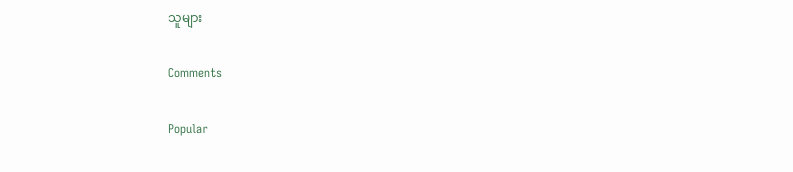သူများ

Comments

Popular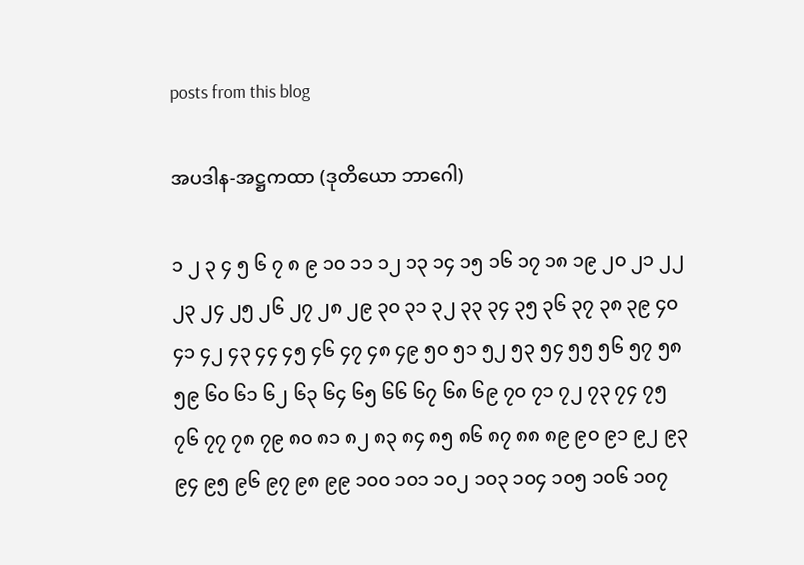posts from this blog

အပဒါန-အဋ္ဌကထာ (ဒုတိယော ဘာဂေါ)

၁ ၂ ၃ ၄ ၅ ၆ ၇ ၈ ၉ ၁၀ ၁၁ ၁၂ ၁၃ ၁၄ ၁၅ ၁၆ ၁၇ ၁၈ ၁၉ ၂၀ ၂၁ ၂၂ ၂၃ ၂၄ ၂၅ ၂၆ ၂၇ ၂၈ ၂၉ ၃၀ ၃၁ ၃၂ ၃၃ ၃၄ ၃၅ ၃၆ ၃၇ ၃၈ ၃၉ ၄၀ ၄၁ ၄၂ ၄၃ ၄၄ ၄၅ ၄၆ ၄၇ ၄၈ ၄၉ ၅၀ ၅၁ ၅၂ ၅၃ ၅၄ ၅၅ ၅၆ ၅၇ ၅၈ ၅၉ ၆၀ ၆၁ ၆၂ ၆၃ ၆၄ ၆၅ ၆၆ ၆၇ ၆၈ ၆၉ ၇၀ ၇၁ ၇၂ ၇၃ ၇၄ ၇၅ ၇၆ ၇၇ ၇၈ ၇၉ ၈၀ ၈၁ ၈၂ ၈၃ ၈၄ ၈၅ ၈၆ ၈၇ ၈၈ ၈၉ ၉၀ ၉၁ ၉၂ ၉၃ ၉၄ ၉၅ ၉၆ ၉၇ ၉၈ ၉၉ ၁၀၀ ၁၀၁ ၁၀၂ ၁၀၃ ၁၀၄ ၁၀၅ ၁၀၆ ၁၀၇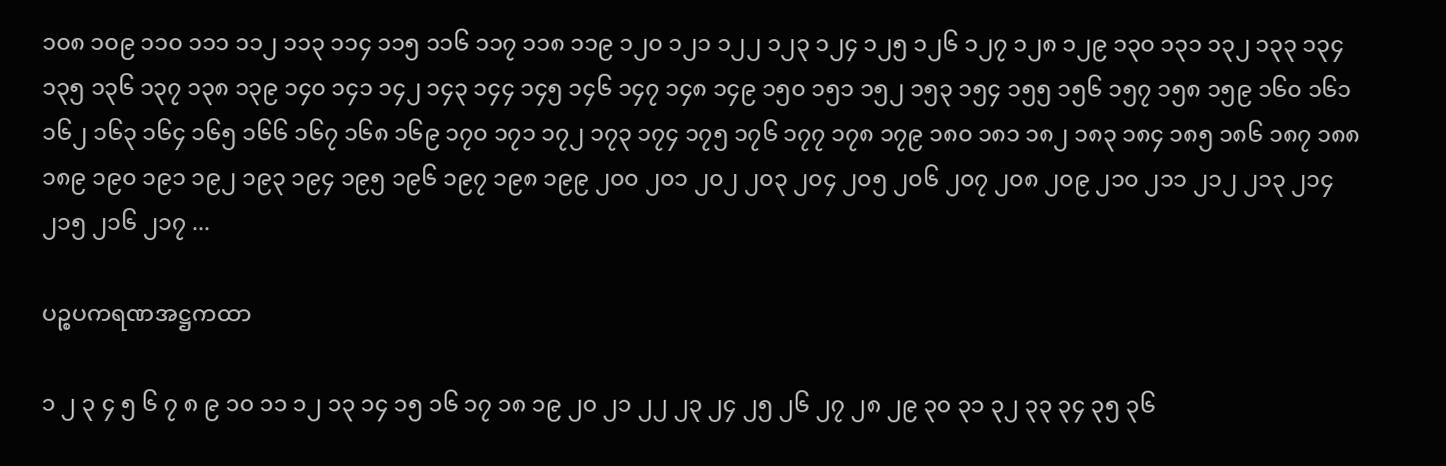၁၀၈ ၁၀၉ ၁၁၀ ၁၁၁ ၁၁၂ ၁၁၃ ၁၁၄ ၁၁၅ ၁၁၆ ၁၁၇ ၁၁၈ ၁၁၉ ၁၂၀ ၁၂၁ ၁၂၂ ၁၂၃ ၁၂၄ ၁၂၅ ၁၂၆ ၁၂၇ ၁၂၈ ၁၂၉ ၁၃၀ ၁၃၁ ၁၃၂ ၁၃၃ ၁၃၄ ၁၃၅ ၁၃၆ ၁၃၇ ၁၃၈ ၁၃၉ ၁၄၀ ၁၄၁ ၁၄၂ ၁၄၃ ၁၄၄ ၁၄၅ ၁၄၆ ၁၄၇ ၁၄၈ ၁၄၉ ၁၅၀ ၁၅၁ ၁၅၂ ၁၅၃ ၁၅၄ ၁၅၅ ၁၅၆ ၁၅၇ ၁၅၈ ၁၅၉ ၁၆၀ ၁၆၁ ၁၆၂ ၁၆၃ ၁၆၄ ၁၆၅ ၁၆၆ ၁၆၇ ၁၆၈ ၁၆၉ ၁၇၀ ၁၇၁ ၁၇၂ ၁၇၃ ၁၇၄ ၁၇၅ ၁၇၆ ၁၇၇ ၁၇၈ ၁၇၉ ၁၈၀ ၁၈၁ ၁၈၂ ၁၈၃ ၁၈၄ ၁၈၅ ၁၈၆ ၁၈၇ ၁၈၈ ၁၈၉ ၁၉၀ ၁၉၁ ၁၉၂ ၁၉၃ ၁၉၄ ၁၉၅ ၁၉၆ ၁၉၇ ၁၉၈ ၁၉၉ ၂၀၀ ၂၀၁ ၂၀၂ ၂၀၃ ၂၀၄ ၂၀၅ ၂၀၆ ၂၀၇ ၂၀၈ ၂၀၉ ၂၁၀ ၂၁၁ ၂၁၂ ၂၁၃ ၂၁၄ ၂၁၅ ၂၁၆ ၂၁၇ ...

ပဉ္စပကရဏအဋ္ဌကထာ

၁ ၂ ၃ ၄ ၅ ၆ ၇ ၈ ၉ ၁၀ ၁၁ ၁၂ ၁၃ ၁၄ ၁၅ ၁၆ ၁၇ ၁၈ ၁၉ ၂၀ ၂၁ ၂၂ ၂၃ ၂၄ ၂၅ ၂၆ ၂၇ ၂၈ ၂၉ ၃၀ ၃၁ ၃၂ ၃၃ ၃၄ ၃၅ ၃၆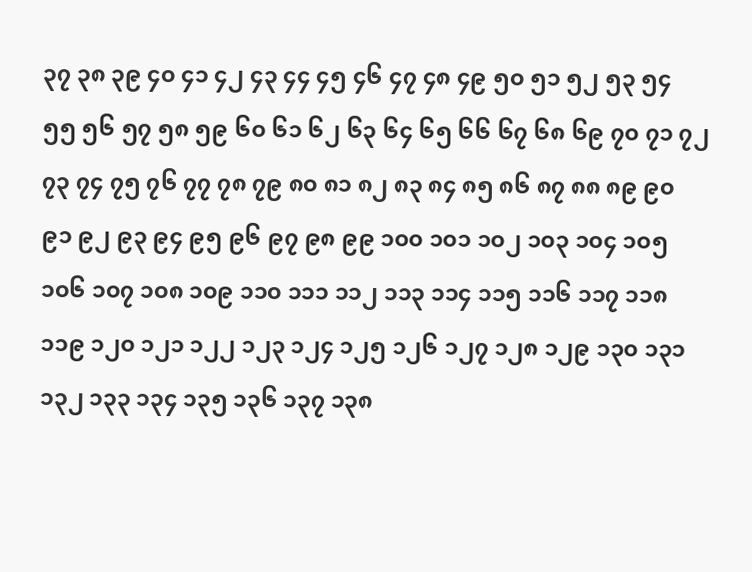၃၇ ၃၈ ၃၉ ၄၀ ၄၁ ၄၂ ၄၃ ၄၄ ၄၅ ၄၆ ၄၇ ၄၈ ၄၉ ၅၀ ၅၁ ၅၂ ၅၃ ၅၄ ၅၅ ၅၆ ၅၇ ၅၈ ၅၉ ၆၀ ၆၁ ၆၂ ၆၃ ၆၄ ၆၅ ၆၆ ၆၇ ၆၈ ၆၉ ၇၀ ၇၁ ၇၂ ၇၃ ၇၄ ၇၅ ၇၆ ၇၇ ၇၈ ၇၉ ၈၀ ၈၁ ၈၂ ၈၃ ၈၄ ၈၅ ၈၆ ၈၇ ၈၈ ၈၉ ၉၀ ၉၁ ၉၂ ၉၃ ၉၄ ၉၅ ၉၆ ၉၇ ၉၈ ၉၉ ၁၀၀ ၁၀၁ ၁၀၂ ၁၀၃ ၁၀၄ ၁၀၅ ၁၀၆ ၁၀၇ ၁၀၈ ၁၀၉ ၁၁၀ ၁၁၁ ၁၁၂ ၁၁၃ ၁၁၄ ၁၁၅ ၁၁၆ ၁၁၇ ၁၁၈ ၁၁၉ ၁၂၀ ၁၂၁ ၁၂၂ ၁၂၃ ၁၂၄ ၁၂၅ ၁၂၆ ၁၂၇ ၁၂၈ ၁၂၉ ၁၃၀ ၁၃၁ ၁၃၂ ၁၃၃ ၁၃၄ ၁၃၅ ၁၃၆ ၁၃၇ ၁၃၈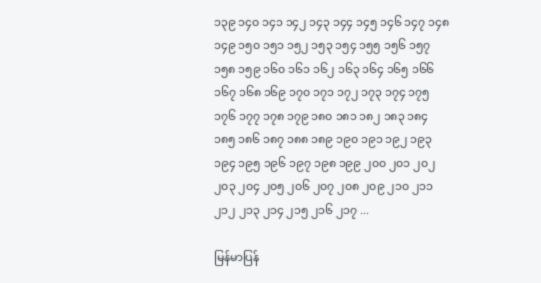၁၃၉ ၁၄၀ ၁၄၁ ၁၄၂ ၁၄၃ ၁၄၄ ၁၄၅ ၁၄၆ ၁၄၇ ၁၄၈ ၁၄၉ ၁၅၀ ၁၅၁ ၁၅၂ ၁၅၃ ၁၅၄ ၁၅၅ ၁၅၆ ၁၅၇ ၁၅၈ ၁၅၉ ၁၆၀ ၁၆၁ ၁၆၂ ၁၆၃ ၁၆၄ ၁၆၅ ၁၆၆ ၁၆၇ ၁၆၈ ၁၆၉ ၁၇၀ ၁၇၁ ၁၇၂ ၁၇၃ ၁၇၄ ၁၇၅ ၁၇၆ ၁၇၇ ၁၇၈ ၁၇၉ ၁၈၀ ၁၈၁ ၁၈၂ ၁၈၃ ၁၈၄ ၁၈၅ ၁၈၆ ၁၈၇ ၁၈၈ ၁၈၉ ၁၉၀ ၁၉၁ ၁၉၂ ၁၉၃ ၁၉၄ ၁၉၅ ၁၉၆ ၁၉၇ ၁၉၈ ၁၉၉ ၂၀၀ ၂၀၁ ၂၀၂ ၂၀၃ ၂၀၄ ၂၀၅ ၂၀၆ ၂၀၇ ၂၀၈ ၂၀၉ ၂၁၀ ၂၁၁ ၂၁၂ ၂၁၃ ၂၁၄ ၂၁၅ ၂၁၆ ၂၁၇ ...

မြန်မာပြန်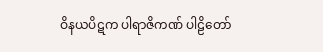ဝိနယပိဋက ပါရာဇိကဏ် ပါဠိတော်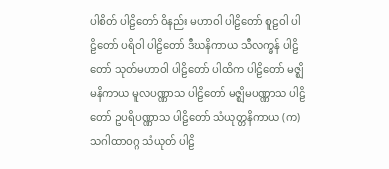ပါစိတ် ပါဠိတော် ဝိနည်း မဟာဝါ ပါဠိတော် စူဠဝါ ပါဠိတော် ပရိဝါ ပါဠိတော် ဒီဃနိကာယ သီလက္ခန် ပါဠိတော် သုတ်မဟာဝါ ပါဠိတော် ပါထိက ပါဠိတော် မဇ္ဈိမနိကာယ မူလပဏ္ဏာသ ပါဠိတော် မဇ္ဈိမပဏ္ဏာသ ပါဠိတော် ဥပရိပဏ္ဏာသ ပါဠိတော် သံယုတ္တနိကာယ (က) သဂါထာဝဂ္ဂ သံယုတ် ပါဠိ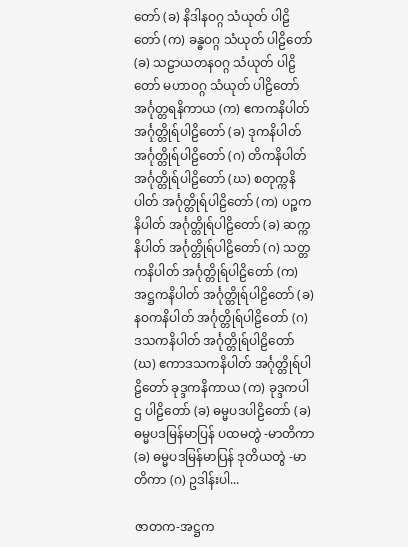တော် (ခ) နိဒါနဝဂ္ဂ သံယုတ် ပါဠိတော် (က) ခန္ဓဝဂ္ဂ သံယုတ် ပါဠိတော် (ခ) သဠာယတနဝဂ္ဂ သံယုတ် ပါဠိတော် မဟာဝဂ္ဂ သံယုတ် ပါဠိတော် အင်္ဂုတ္တရနိကာယ (က) ဧကကနိပါတ် အင်္ဂုတ္တိုရ်ပါဠိတော် (ခ) ဒုကနိပါတ် အင်္ဂုတ္တိုရ်ပါဠိတော် (ဂ) တိကနိပါတ် အင်္ဂုတ္တိုရ်ပါဠိတော် (ဃ) စတုက္ကနိပါတ် အင်္ဂုတ္တိုရ်ပါဠိတော် (က) ပဉ္စကနိပါတ် အင်္ဂုတ္တိုရ်ပါဠိတော် (ခ) ဆက္ကနိပါတ် အင်္ဂုတ္တိုရ်ပါဠိတော် (ဂ) သတ္တကနိပါတ် အင်္ဂုတ္တိုရ်ပါဠိတော် (က) အဋ္ဌကနိပါတ် အင်္ဂုတ္တိုရ်ပါဠိတော် (ခ) နဝကနိပါတ် အင်္ဂုတ္တိုရ်ပါဠိတော် (ဂ) ဒသကနိပါတ် အင်္ဂုတ္တိုရ်ပါဠိတော် (ဃ) ဧကာဒသကနိပါတ် အင်္ဂုတ္တိုရ်ပါဠိတော် ခုဒ္ဒကနိကာယ (က) ခုဒ္ဒကပါဌ ပါဠိတော် (ခ) ဓမ္မပဒပါဠိတော် (ခ) ဓမ္မပဒမြန်မာပြန် ပထမတွဲ -မာတိကာ (ခ) ဓမ္မပဒမြန်မာပြန် ဒုတိယတွဲ -မာတိကာ (ဂ) ဥဒါန်းပါ...

ဇာတက-အဋ္ဌက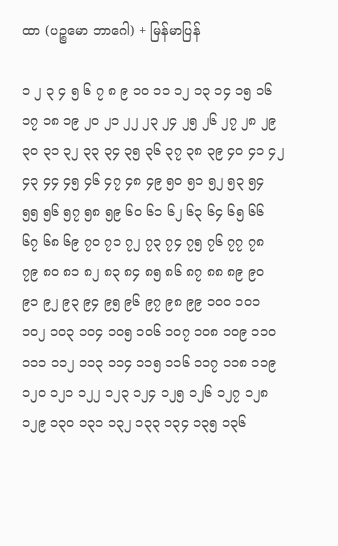ထာ (ပဉ္စမော ဘာဂေါ) + မြန်မာပြန်

၁ ၂ ၃ ၄ ၅ ၆ ၇ ၈ ၉ ၁၀ ၁၁ ၁၂ ၁၃ ၁၄ ၁၅ ၁၆ ၁၇ ၁၈ ၁၉ ၂၀ ၂၁ ၂၂ ၂၃ ၂၄ ၂၅ ၂၆ ၂၇ ၂၈ ၂၉ ၃၀ ၃၁ ၃၂ ၃၃ ၃၄ ၃၅ ၃၆ ၃၇ ၃၈ ၃၉ ၄၀ ၄၁ ၄၂ ၄၃ ၄၄ ၄၅ ၄၆ ၄၇ ၄၈ ၄၉ ၅၀ ၅၁ ၅၂ ၅၃ ၅၄ ၅၅ ၅၆ ၅၇ ၅၈ ၅၉ ၆၀ ၆၁ ၆၂ ၆၃ ၆၄ ၆၅ ၆၆ ၆၇ ၆၈ ၆၉ ၇၀ ၇၁ ၇၂ ၇၃ ၇၄ ၇၅ ၇၆ ၇၇ ၇၈ ၇၉ ၈၀ ၈၁ ၈၂ ၈၃ ၈၄ ၈၅ ၈၆ ၈၇ ၈၈ ၈၉ ၉၀ ၉၁ ၉၂ ၉၃ ၉၄ ၉၅ ၉၆ ၉၇ ၉၈ ၉၉ ၁၀၀ ၁၀၁ ၁၀၂ ၁၀၃ ၁၀၄ ၁၀၅ ၁၀၆ ၁၀၇ ၁၀၈ ၁၀၉ ၁၁၀ ၁၁၁ ၁၁၂ ၁၁၃ ၁၁၄ ၁၁၅ ၁၁၆ ၁၁၇ ၁၁၈ ၁၁၉ ၁၂၀ ၁၂၁ ၁၂၂ ၁၂၃ ၁၂၄ ၁၂၅ ၁၂၆ ၁၂၇ ၁၂၈ ၁၂၉ ၁၃၀ ၁၃၁ ၁၃၂ ၁၃၃ ၁၃၄ ၁၃၅ ၁၃၆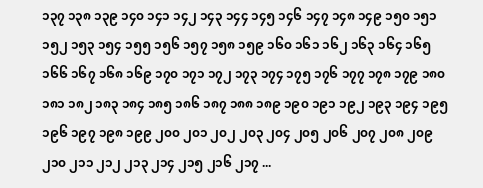၁၃၇ ၁၃၈ ၁၃၉ ၁၄၀ ၁၄၁ ၁၄၂ ၁၄၃ ၁၄၄ ၁၄၅ ၁၄၆ ၁၄၇ ၁၄၈ ၁၄၉ ၁၅၀ ၁၅၁ ၁၅၂ ၁၅၃ ၁၅၄ ၁၅၅ ၁၅၆ ၁၅၇ ၁၅၈ ၁၅၉ ၁၆၀ ၁၆၁ ၁၆၂ ၁၆၃ ၁၆၄ ၁၆၅ ၁၆၆ ၁၆၇ ၁၆၈ ၁၆၉ ၁၇၀ ၁၇၁ ၁၇၂ ၁၇၃ ၁၇၄ ၁၇၅ ၁၇၆ ၁၇၇ ၁၇၈ ၁၇၉ ၁၈၀ ၁၈၁ ၁၈၂ ၁၈၃ ၁၈၄ ၁၈၅ ၁၈၆ ၁၈၇ ၁၈၈ ၁၈၉ ၁၉၀ ၁၉၁ ၁၉၂ ၁၉၃ ၁၉၄ ၁၉၅ ၁၉၆ ၁၉၇ ၁၉၈ ၁၉၉ ၂၀၀ ၂၀၁ ၂၀၂ ၂၀၃ ၂၀၄ ၂၀၅ ၂၀၆ ၂၀၇ ၂၀၈ ၂၀၉ ၂၁၀ ၂၁၁ ၂၁၂ ၂၁၃ ၂၁၄ ၂၁၅ ၂၁၆ ၂၁၇ ...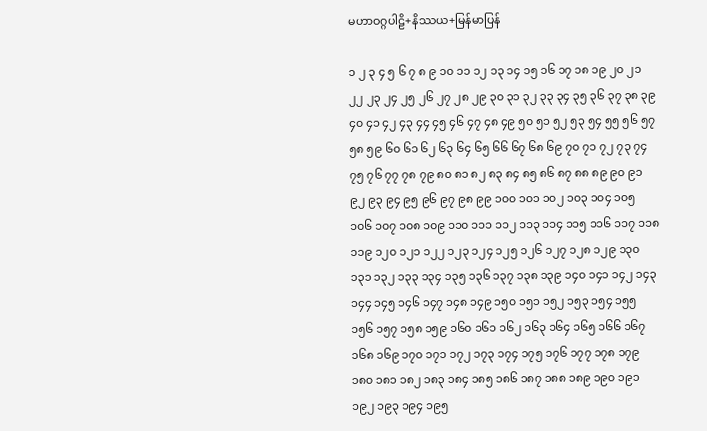မဟာဝဂ္ဂပါဠိ+နိဿယ+မြန်မာပြန်

၁ ၂ ၃ ၄ ၅ ၆ ၇ ၈ ၉ ၁၀ ၁၁ ၁၂ ၁၃ ၁၄ ၁၅ ၁၆ ၁၇ ၁၈ ၁၉ ၂၀ ၂၁ ၂၂ ၂၃ ၂၄ ၂၅ ၂၆ ၂၇ ၂၈ ၂၉ ၃၀ ၃၁ ၃၂ ၃၃ ၃၄ ၃၅ ၃၆ ၃၇ ၃၈ ၃၉ ၄၀ ၄၁ ၄၂ ၄၃ ၄၄ ၄၅ ၄၆ ၄၇ ၄၈ ၄၉ ၅၀ ၅၁ ၅၂ ၅၃ ၅၄ ၅၅ ၅၆ ၅၇ ၅၈ ၅၉ ၆၀ ၆၁ ၆၂ ၆၃ ၆၄ ၆၅ ၆၆ ၆၇ ၆၈ ၆၉ ၇၀ ၇၁ ၇၂ ၇၃ ၇၄ ၇၅ ၇၆ ၇၇ ၇၈ ၇၉ ၈၀ ၈၁ ၈၂ ၈၃ ၈၄ ၈၅ ၈၆ ၈၇ ၈၈ ၈၉ ၉၀ ၉၁ ၉၂ ၉၃ ၉၄ ၉၅ ၉၆ ၉၇ ၉၈ ၉၉ ၁၀၀ ၁၀၁ ၁၀၂ ၁၀၃ ၁၀၄ ၁၀၅ ၁၀၆ ၁၀၇ ၁၀၈ ၁၀၉ ၁၁၀ ၁၁၁ ၁၁၂ ၁၁၃ ၁၁၄ ၁၁၅ ၁၁၆ ၁၁၇ ၁၁၈ ၁၁၉ ၁၂၀ ၁၂၁ ၁၂၂ ၁၂၃ ၁၂၄ ၁၂၅ ၁၂၆ ၁၂၇ ၁၂၈ ၁၂၉ ၁၃၀ ၁၃၁ ၁၃၂ ၁၃၃ ၁၃၄ ၁၃၅ ၁၃၆ ၁၃၇ ၁၃၈ ၁၃၉ ၁၄၀ ၁၄၁ ၁၄၂ ၁၄၃ ၁၄၄ ၁၄၅ ၁၄၆ ၁၄၇ ၁၄၈ ၁၄၉ ၁၅၀ ၁၅၁ ၁၅၂ ၁၅၃ ၁၅၄ ၁၅၅ ၁၅၆ ၁၅၇ ၁၅၈ ၁၅၉ ၁၆၀ ၁၆၁ ၁၆၂ ၁၆၃ ၁၆၄ ၁၆၅ ၁၆၆ ၁၆၇ ၁၆၈ ၁၆၉ ၁၇၀ ၁၇၁ ၁၇၂ ၁၇၃ ၁၇၄ ၁၇၅ ၁၇၆ ၁၇၇ ၁၇၈ ၁၇၉ ၁၈၀ ၁၈၁ ၁၈၂ ၁၈၃ ၁၈၄ ၁၈၅ ၁၈၆ ၁၈၇ ၁၈၈ ၁၈၉ ၁၉၀ ၁၉၁ ၁၉၂ ၁၉၃ ၁၉၄ ၁၉၅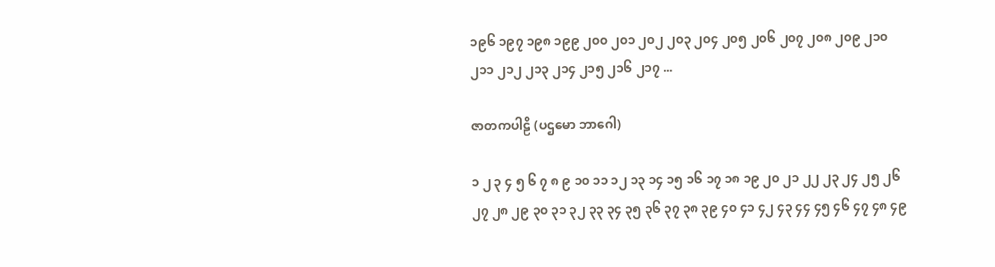၁၉၆ ၁၉၇ ၁၉၈ ၁၉၉ ၂၀၀ ၂၀၁ ၂၀၂ ၂၀၃ ၂၀၄ ၂၀၅ ၂၀၆ ၂၀၇ ၂၀၈ ၂၀၉ ၂၁၀ ၂၁၁ ၂၁၂ ၂၁၃ ၂၁၄ ၂၁၅ ၂၁၆ ၂၁၇ ...

ဇာတကပါဠိ (ပဌမော ဘာဂေါ)

၁ ၂ ၃ ၄ ၅ ၆ ၇ ၈ ၉ ၁၀ ၁၁ ၁၂ ၁၃ ၁၄ ၁၅ ၁၆ ၁၇ ၁၈ ၁၉ ၂၀ ၂၁ ၂၂ ၂၃ ၂၄ ၂၅ ၂၆ ၂၇ ၂၈ ၂၉ ၃၀ ၃၁ ၃၂ ၃၃ ၃၄ ၃၅ ၃၆ ၃၇ ၃၈ ၃၉ ၄၀ ၄၁ ၄၂ ၄၃ ၄၄ ၄၅ ၄၆ ၄၇ ၄၈ ၄၉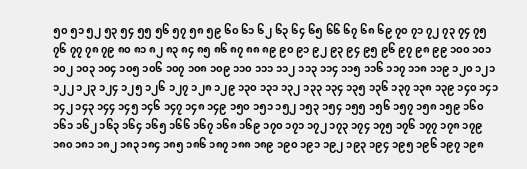၅၀ ၅၁ ၅၂ ၅၃ ၅၄ ၅၅ ၅၆ ၅၇ ၅၈ ၅၉ ၆၀ ၆၁ ၆၂ ၆၃ ၆၄ ၆၅ ၆၆ ၆၇ ၆၈ ၆၉ ၇၀ ၇၁ ၇၂ ၇၃ ၇၄ ၇၅ ၇၆ ၇၇ ၇၈ ၇၉ ၈၀ ၈၁ ၈၂ ၈၃ ၈၄ ၈၅ ၈၆ ၈၇ ၈၈ ၈၉ ၉၀ ၉၁ ၉၂ ၉၃ ၉၄ ၉၅ ၉၆ ၉၇ ၉၈ ၉၉ ၁၀၀ ၁၀၁ ၁၀၂ ၁၀၃ ၁၀၄ ၁၀၅ ၁၀၆ ၁၀၇ ၁၀၈ ၁၀၉ ၁၁၀ ၁၁၁ ၁၁၂ ၁၁၃ ၁၁၄ ၁၁၅ ၁၁၆ ၁၁၇ ၁၁၈ ၁၁၉ ၁၂၀ ၁၂၁ ၁၂၂ ၁၂၃ ၁၂၄ ၁၂၅ ၁၂၆ ၁၂၇ ၁၂၈ ၁၂၉ ၁၃၀ ၁၃၁ ၁၃၂ ၁၃၃ ၁၃၄ ၁၃၅ ၁၃၆ ၁၃၇ ၁၃၈ ၁၃၉ ၁၄၀ ၁၄၁ ၁၄၂ ၁၄၃ ၁၄၄ ၁၄၅ ၁၄၆ ၁၄၇ ၁၄၈ ၁၄၉ ၁၅၀ ၁၅၁ ၁၅၂ ၁၅၃ ၁၅၄ ၁၅၅ ၁၅၆ ၁၅၇ ၁၅၈ ၁၅၉ ၁၆၀ ၁၆၁ ၁၆၂ ၁၆၃ ၁၆၄ ၁၆၅ ၁၆၆ ၁၆၇ ၁၆၈ ၁၆၉ ၁၇၀ ၁၇၁ ၁၇၂ ၁၇၃ ၁၇၄ ၁၇၅ ၁၇၆ ၁၇၇ ၁၇၈ ၁၇၉ ၁၈၀ ၁၈၁ ၁၈၂ ၁၈၃ ၁၈၄ ၁၈၅ ၁၈၆ ၁၈၇ ၁၈၈ ၁၈၉ ၁၉၀ ၁၉၁ ၁၉၂ ၁၉၃ ၁၉၄ ၁၉၅ ၁၉၆ ၁၉၇ ၁၉၈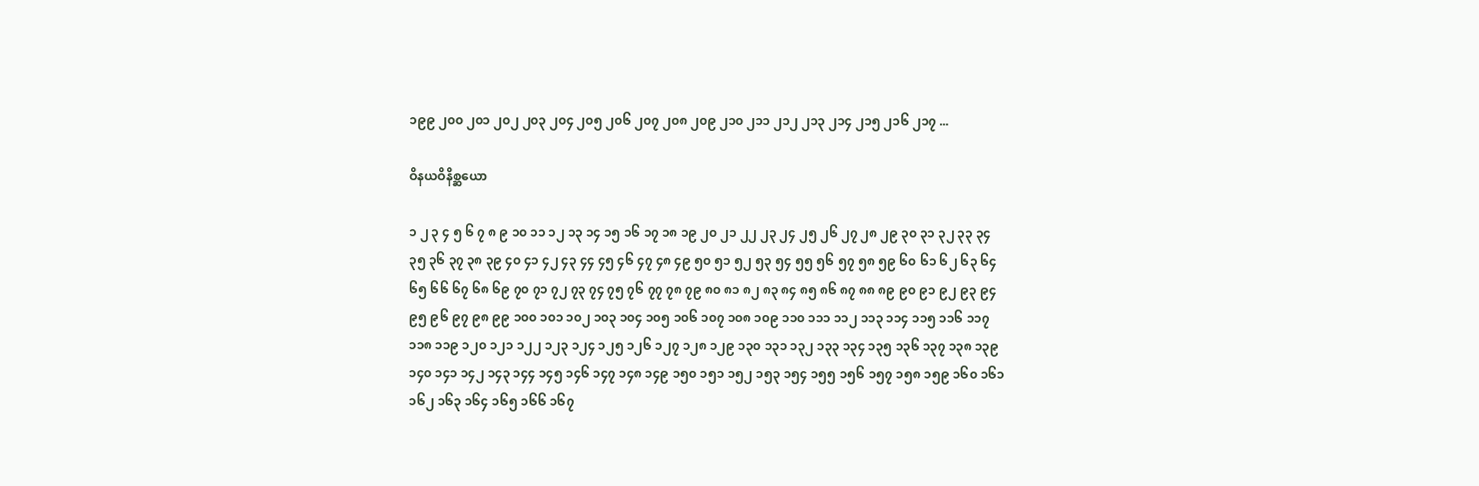၁၉၉ ၂၀၀ ၂၀၁ ၂၀၂ ၂၀၃ ၂၀၄ ၂၀၅ ၂၀၆ ၂၀၇ ၂၀၈ ၂၀၉ ၂၁၀ ၂၁၁ ၂၁၂ ၂၁၃ ၂၁၄ ၂၁၅ ၂၁၆ ၂၁၇ ...

ဝိနယဝိနိစ္ဆယော

၁ ၂ ၃ ၄ ၅ ၆ ၇ ၈ ၉ ၁၀ ၁၁ ၁၂ ၁၃ ၁၄ ၁၅ ၁၆ ၁၇ ၁၈ ၁၉ ၂၀ ၂၁ ၂၂ ၂၃ ၂၄ ၂၅ ၂၆ ၂၇ ၂၈ ၂၉ ၃၀ ၃၁ ၃၂ ၃၃ ၃၄ ၃၅ ၃၆ ၃၇ ၃၈ ၃၉ ၄၀ ၄၁ ၄၂ ၄၃ ၄၄ ၄၅ ၄၆ ၄၇ ၄၈ ၄၉ ၅၀ ၅၁ ၅၂ ၅၃ ၅၄ ၅၅ ၅၆ ၅၇ ၅၈ ၅၉ ၆၀ ၆၁ ၆၂ ၆၃ ၆၄ ၆၅ ၆၆ ၆၇ ၆၈ ၆၉ ၇၀ ၇၁ ၇၂ ၇၃ ၇၄ ၇၅ ၇၆ ၇၇ ၇၈ ၇၉ ၈၀ ၈၁ ၈၂ ၈၃ ၈၄ ၈၅ ၈၆ ၈၇ ၈၈ ၈၉ ၉၀ ၉၁ ၉၂ ၉၃ ၉၄ ၉၅ ၉၆ ၉၇ ၉၈ ၉၉ ၁၀၀ ၁၀၁ ၁၀၂ ၁၀၃ ၁၀၄ ၁၀၅ ၁၀၆ ၁၀၇ ၁၀၈ ၁၀၉ ၁၁၀ ၁၁၁ ၁၁၂ ၁၁၃ ၁၁၄ ၁၁၅ ၁၁၆ ၁၁၇ ၁၁၈ ၁၁၉ ၁၂၀ ၁၂၁ ၁၂၂ ၁၂၃ ၁၂၄ ၁၂၅ ၁၂၆ ၁၂၇ ၁၂၈ ၁၂၉ ၁၃၀ ၁၃၁ ၁၃၂ ၁၃၃ ၁၃၄ ၁၃၅ ၁၃၆ ၁၃၇ ၁၃၈ ၁၃၉ ၁၄၀ ၁၄၁ ၁၄၂ ၁၄၃ ၁၄၄ ၁၄၅ ၁၄၆ ၁၄၇ ၁၄၈ ၁၄၉ ၁၅၀ ၁၅၁ ၁၅၂ ၁၅၃ ၁၅၄ ၁၅၅ ၁၅၆ ၁၅၇ ၁၅၈ ၁၅၉ ၁၆၀ ၁၆၁ ၁၆၂ ၁၆၃ ၁၆၄ ၁၆၅ ၁၆၆ ၁၆၇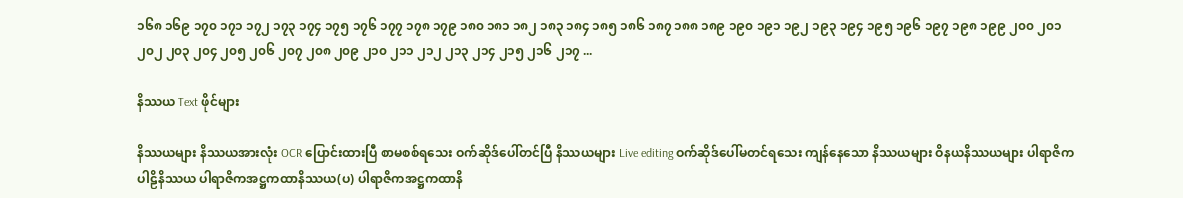၁၆၈ ၁၆၉ ၁၇၀ ၁၇၁ ၁၇၂ ၁၇၃ ၁၇၄ ၁၇၅ ၁၇၆ ၁၇၇ ၁၇၈ ၁၇၉ ၁၈၀ ၁၈၁ ၁၈၂ ၁၈၃ ၁၈၄ ၁၈၅ ၁၈၆ ၁၈၇ ၁၈၈ ၁၈၉ ၁၉၀ ၁၉၁ ၁၉၂ ၁၉၃ ၁၉၄ ၁၉၅ ၁၉၆ ၁၉၇ ၁၉၈ ၁၉၉ ၂၀၀ ၂၀၁ ၂၀၂ ၂၀၃ ၂၀၄ ၂၀၅ ၂၀၆ ၂၀၇ ၂၀၈ ၂၀၉ ၂၁၀ ၂၁၁ ၂၁၂ ၂၁၃ ၂၁၄ ၂၁၅ ၂၁၆ ၂၁၇ ...

နိဿယ Text ဖိုင်များ

နိဿယများ နိဿယအားလုံး OCR ပြောင်းထားပြီ စာမစစ်ရသေး ဝက်ဆိုဒ်ပေါ်တင်ပြီ နိဿယများ Live editing ဝက်ဆိုဒ်ပေါ်မတင်ရသေး ကျန်နေသော နိဿယများ ဝိနယနိဿယများ ပါရာဇိကပါဠိနိဿယ ပါရာဇိကအဋ္ဌကထာနိဿယ(ပ) ပါရာဇိကအဋ္ဌကထာနိ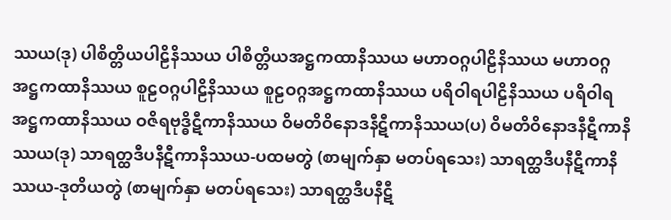ဿယ(ဒု) ပါစိတ္တိယပါဠိနိဿယ ပါစိတ္တိယအဋ္ဌကထာနိဿယ မဟာဝဂ္ဂပါဠိနိဿယ မဟာဝဂ္ဂအဋ္ဌကထာနိဿယ စူဠဝဂ္ဂပါဠိနိဿယ စူဠဝဂ္ဂအဋ္ဌကထာနိဿယ ပရိဝါရပါဠိနိဿယ ပရိဝါရအဋ္ဌကထာနိဿယ ဝဇိရဗုဒ္ဓိဋီကာနိဿယ ဝိမတိဝိနောဒနီဋီကာနိဿယ(ပ) ဝိမတိဝိနောဒနီဋီကာနိဿယ(ဒု) သာရတ္ထဒီပနီဋီကာနိဿယ-ပထမတွဲ (စာမျက်နှာ မတပ်ရသေး) သာရတ္ထဒီပနီဋီကာနိဿယ-ဒုတိယတွဲ (စာမျက်နှာ မတပ်ရသေး) သာရတ္ထဒီပနီဋီ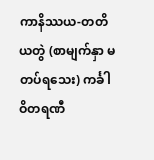ကာနိဿယ-တတိယတွဲ (စာမျက်နှာ မတပ်ရသေး) ကင်္ခါဝိတရဏီ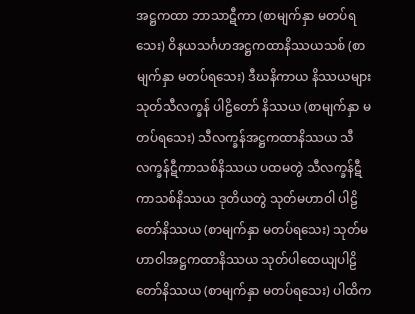အဋ္ဌကထာ ဘာသာဋီကာ (စာမျက်နှာ မတပ်ရသေး) ဝိနယသင်္ဂဟအဋ္ဌကထာနိဿယသစ် (စာမျက်နှာ မတပ်ရသေး) ဒီဃနိကာယ နိဿယများ သုတ်သီလက္ခန် ပါဠိတော် နိဿယ (စာမျက်နှာ မတပ်ရသေး) သီလက္ခန်အဋ္ဌကထာနိဿယ သီလက္ခန်ဋီကာသစ်နိဿယ ပထမတွဲ သီလက္ခန်ဋီကာသစ်နိဿယ ဒုတိယတွဲ သုတ်မဟာဝါ ပါဠိတော်နိဿယ (စာမျက်နှာ မတပ်ရသေး) သုတ်မဟာဝါအဋ္ဌကထာနိဿယ သုတ်ပါထေယျပါဠိတော်နိဿယ (စာမျက်နှာ မတပ်ရသေး) ပါထိက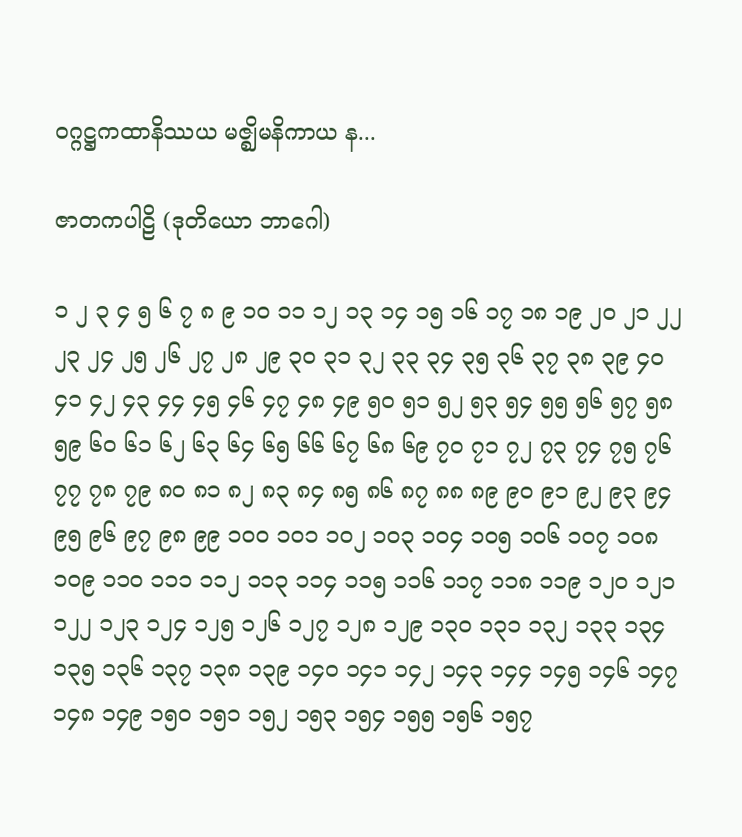ဝဂ္ဂဋ္ဌကထာနိဿယ မဇ္ဈိမနိကာယ န...

ဇာတကပါဠိ (ဒုတိယော ဘာဂေါ)

၁ ၂ ၃ ၄ ၅ ၆ ၇ ၈ ၉ ၁၀ ၁၁ ၁၂ ၁၃ ၁၄ ၁၅ ၁၆ ၁၇ ၁၈ ၁၉ ၂၀ ၂၁ ၂၂ ၂၃ ၂၄ ၂၅ ၂၆ ၂၇ ၂၈ ၂၉ ၃၀ ၃၁ ၃၂ ၃၃ ၃၄ ၃၅ ၃၆ ၃၇ ၃၈ ၃၉ ၄၀ ၄၁ ၄၂ ၄၃ ၄၄ ၄၅ ၄၆ ၄၇ ၄၈ ၄၉ ၅၀ ၅၁ ၅၂ ၅၃ ၅၄ ၅၅ ၅၆ ၅၇ ၅၈ ၅၉ ၆၀ ၆၁ ၆၂ ၆၃ ၆၄ ၆၅ ၆၆ ၆၇ ၆၈ ၆၉ ၇၀ ၇၁ ၇၂ ၇၃ ၇၄ ၇၅ ၇၆ ၇၇ ၇၈ ၇၉ ၈၀ ၈၁ ၈၂ ၈၃ ၈၄ ၈၅ ၈၆ ၈၇ ၈၈ ၈၉ ၉၀ ၉၁ ၉၂ ၉၃ ၉၄ ၉၅ ၉၆ ၉၇ ၉၈ ၉၉ ၁၀၀ ၁၀၁ ၁၀၂ ၁၀၃ ၁၀၄ ၁၀၅ ၁၀၆ ၁၀၇ ၁၀၈ ၁၀၉ ၁၁၀ ၁၁၁ ၁၁၂ ၁၁၃ ၁၁၄ ၁၁၅ ၁၁၆ ၁၁၇ ၁၁၈ ၁၁၉ ၁၂၀ ၁၂၁ ၁၂၂ ၁၂၃ ၁၂၄ ၁၂၅ ၁၂၆ ၁၂၇ ၁၂၈ ၁၂၉ ၁၃၀ ၁၃၁ ၁၃၂ ၁၃၃ ၁၃၄ ၁၃၅ ၁၃၆ ၁၃၇ ၁၃၈ ၁၃၉ ၁၄၀ ၁၄၁ ၁၄၂ ၁၄၃ ၁၄၄ ၁၄၅ ၁၄၆ ၁၄၇ ၁၄၈ ၁၄၉ ၁၅၀ ၁၅၁ ၁၅၂ ၁၅၃ ၁၅၄ ၁၅၅ ၁၅၆ ၁၅၇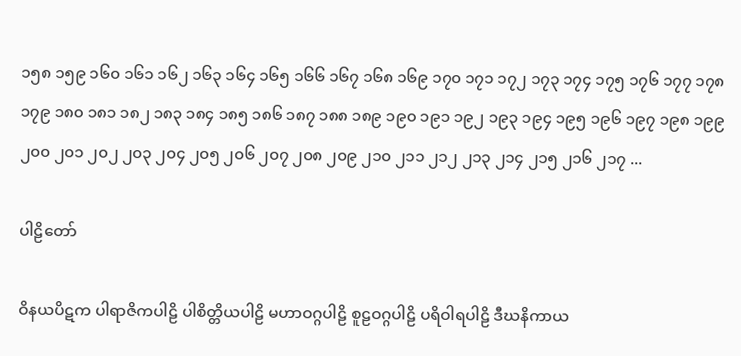၁၅၈ ၁၅၉ ၁၆၀ ၁၆၁ ၁၆၂ ၁၆၃ ၁၆၄ ၁၆၅ ၁၆၆ ၁၆၇ ၁၆၈ ၁၆၉ ၁၇၀ ၁၇၁ ၁၇၂ ၁၇၃ ၁၇၄ ၁၇၅ ၁၇၆ ၁၇၇ ၁၇၈ ၁၇၉ ၁၈၀ ၁၈၁ ၁၈၂ ၁၈၃ ၁၈၄ ၁၈၅ ၁၈၆ ၁၈၇ ၁၈၈ ၁၈၉ ၁၉၀ ၁၉၁ ၁၉၂ ၁၉၃ ၁၉၄ ၁၉၅ ၁၉၆ ၁၉၇ ၁၉၈ ၁၉၉ ၂၀၀ ၂၀၁ ၂၀၂ ၂၀၃ ၂၀၄ ၂၀၅ ၂၀၆ ၂၀၇ ၂၀၈ ၂၀၉ ၂၁၀ ၂၁၁ ၂၁၂ ၂၁၃ ၂၁၄ ၂၁၅ ၂၁၆ ၂၁၇ ...

ပါဠိတော်

ဝိနယပိဋက ပါရာဇိကပါဠိ ပါစိတ္တိယပါဠိ မဟာဝဂ္ဂပါဠိ စူဠဝဂ္ဂပါဠိ ပရိဝါရပါဠိ ဒီဃနိကာယ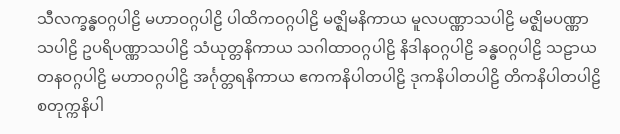သီလက္ခန္ဓဝဂ္ဂပါဠိ မဟာဝဂ္ဂပါဠိ ပါထိကဝဂ္ဂပါဠိ မဇ္ဈိမနိကာယ မူလပဏ္ဏာသပါဠိ မဇ္ဈိမပဏ္ဏာသပါဠိ ဥပရိပဏ္ဏာသပါဠိ သံယုတ္တနိကာယ သဂါထာဝဂ္ဂပါဠိ နိဒါနဝဂ္ဂပါဠိ ခန္ဓဝဂ္ဂပါဠိ သဠာယတနဝဂ္ဂပါဠိ မဟာဝဂ္ဂပါဠိ အင်္ဂုတ္တရနိကာယ ဧကကနိပါတပါဠိ ဒုကနိပါတပါဠိ တိကနိပါတပါဠိ စတုက္ကနိပါ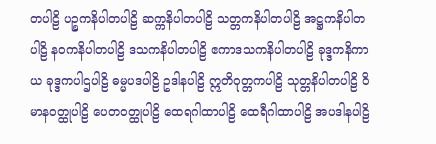တပါဠိ ပဉ္စကနိပါတပါဠိ ဆက္ကနိပါတပါဠိ သတ္တကနိပါတပါဠိ အဋ္ဌကနိပါတပါဠိ နဝကနိပါတပါဠိ ဒသကနိပါတပါဠိ ဧကာဒသကနိပါတပါဠိ ခုဒ္ဒကနိကာယ ခုဒ္ဒကပါဌပါဠိ ဓမ္မပဒပါဠိ ဥဒါနပါဠိ ဣတိဝုတ္တကပါဠိ သုတ္တနိပါတပါဠိ ဝိမာနဝတ္ထုပါဠိ ပေတဝတ္ထုပါဠိ ထေရဂါထာပါဠိ ထေရီဂါထာပါဠိ အပဒါနပါဠိ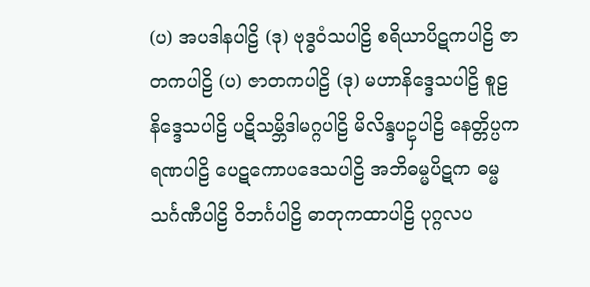(ပ) အပဒါနပါဠိ (ဒု) ဗုဒ္ဓဝံသပါဠိ စရိယာပိဋကပါဠိ ဇာတကပါဠိ (ပ) ဇာတကပါဠိ (ဒု) မဟာနိဒ္ဒေသပါဠိ စူဠနိဒ္ဒေသပါဠိ ပဋိသမ္ဘိဒါမဂ္ဂပါဠိ မိလိန္ဒပဥှပါဠိ နေတ္တိပ္ပကရဏပါဠိ ပေဋကောပဒေသပါဠိ အဘိဓမ္မပိဋက ဓမ္မသင်္ဂဏီပါဠိ ဝိဘင်္ဂပါဠိ ဓာတုကထာပါဠိ ပုဂ္ဂလပ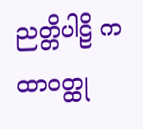ညတ္တိပါဠိ ကထာဝတ္ထု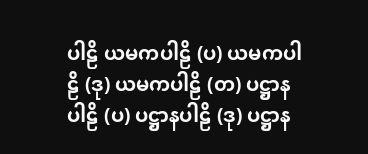ပါဠိ ယမကပါဠိ (ပ) ယမကပါဠိ (ဒု) ယမကပါဠိ (တ) ပဋ္ဌာနပါဠိ (ပ) ပဋ္ဌာနပါဠိ (ဒု) ပဋ္ဌာန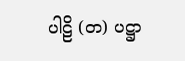ပါဠိ (တ) ပဋ္ဌာ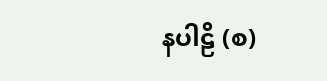နပါဠိ (စ)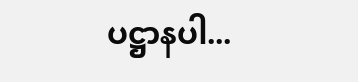ပဋ္ဌာနပါ...